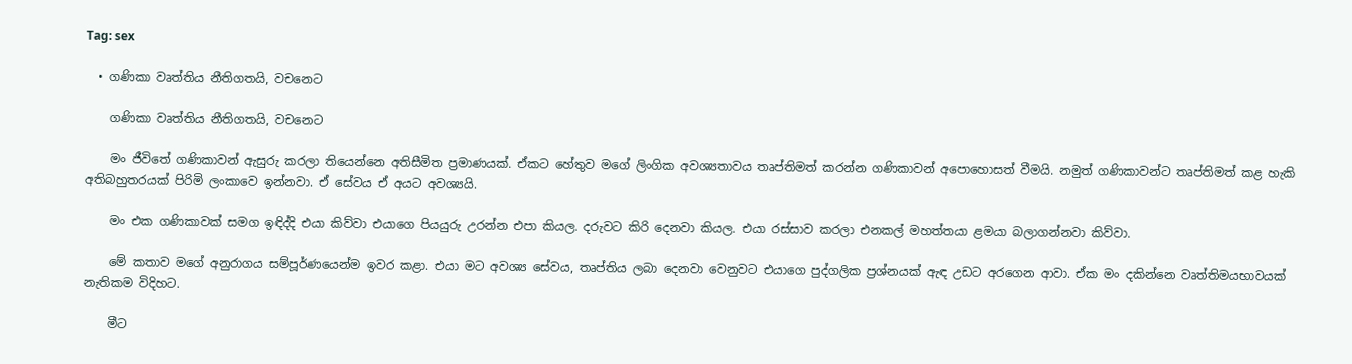Tag: sex

  • ගණිකා වෘත්තිය නීතිගතයි, වචනෙට

    ගණිකා වෘත්තිය නීතිගතයි, වචනෙට

    මං ජීවිතේ ගණිකාවන් ඇසුරු කරලා තියෙන්නෙ අතිසීමිත ප්‍රමාණයක්. ඒකට හේතුව මගේ ලිංගික අවශ්‍යතාවය තෘප්තිමත් කරන්න ගණිකාවන් අපොහොසත් වීමයි. නමුත් ගණිකාවන්ට තෘප්තිමත් කළ හැකි අතිබහුතරයක් පිරිමි ලංකාවෙ ඉන්නවා. ඒ සේවය ඒ අයට අවශ්‍යයි.

    මං එක ගණිකාවක් සමග ඉඳිද්දි එයා කිව්වා එයාගෙ පියයුරු උරන්න එපා කියල. දරුවට කිරි දෙනවා කියල. එයා රස්සාව කරලා ‍එනකල් මහත්තයා ළමයා බලාගන්නවා කිව්වා.

    මේ කතාව ම‍ගේ අනුරාගය සම්පූර්ණයෙන්ම ඉවර කළා. එයා මට අවශ්‍ය සේවය, තෘප්තිය ලබා දෙනවා වෙනුවට එයාගෙ පුද්ගලික ප්‍රශ්නයක් ඇඳ උඩ‍ට අරගෙන ආවා. ඒක මං දකින්නෙ වෘත්තිමයභාවයක් නැතිකම විදිහට.

    මීට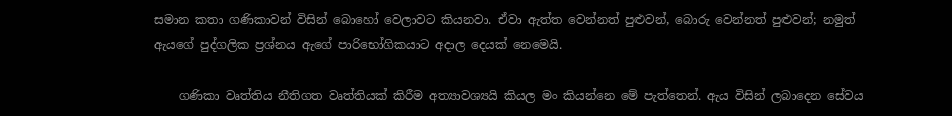සමාන කතා ගණිකාවන් විසින් බොහෝ වෙලාවට කියනවා. ඒවා ඇත්ත වෙන්නත් පුළුවන්, බොරු වෙන්නත් පුළුවන්; නමුත් ඇයගේ පුද්ගලික ප්‍රශ්නය ඇගේ පාරිභෝගිකයාට අදාල දෙයක් නෙමෙයි.

    ගණිකා වෘත්තිය නීතිගත වෘත්තියක් කිරීම අත්‍යාවශ්‍යයි කියල මං කියන්නෙ මේ පැත්තෙන්. ඇය විසින් ලබාදෙන සේවය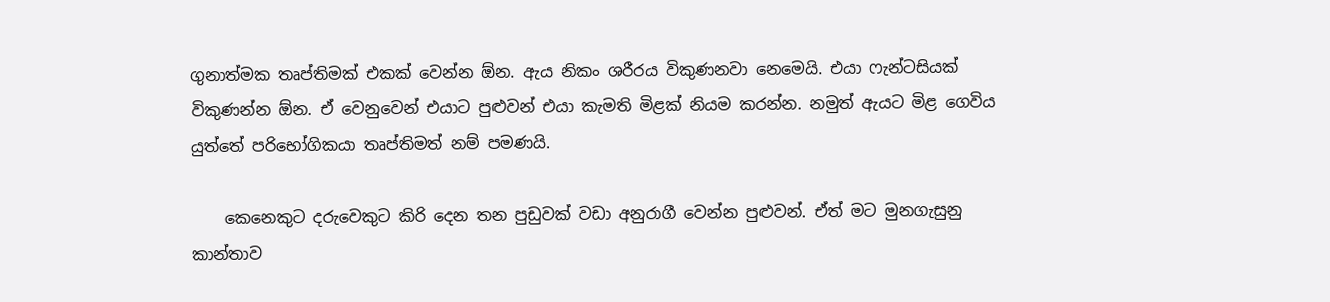ගුනාත්මක තෘප්තිමක් එකක් වෙන්න ඕන. ඇය නිකං ශරීරය විකුණනවා නෙමෙයි. එයා ෆැන්ටසියක් විකුණන්න ඕන. ඒ වෙනුවෙන් එයාට පුළුවන් එයා කැමති මිළක් නියම කරන්න. නමුත් ඇයට මිළ ගෙවිය යුත්තේ පරිභෝගිකයා තෘප්තිමත් නම් පමණයි.

    කෙනෙකුට දරුවෙකුට කිරි දෙන තන පුඩුවක් වඩා අනුරාගී වෙන්න පුළුවන්. ඒත් මට මුනගැසුනු කාන්තාව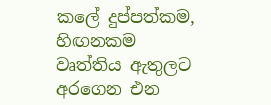කලේ දුප්පත්කම, හිඟනකම වෘත්තිය ඇතුලට අරගෙන එන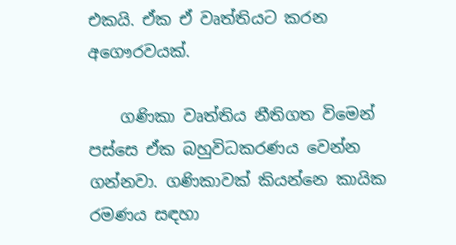එකයි. ඒක ඒ වෘත්තියට කරන අගෞරවයක්.

    ගණිකා වෘත්තිය නීතිගත විමෙන් පස්සෙ ඒක බහුවිධකරණය වෙන්න ගන්නවා. ගණිකාවක් කියන්නෙ කායික රමණය සඳහා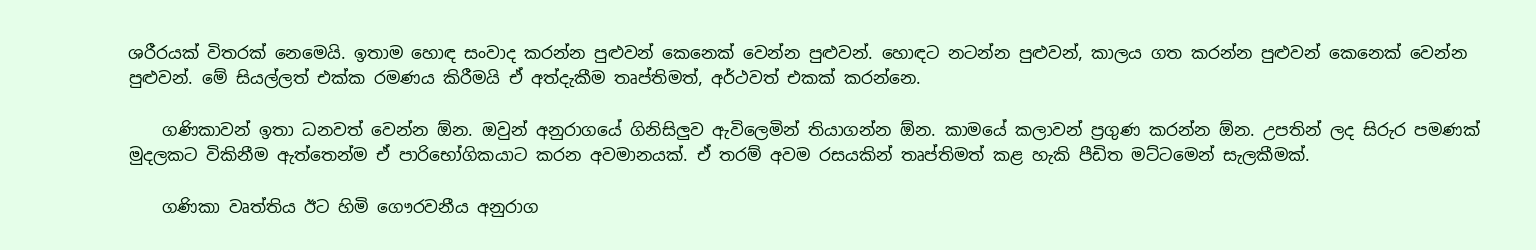ශරීරයක් විතරක් නෙමෙයි. ඉතාම හොඳ සංවාද කරන්න පුළුවන් කෙනෙක් වෙන්න පුළුවන්. හොඳට නටන්න පුළුවන්, කාලය ගත කරන්න පුළුවන් කෙනෙක් වෙන්න පුළුවන්. මේ සියල්ලත් එක්ක රමණය කිරීමයි ඒ අත්දැකීම තෘප්තිමත්, අර්ථවත් එකක් කරන්නෙ.

    ගණිකාවන් ඉතා ධනවත් වෙන්න ඕන. ඔවුන් අනුරාගයේ ගිනිසිලුව ඇවිලෙමින් තියාගන්න ඕන. කාමයේ කලාවන් ප්‍රගුණ කරන්න ඕන. උපතින් ලද සිරුර පමණක් මුදලකට විකිනීම ඇත්තෙන්ම ඒ පාරිභෝගිකයාට කරන අවමානයක්. ඒ තරම් අවම රසයකින් තෘප්තිමත් කළ හැකි පීඩිත මට්ටමෙන් සැලකීමක්.

    ගණිකා වෘත්තිය ඊට හිමි ගෞරවනීය අනුරාග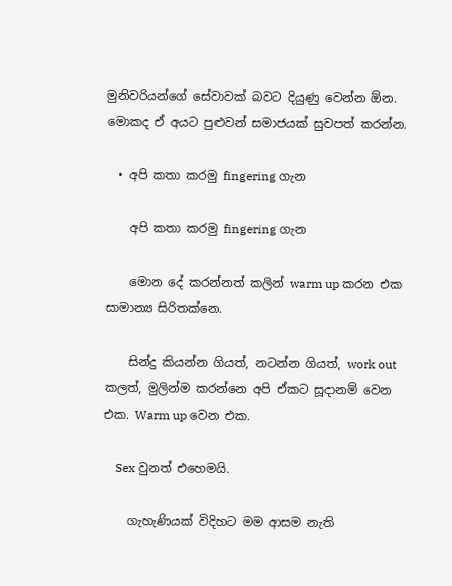මුනිවරියන්ගේ සේවාවක් බවට දියුණු වෙන්න ඕන. මොකද ඒ අයට පුළුවන් සමාජයක් සුවපත් කරන්න.

  • අපි කතා කරමු fingering ගැන

    අපි කතා කරමු fingering ගැන

    මොන දේ කරන්නත් කලින් warm up කරන එක සාමාන්‍ය සිරිතක්නෙ.

    සින්දු කියන්න ගියත්, නටන්න ගියත්, work out කලත්, මුලින්ම කරන්නෙ අපි ඒකට සූදානම් වෙන එක. Warm up වෙන එක.

    Sex වුනත් එහෙමයි.

    ගැහැණියක් විදිහට මම ආසම නැති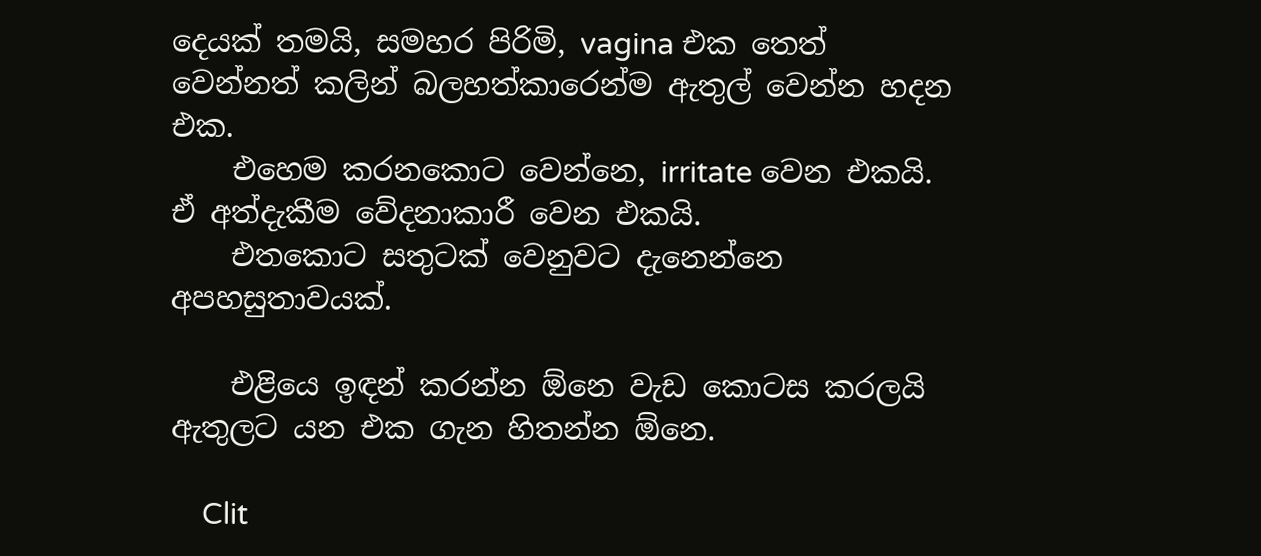දෙයක් තමයි, සමහර පිරිමි, vagina එක තෙත් වෙන්නත් කලින් බලහත්කාරෙන්ම ඇතුල් වෙන්න හදන එක.
    එහෙම කරනකොට වෙන්නෙ, irritate වෙන එකයි. ඒ අත්දැකීම වේදනාකාරී වෙන එකයි.
    එතකොට සතුටක් වෙනුවට දැනෙන්නෙ අපහසුතාවයක්.

    එළියෙ ඉඳන් කරන්න ඕනෙ වැඩ කොටස කරලයි ඇතුලට යන එක ගැන හිතන්න ඕනෙ.

    Clit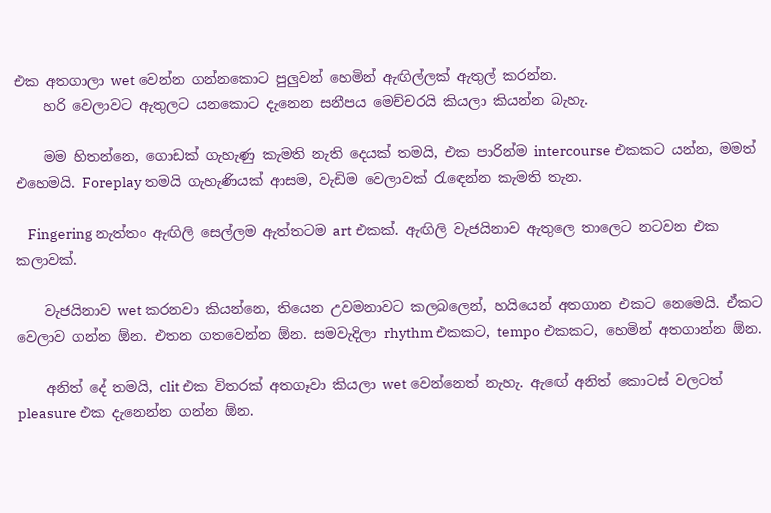එක අතගාලා wet වෙන්න ගන්නකොට පුලුවන් හෙමින් ඇඟිල්ලක් ඇතුල් කරන්න.
    හරි වෙලාවට ඇතුලට යනකොට දැනෙන සනීපය මෙච්චරයි කියලා කියන්න බැහැ.

    මම හිතන්නෙ, ගොඩක් ගැහැණු කැමති නැති දෙයක් තමයි, එක පාරින්ම intercourse එකකට යන්න, මමත් එහෙමයි. Foreplay තමයි ගැහැණියක් ආසම, වැඩිම වෙලාවක් රැඳෙන්න කැමති තැන.

    Fingering නැත්තං ඇඟිලි සෙල්ලම ඇත්තටම art එකක්. ඇඟිලි වැජයිනාව ඇතුලෙ තාලෙට නටවන එක කලාවක්.

    වැජයිනාව wet කරනවා කියන්නෙ, තියෙන උවමනාවට කලබලෙන්, හයියෙන් අතගාන එකට නෙමෙයි. ඒකට වෙලාව ගන්න ඕන. එතන ගතවෙන්න ඕන. සමවැදිලා rhythm එකකට, tempo එකකට, හෙමින් අතගාන්න ඕන.

    අනිත් දේ තමයි, clit එක විතරක් අතගෑවා කියලා wet වෙන්නෙත් නැහැ. ඇඟේ අනිත් කොටස් වලටත් pleasure එක දැනෙන්න ගන්න ඕන.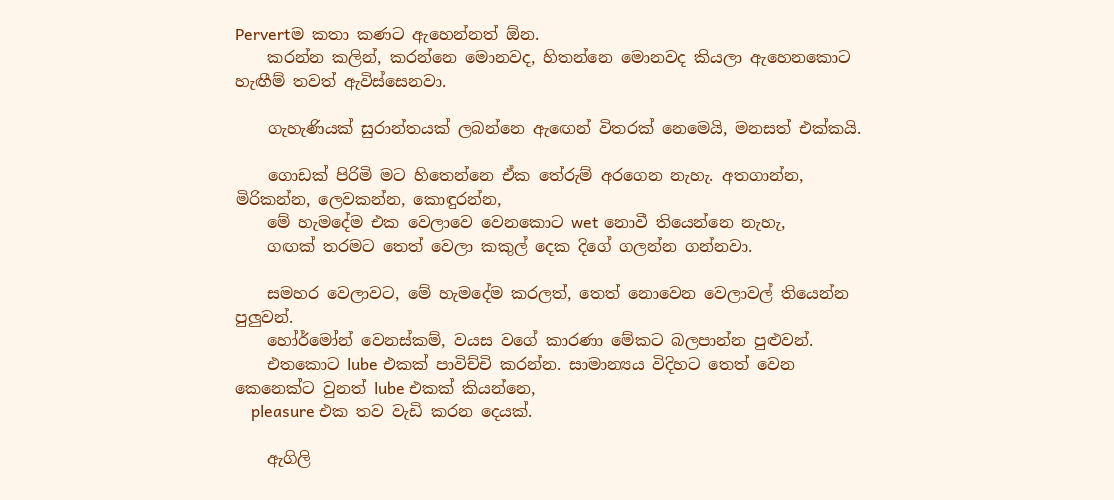Pervertම කතා කණට ඇහෙන්නත් ඕන.
    කරන්න කලින්, කරන්නෙ මොනවද, හිතන්නෙ මොනවද කියලා ඇහෙනකොට හැඟීම් තවත් ඇවිස්සෙනවා.

    ගැහැණියක් සුරාන්තයක් ලබන්නෙ ඇඟෙන් විතරක් නෙමෙයි, මනසත් එක්කයි.

    ගොඩක් පිරිමි මට හිතෙන්නෙ ඒක තේරුම් අරගෙන නැහැ. අතගාන්න, මිරිකන්න, ලෙවකන්න, කොඳුරන්න,
    මේ හැමදේම එක වෙලාවෙ වෙනකොට wet නොවී තියෙන්නෙ නැහැ,
    ගඟක් තරමට තෙත් වෙලා කකුල් දෙක දිගේ ගලන්න ගන්නවා.

    සමහර වෙලාවට, මේ හැමදේම කරලත්, තෙත් නොවෙන වෙලාවල් තියෙන්න පුලුවන්.
    හෝර්මෝන් වෙනස්කම්, වයස වගේ කාරණා මේකට බලපාන්න පුළුවන්.
    එතකොට lube එකක් පාවිච්චි කරන්න. සාමාන්‍යය විදිහට තෙත් වෙන කෙනෙක්ට වුනත් lube එකක් කියන්නෙ,
    pleasure එක තව වැඩි කරන දෙයක්.

    ඇගිලි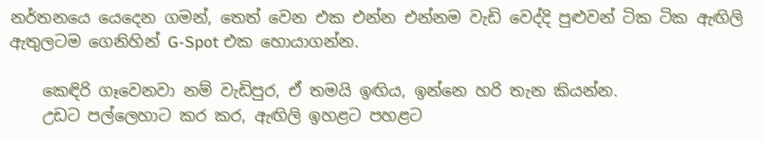නර්තනයෙ යෙදෙන ගමන්, තෙත් වෙන එක එන්න එන්නම වැඩි වෙද්දි පුළුවන් ටික ටික ඇඟිලි ඇතුලටම ගෙනිහින් G-Spot එක හොයාගන්න.

    කෙඳිරි ගෑවෙනවා නම් වැඩිපුර, ඒ තමයි ඉඟිය, ඉන්නෙ හරි තැන කියන්න.
    උඩට පල්ලෙහාට කර කර, ඇඟිලි ඉහළට පහළට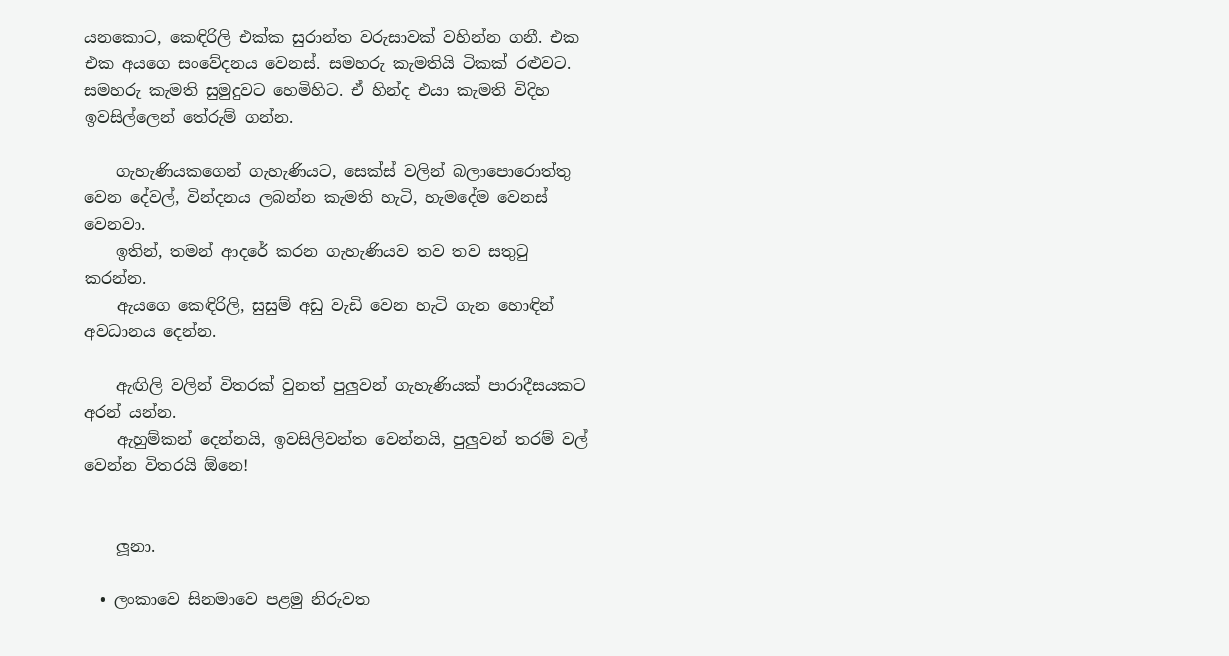යනකොට, කෙඳිරිලි එක්ක සුරාන්ත වරුසාවක් වහින්න ගනී. එක එක අයගෙ සංවේදනය වෙනස්. සමහරු කැමතියි ටිකක් රළුවට. සමහරු කැමති සුමුදුවට හෙමිහිට. ඒ හින්ද එයා කැමති විදිහ ඉවසිල්ලෙන් තේරුම් ගන්න.

    ගැහැණියකගෙන් ගැහැණියට, සෙක්ස් වලින් බලාපොරොත්තු වෙන දේවල්, වින්දනය ලබන්න කැමති හැටි, හැමදේම වෙනස් වෙනවා.
    ඉතින්, තමන් ආදරේ කරන ගැහැණියව තව තව සතුටු කරන්න.
    ඇයගෙ කෙඳිරිලි, සුසුම් අඩු වැඩි වෙන හැටි ගැන හොඳින් අවධානය දෙන්න.

    ඇඟිලි වලින් විතරක් වුනත් පුලුවන් ගැහැණියක් පාරාදීසයකට අරන් යන්න.
    ඇහුම්කන් දෙන්නයි, ඉවසිලිවන්ත වෙන්නයි, පුලුවන් තරම් වල් වෙන්න විතරයි ඕනෙ!


    ලූනා.

  • ලංකාවෙ සිනමාවෙ පළමු නිරුවත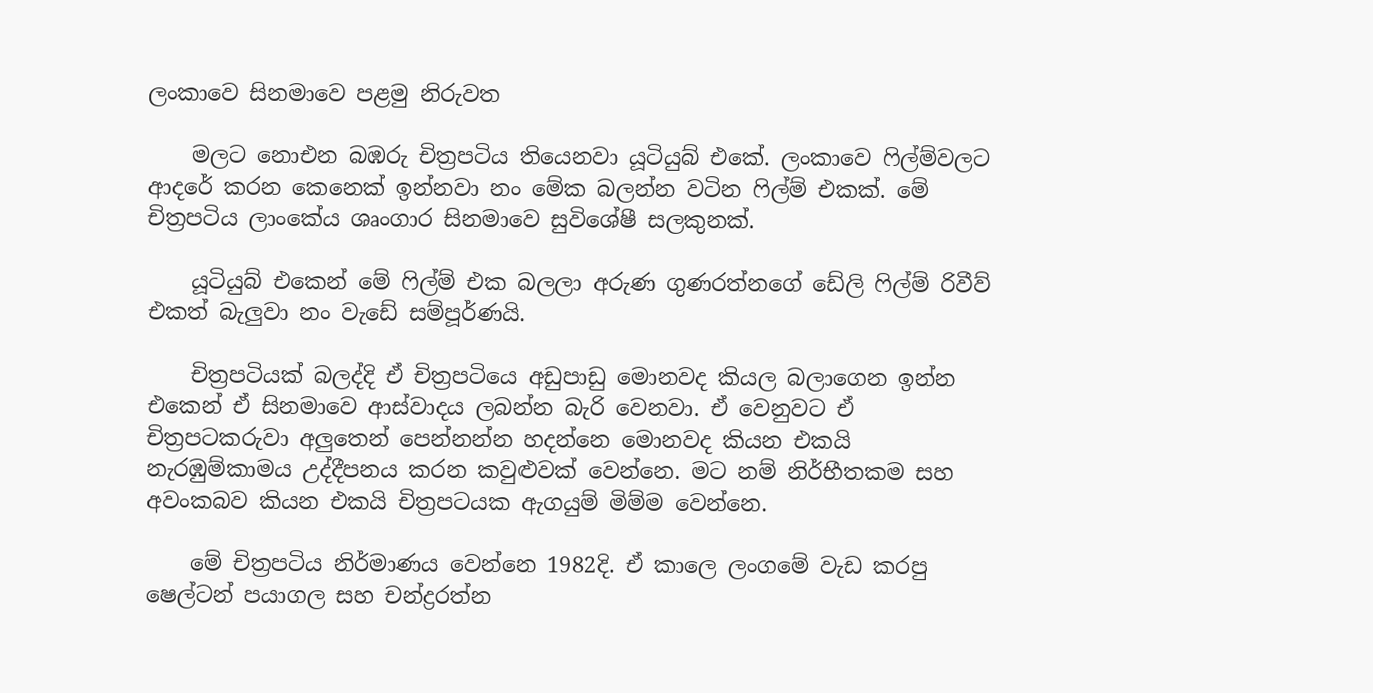ලංකාවෙ සිනමාවෙ පළමු නිරුවත

    මලට නොඑන බඹරු චිත්‍රපටිය තියෙනවා යූටියුබ් එකේ. ලංකාවෙ ෆිල්ම්වලට ආදරේ කරන කෙනෙක් ඉන්නවා නං මේක බලන්න වටින ෆිල්ම් එකක්. මේ චිත්‍රපටිය ලාංකේය ශෘංගාර සිනමාවෙ සුවිශේෂී සලකුනක්.

    යූටියුබ් එකෙන් මේ ෆිල්ම් එක බලලා අරුණ ගුණරත්නගේ ඩේලි ෆිල්ම් රිවීව් එකත් බැලුවා නං වැඩේ සම්පූර්ණයි.

    චිත්‍රපටියක් බලද්දි ඒ චිත්‍රපටියෙ අඩුපාඩු මොනවද කියල බලාගෙන ඉන්න එකෙන් ඒ සිනමාවෙ ආස්වාදය ලබන්න බැරි වෙනවා. ඒ වෙනුවට ඒ චිත්‍රපටකරුවා අලුතෙන් පෙන්නන්න හදන්නෙ මොනවද කියන එකයි නැරඹුම්කාමය උද්දීපනය කරන කවුළුවක් වෙන්නෙ. මට නම් නිර්භීතකම සහ අවංකබව කියන එකයි චිත්‍රපටයක ඇගයුම් මිම්ම වෙන්නෙ.

    මේ චිත්‍රපටිය නිර්මාණය වෙන්නෙ 1982දි. ඒ කාලෙ ලංගමේ වැඩ කරපු ෂෙල්ටන් පයාගල සහ චන්ද්‍රරත්න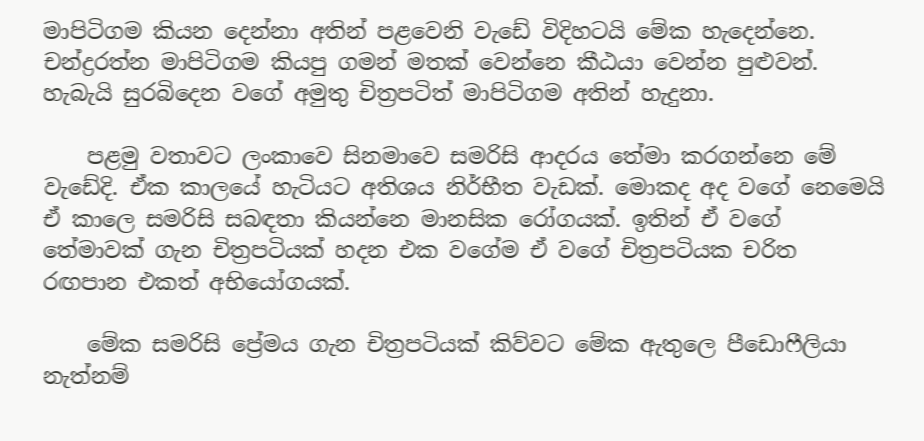මාපිටිගම කියන දෙන්නා අතින් පළවෙනි වැඩේ විදිහටයි මේක හැදෙන්නෙ. චන්ද්‍රරත්න මාපිටිගම කියපු ගමන් මතක් වෙන්නෙ කීඨයා වෙන්න පුළුවන්. හැබැයි සුරබිදෙන වගේ අමුතු චිත්‍රපටිත් මාපිටිගම අතින් හැදුනා.

    පළමු වතාවට ලංකාවෙ සිනමාවෙ සමරිසි ආදරය තේමා කරගන්නෙ මේ වැඩේදි. ඒක කාලයේ හැටියට අතිශය නිර්භීත වැඩක්. මොකද අද වගේ නෙමෙයි ඒ කාලෙ සමරිසි සබඳතා කියන්නෙ මානසික රෝගයක්. ඉතින් ඒ වගේ තේමාවක් ගැන චිත්‍රපටියක් හදන එක වගේම ඒ වගේ චිත්‍රපටියක චරිත රඟපාන එකත් අභියෝගයක්.

    මේක සමරිසි ප්‍රේමය ගැන චිත්‍රපටියක් කිව්වට මේක ඇතුලෙ පී‍ඩොෆීලියා නැත්නම්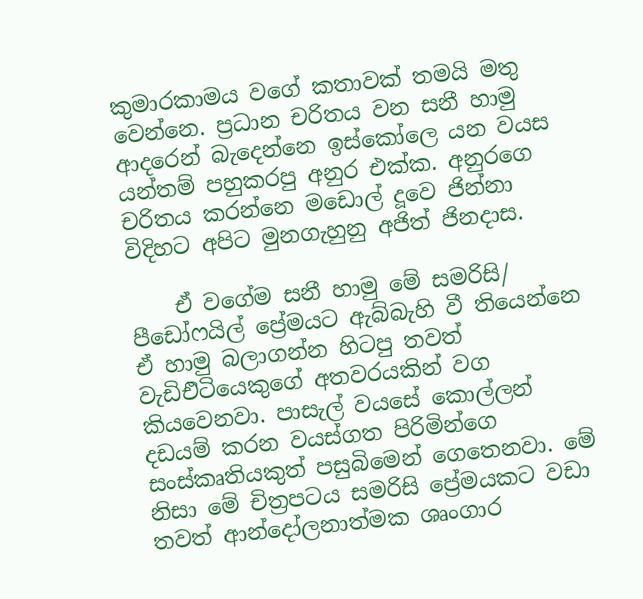කුමාරකාමය වගේ කතාවක් තමයි මතු වෙන්නෙ. ප්‍රධාන චරිතය වන සනී හාමු ආදරෙන් බැ‍දෙන්නෙ ඉස්කෝලෙ යන වයස යන්තම් පහුකරපු අනුර එක්ක. අනුරගෙ චරිතය කරන්නෙ මඩොල් දූවෙ ජින්නා විදිහට අපිට මුනගැහුනු අජිත් ජිනදාස.

    ඒ වගේම සනී හාමු මේ සමරිසි/ පී‍ඩෝෆයිල් ප්‍රේමයට ඇබ්බැහි වී තියෙන්නෙ ඒ හාමු බලාගන්න හිටපු තවත් වැඩිඑිටියෙකුගේ අතවරයකින් වග කියවෙනවා. පාසැල් වයසේ කොල්ලන් දඩයම් කරන වයස්ගත පිරිමින්ගෙ සංස්කෘතියකුත් පසුබිමෙන් ගෙතෙනවා. මේ නිසා මේ චිත්‍රපටය සමරිසි ප්‍රේමයකට වඩා තවත් ආන්දෝලනාත්මක ශෘංගාර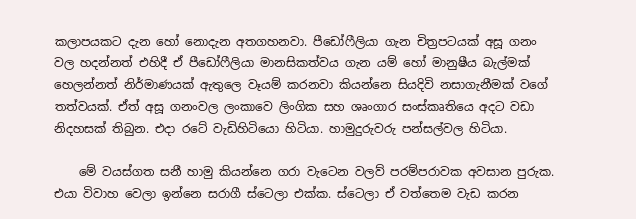කලාපයකට දැන හෝ නොදැන අතගහනවා. පීඩ‍ෝෆීලියා ගැන චිත්‍රපටයක් අසූ ගනං වල හදන්නත් එහිදී ඒ පී‍ඩෝෆීලියා මානසිකත්වය ගැන යම් හෝ මානුෂීය බැල්මක් හෙලන්නත් නිර්මාණයක් ඇතුලෙ වෑයම් කරනවා කියන්නෙ සියදිවි නසාගැනීමක් වගේ තත්වයක්. ඒත් අසූ ගනංවල ලංකාවෙ ලිංගික සහ ශෘංගාර සංස්කෘතියෙ අදට වඩා නිදහසක් තිබුන. එදා රටේ වැඩිහිටියො හිටියා. හාමුදුරුවරු පන්සල්වල හිටියා.

    මේ වයස්ගත සනී හාමු කියන්නෙ ගරා වැටෙන වලව් පරම්පරාවක අවසාන පුරුක. එයා විවාහ වෙලා ඉන්නෙ සරාගී ස්ටෙලා එක්ක. ස්ටෙලා ඒ වත්තෙම වැඩ කරන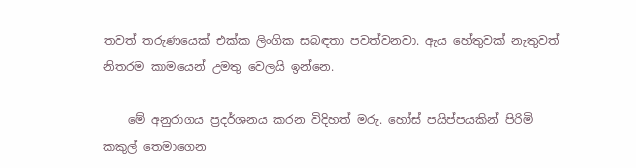තවත් තරුණයෙක් එක්ක ලිංගික සබඳතා පවත්වනවා. ඇය හේතුවක් නැතුවත් නිතරම කාමයෙන් උමතු වෙලයි ඉන්නෙ.

    මේ අනුරාගය ප්‍රදර්ශනය කරන විදිහත් මරු. හෝස් පයිප්පයකින් පිරිමි කකුල් ‍තෙමාගෙන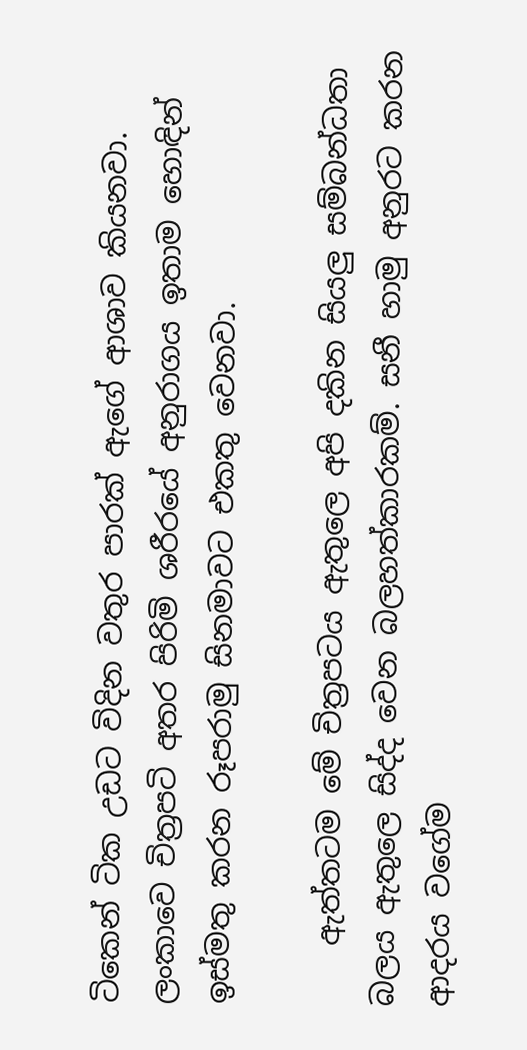ටිකෙන් ටික උඩට විදින වතුර පාරක් ඇගේ ආශාව කියනවා. ලංකාවෙ චිත්‍රපටි අතර පිරිමි ශරීරයේ අනුරාගය ඉතාම හොඳින් ඉස්මතු කරන රූපරාමු සිනමාවට එකතු වෙනවා.

    ඇත්තටම මේ චිත්‍රපටය ඇතුලෙ අපි දකින සියලු සම්බන්ධතා බලය ඇතුලෙ සිද්ද වෙන බලහත්කාරකම්. සනී හාමු අනුරට කරන ආදරය වගේම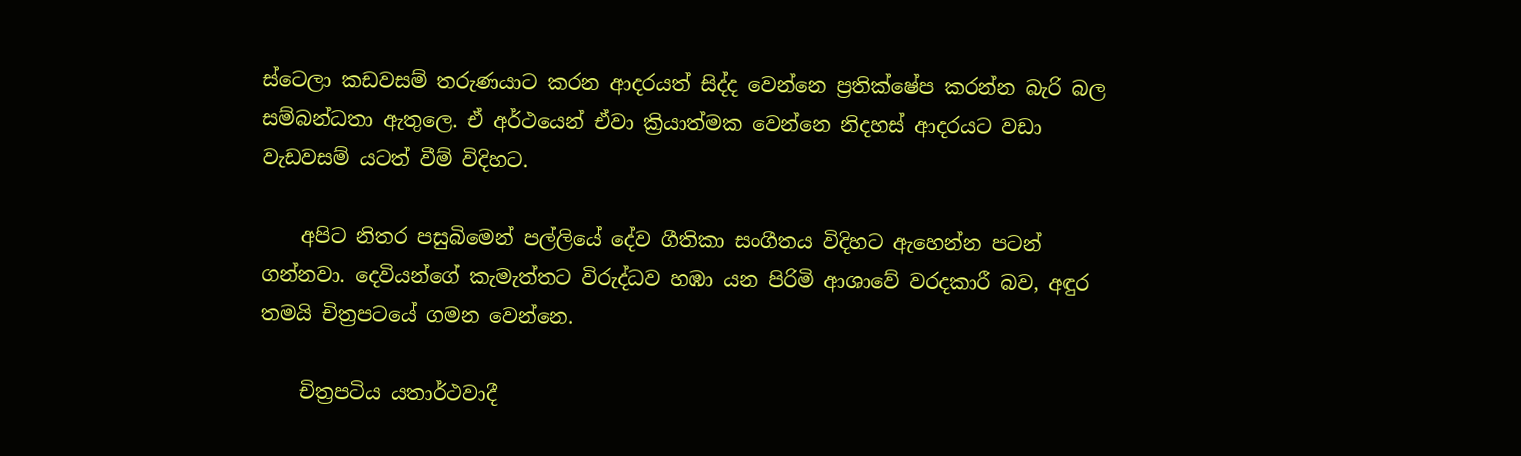ස්ටෙලා කඩවසම් තරුණයාට කරන ආදරයත් සිද්ද වෙන්නෙ ප්‍රතික්ෂේප කරන්න බැරි බල සම්බන්ධතා ඇතුලෙ. ඒ අර්ථයෙන් ඒවා ක්‍රියාත්මක වෙන්නෙ නිදහස් ආදරයට වඩා වැඩවසම් යටත් වීම් විදිහට.

    අපිට නිතර පසුබිමෙන් පල්ලියේ දේව ගීතිකා සංගීතය විදිහට ඇහෙන්න පටන් ගන්නවා. දෙවියන්ගේ කැමැත්තට විරුද්ධව හඹා යන පිරිමි ආශාවේ වරදකාරී බව, අඳුර තමයි චිත්‍රපටයේ ගමන වෙන්නෙ.

    චිත්‍රපටිය යතාර්ථවාදී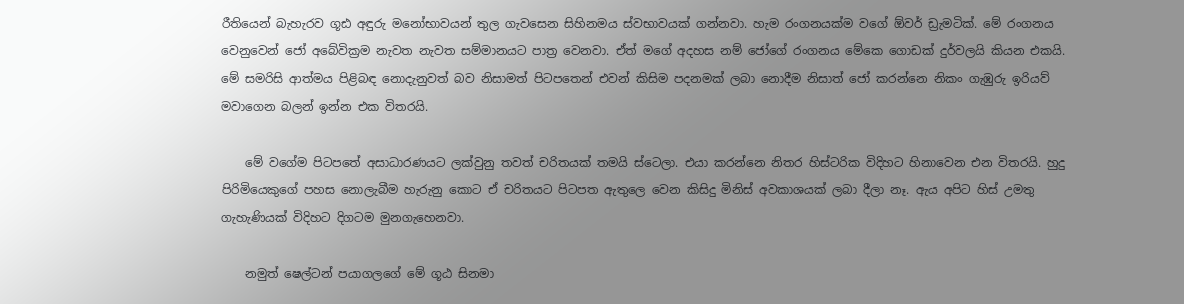රීතියෙන් බැහැරව ගූඪ අඳුරු මනෝභාවයන් තුල ගැවසෙන සිහිනමය ස්වභාවයක් ගන්නවා. හැම රංගනයක්ම වගේ ඕවර් ඩ්‍රැමටික්. මේ රංගනය වෙනුවෙන් ජෝ අබේවික්‍රම නැවත නැවත සම්මානයට පාත්‍ර වෙනවා. ඒත් මගේ අදහස නම් ජෝගේ රංගනය මේකෙ ගොඩක් දුර්වලයි කියන එකයි. මේ සමරිසි ආත්මය පිළිබඳ නොදැනුවත් බව නිසාමත් පිටපතෙන් එවන් කිසිම පදනමක් ලබා නොදීම නිසාත් ජෝ කරන්නෙ නිකං ගැඹුරු ඉරියව් මවාගෙන බලන් ඉන්න එක විතරයි.

    මේ වගේම පිටපතේ අසාධාරණයට ලක්වුනු තවත් චරිතයක් තමයි ස්ටෙලා. එයා කරන්නෙ නිතර හිස්ටරික විදිහට හිනාවෙන එන විතරයි. හුදු පිරිමියෙකුගේ පහස ‍නොලැබීම හැරුනු කොට ඒ චරිතයට පිටපත ඇතුලෙ වෙන කිසිදු මිනිස් අවකාශයක් ලබා දීලා නෑ. ඇය අපිට හිස් උමතු ගැහැණියක් විදිහට දිගටම මුනගැහෙනවා.

    නමුත් ෂෙල්ටන් පයාගලගේ මේ ගූඨ සිනමා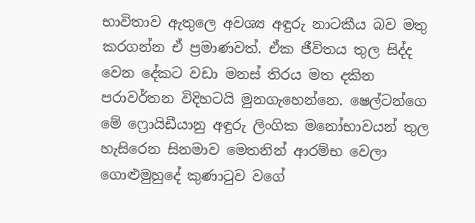භාවිතාව ඇතුලෙ අවශ්‍ය අඳුරු නාටකීය බව මතු කරගන්න ඒ ප්‍රමාණවත්. ඒක ජීවිතය තුල සිද්ද වෙන දේකට වඩා මනස් තිරය මත දකින පරාවර්තන විදිහටයි මුනගැහෙන්නෙ. ෂෙල්ටන්ගෙ මේ ෆ්‍රොයිඩීයානු අඳුරු ලිංගික මනෝභාවයන් තුල හැසිරෙන සිනමාව මෙතනින් ආරම්භ වෙලා ගොළුමුහුදේ කුණාටුව වගේ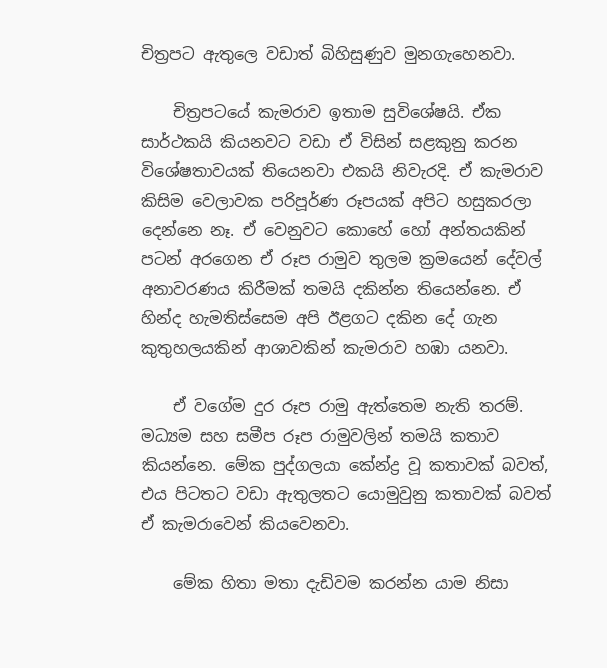චිත්‍රපට ඇතුලෙ වඩාත් බිහිසුණුව මුනගැහෙනවා.

    චිත්‍රපටයේ කැමරාව ඉතාම සුවිශේෂයි. ඒක සාර්ථකයි කියනවට වඩා ඒ විසින් සළකුනු කරන විශේෂතාවයක් තියෙනවා එකයි නිවැරදි. ඒ කැමරාව කිසිම වෙලාවක පරිපූර්ණ රූපයක් අපිට හසුකරලා දෙන්නෙ නෑ. ඒ වෙනුවට කොහේ හෝ අන්තයකින් පටන් අරගෙන ඒ රූප රාමුව තුලම ක්‍රමයෙන් දේවල් අනාවරණය කිරීමක් තමයි දකින්න තියෙන්නෙ. ඒ හින්ද හැමතිස්සෙම අපි ඊළගට දකින දේ ගැන කුතුහලයකින් ආශාවකින් කැමරාව හඹා යනවා.

    ඒ වගේම දුර රූප රාමු ඇත්තෙම නැති තරම්. මධ්‍යම සහ සමීප රූප රාමුවලින් තමයි කතාව කියන්නෙ. මේක පුද්ගලයා ‍කේන්ද්‍ර වූ කතාවක් බවත්, එය පිටතට වඩා ඇතුලතට යොමුවුනු කතාවක් බවත් ඒ කැමරාවෙන් කියවෙනවා.

    මේක හිතා මතා දැඩිවම කරන්න යාම නිසා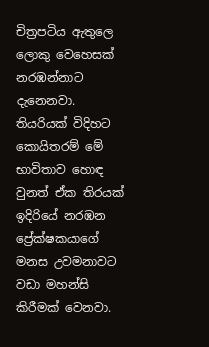චිත්‍රපටිය ඇතුලෙ ලොකු වෙහෙසක් නරඹන්නාට දැනෙනවා. තියරියක් විදිහට කොයිතරම් මේ භාවිතාව හොඳ වුනත් ඒක තිරයක් ඉදිරියේ නරඹන ප්‍රේක්ෂකයාගේ මනස උවමනාවට වඩා මහන්සි කිරීමක් වෙනවා.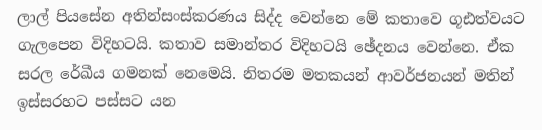ලාල් පියසේන අතින්සංස්කරණය සිද්ද වෙන්නෙ මේ කතාවෙ ගූඪත්වයට ගැලපෙන විදිහටයි. කතාව සමාන්තර විදිහටයි ඡේදනය වෙන්නෙ. ඒක සරල රේඛීය ගමනක් නෙමෙයි. නිතරම මතකයන් ආවර්ජනයන් මතින් ඉස්සරහට පස්සට යන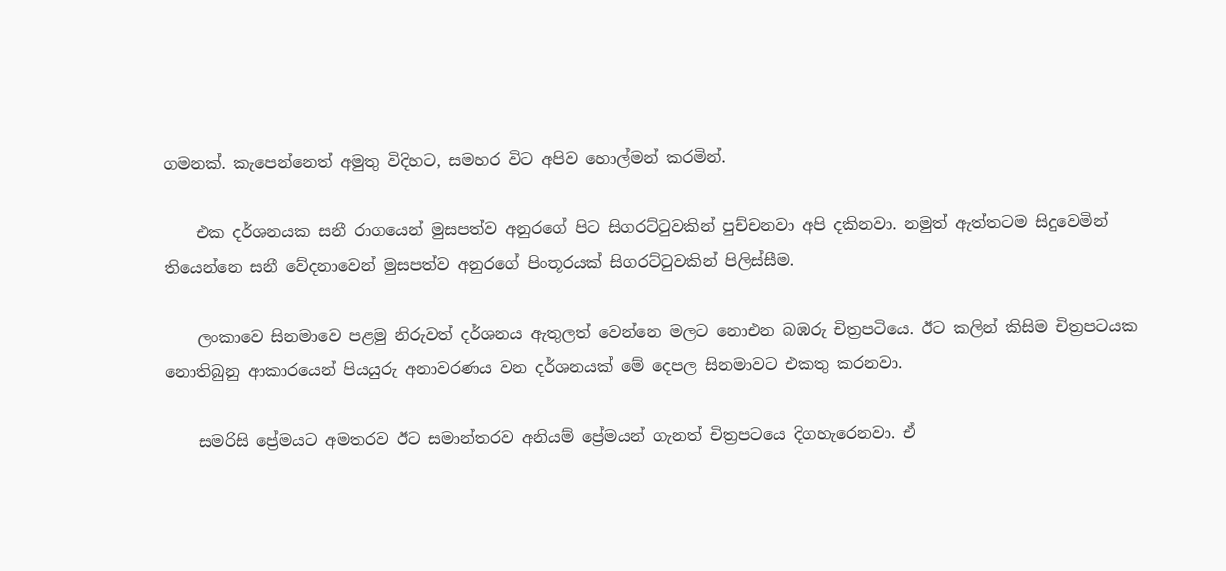ගමනක්. කැපෙන්නෙත් අමුතු විදිහට, සමහර විට අපිව හොල්මන් කරමින්.

    එක දර්ශනයක සනී රාගයෙන් මුසපත්ව අනුරගේ පිට සිගරට්ටුවකින් පුච්චනවා අපි දකිනවා. නමුත් ඇත්තටම සිදුවෙමින් තියෙන්නෙ සනී වේදනාවෙන් මුසපත්ව අනුරගේ පිංතූරයක් සිගරට්ටුවකින් පිලිස්සීම.

    ලංකාවෙ සිනමාවෙ පළමු නිරුවත් දර්ශනය ඇතුලත් වෙන්නෙ මලට නොඑන බඹරු චිත්‍රපටියෙ. ඊට කලින් කිසිම චිත්‍රපටයක නොතිබුනු ආකාරයෙන් පියයුරු අනාවරණය වන දර්ශනයක් මේ දෙපල සිනමාවට එකතු කරනවා.

    සමරිසි ප්‍රේමයට අමතරව ඊට සමාන්තරව අනියම් ප්‍රේමයන් ගැනත් චිත්‍රපටයෙ දිගහැරෙනවා. ඒ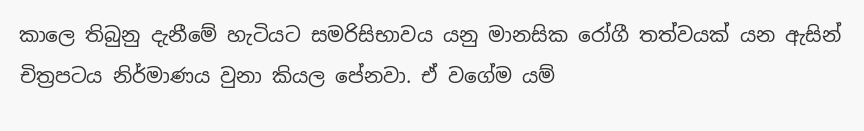කාලෙ තිබුනු දැනීමේ හැටියට සමරිසිභාවය යනු මානසික රෝගී තත්වයක් යන ඇසින් චිත්‍රපටය නිර්මාණය වුනා කියල පේනවා. ඒ වගේම යම්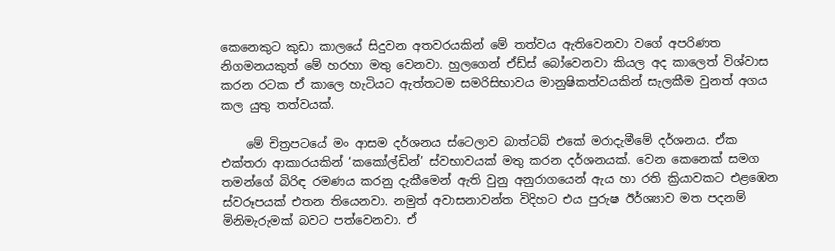කෙනෙකුට කුඩා කාලයේ සිදුවන අතවරයකින් මේ තත්වය ඇතිවෙනවා වගේ අපරිණත නිගමනයකුත් මේ හරහා මතු වෙනවා. හුලගෙන් ඒඩ්ස් බෝවෙනවා කියල අද කාලෙත් විශ්වාස කරන රටක ඒ කාලෙ හැටියට ඇත්තටම සමරිසිභාවය මානුෂිකත්වයකින් සැලකීම වුනත් අගය කල යුතු තත්වයක්.

    මේ චිත්‍රපටයේ මං ආසම දර්ශනය ස්ටෙලාව බාත්ටබ් එකේ මරාදැමීමේ දර්ශනය. ඒක එක්තරා ආකාරයකින් ‘කකෝල්ඩින්’ ස්වභාවයක් මතු කරන දර්ශනයක්. වෙන කෙනෙක් සමග තමන්ගේ බිරිඳ රමණය කරනු දැකීමෙන් ඇති වුනු අනුරාගයෙන් ඇය හා රති ක්‍රියාවකට එළඹෙන ස්වරූපයක් එතන තියෙනවා. නමුත් අවාසනාවන්ත විදිහට එය පුරුෂ ඊර්ශ්‍යාව මත පදනම් මිනිමැරුමක් බවට පත්වෙනවා. ඒ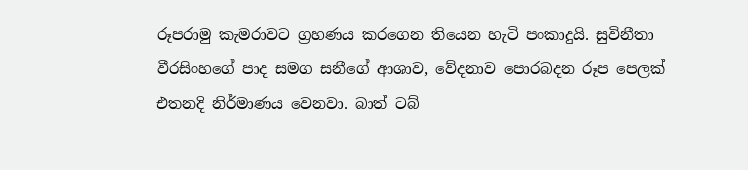රූපරාමු කැමරාවට ග්‍රහණය කරගෙන තියෙන හැටි පංකාදුයි. සුවිනීතා වීරසිංහගේ පාද සමග සනීගේ ආශාව, වේදනාව පොරබදන රූප පෙලක් එතනදි නිර්මාණය වෙනවා. බාත් ටබ්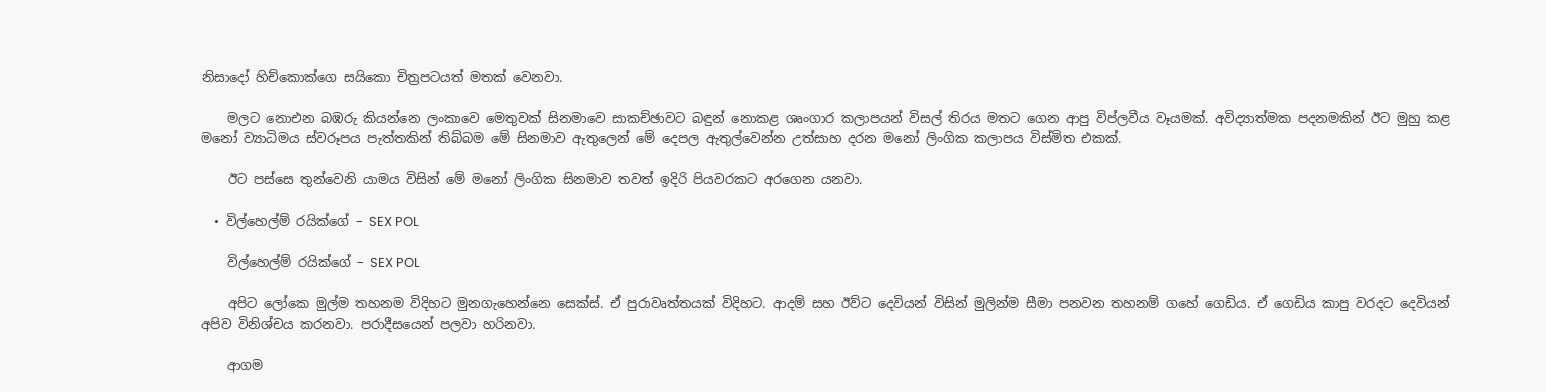නිසාදෝ හිච්කොක්ගෙ සයිකො චිත්‍රපටයත් මතක් වෙනවා.

    මලට නොඑන බඹරු කියන්නෙ ලංකාවෙ මෙතුවක් සිනමාවෙ සාකච්ඡාවට බඳුන් නොකළ ශෘංගාර කලාපයන් විසල් තිරය මතට ගෙන ආපු විප්ලවීය වෑයමක්. අවිද්‍යාත්මක පදනමකින් ඊට මුහු කළ මනෝ ව්‍යාධිමය ස්වරූපය පැත්තකින් තිබ්බම මේ සිනමාව ඇතුලෙන් මේ දෙපල ඇතුල්වෙන්න උත්සාහ දරන මනෝ ලිංගික කලාපය විස්මිත එකක්.

    ඊට පස්සෙ තුන්වෙනි යාමය විසින් මේ මනෝ ලිංගික සිනමාව තවත් ඉදිරි පියවරකට අරගෙන යනවා.

  • විල්හෙල්ම් රයික්ගේ – SEX POL

    විල්හෙල්ම් රයික්ගේ – SEX POL

    අපිට ලෝකෙ මුල්ම තහනම විදිහට මුනගැහෙන්නෙ සෙක්ස්. ඒ පුරාවෘත්තයක් විදිහට. ආදම් සහ ඊව්ට දෙවියන් විසින් මුලින්ම සීමා පනවන තහනම් ගහේ ගෙඩිය. ඒ ගෙඩිය කාපු වරදට දෙවියන් අපිව විනිශ්චය කරනවා. පරාදීසයෙන් පලවා හරිනවා.

    ආගම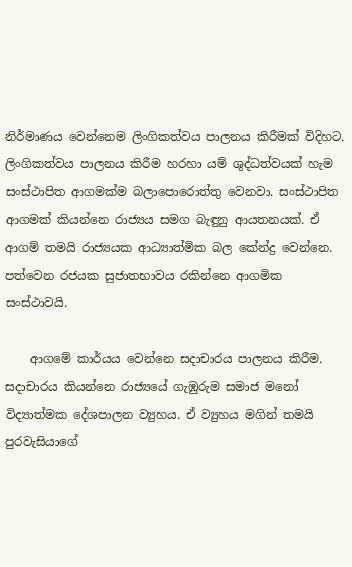නිර්මාණය වෙන්නෙම ලිංගිකත්වය පාලනය කිරීමක් විදිහට. ලිංගිකත්වය පාලනය කිරීම හරහා යම් ශුද්ධත්වයක් හැම සංස්ථාපිත ආගමක්ම බලාපොරොත්තු වෙනවා. සංස්ථාපිත ආගමක් කියන්නෙ රාජ්‍යය සමග බැඳුනු ආයතනයක්. ඒ ආගම් තමයි රාජ්‍යයක ආධ්‍යාත්මික බල කේන්ද්‍ර වෙන්නෙ. පත්වෙන රජයක සුජාතභාවය රකින්නෙ ආගමික සංස්ථාවයි.

    ආගමේ කාර්යය වෙන්නෙ සදාචාරය පාලනය කිරීම. සදාචාරය කියන්නෙ රාජ්‍යයේ ගැඹුරුම සමාජ මනෝ විද්‍යාත්මක දේශපාලන ව්‍යුහය. ඒ ව්‍යුහය මගින් තමයි පුරවැසියාගේ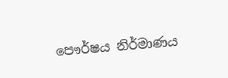පෞර්ෂය නිර්මාණය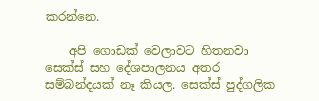කරන්නෙ.

    අපි ගොඩක් වෙලාවට හිතනවා සෙක්ස් සහ දේශපාලනය අතර සම්බන්දයක් නෑ කියල. සෙක්ස් පුද්ගලික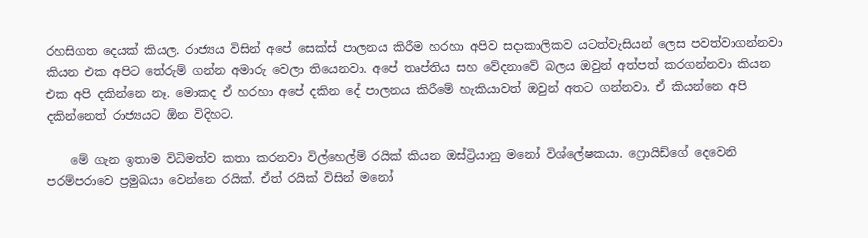රහසිගත දෙයක් කියල. රාජ්‍යය විසින් අපේ සෙක්ස් පාලනය කිරීම හරහා අපිව සදාකාලිකව යටත්වැසියන් ලෙස පවත්වාගන්නවා කියන එක අපිට ‍තේරුම් ගන්න අමාරු වෙලා තියෙනවා. අපේ තෘප්තිය සහ වේදනාවේ බලය ඔවුන් අත්පත් කරගන්නවා කියන එක අපි දකින්නෙ නෑ. මොකද ඒ හරහා අපේ දකින දේ පාලනය කිරීමේ හැකියාවත් ඔවුන් අතට ගන්නවා. ඒ කියන්නෙ අපි දකින්නෙත් රාජ්‍යයට ඕන විදිහට.

    මේ ගැන ඉතාම විධිමත්ව කතා කරනවා විල්හෙල්ම් රයික් කියන ඔස්ට්‍රියානු මනෝ විශ්ලේෂකයා. ෆ්‍රොයිඩ්ගේ දෙවෙනි පරම්පරාවෙ ප්‍රමුඛයා වෙන්නෙ රයික්. ඒත් රයික් විසින් මනෝ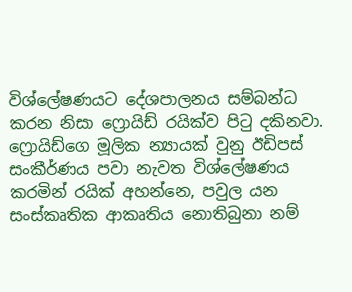විශ්ලේෂණයට දේශපාලනය සම්බන්ධ කරන නිසා ෆ්‍රොයිඩ් රයික්ව පිටු දකිනවා. ෆ්‍රොයිඩ්ගෙ මූලික න්‍යායක් වුනු ඊඩිපස් සංකීර්ණය පවා නැවත විශ්ලේෂණය කරමින් රයික් අහන්නෙ, පවුල යන සංස්කෘතික ආකෘතිය නොතිබුනා නම්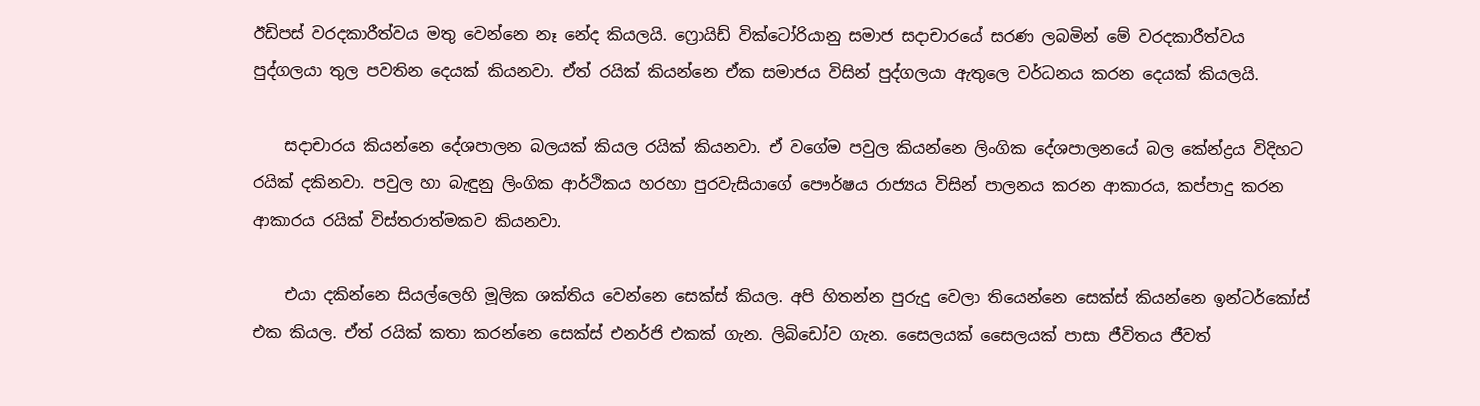ඊඩිපස් වරදකාරීත්වය මතු වෙන්නෙ නෑ නේද කියලයි. ෆ්‍රොයිඩ් වික්ටෝරියානු සමාජ සදාචාරයේ සරණ ලබමින් මේ වරදකාරීත්වය පුද්ගලයා තුල පවතින දෙයක් කියනවා. ඒත් රයික් කියන්නෙ ඒක සමාජය විසින් පුද්ගලයා ඇතුලෙ වර්ධනය කරන දෙයක් කියලයි.

    සදාචාරය කියන්නෙ දේශපාලන බලයක් කියල රයික් කියනවා. ඒ වගේම පවුල කියන්නෙ ලිංගික දේශපාලනයේ බල කේන්ද්‍රය විදිහට රයික් දකිනවා. පවුල හා බැඳුනු ලිංගික ආර්ථිකය හරහා පුරවැසියාගේ පෞර්ෂය රාජ්‍යය විසින් පාලනය කරන ආකාරය, කප්පාදු කරන ආකාරය රයික් විස්තරාත්මකව කියනවා.

    එයා දකින්නෙ සියල්ලෙහි මූලික ශක්තිය වෙන්නෙ සෙක්ස් කියල. අපි හිතන්න පුරුදු වෙලා තියෙන්නෙ සෙක්ස් කියන්නෙ ඉන්ටර්කෝස් එක කියල. ඒත් රයික් කතා කරන්නෙ සෙක්ස් එනර්ජි එකක් ගැන. ලිබි‍ඩෝව ගැන. සෛලයක් සෛලයක් පාසා ජීවිතය ජීවත්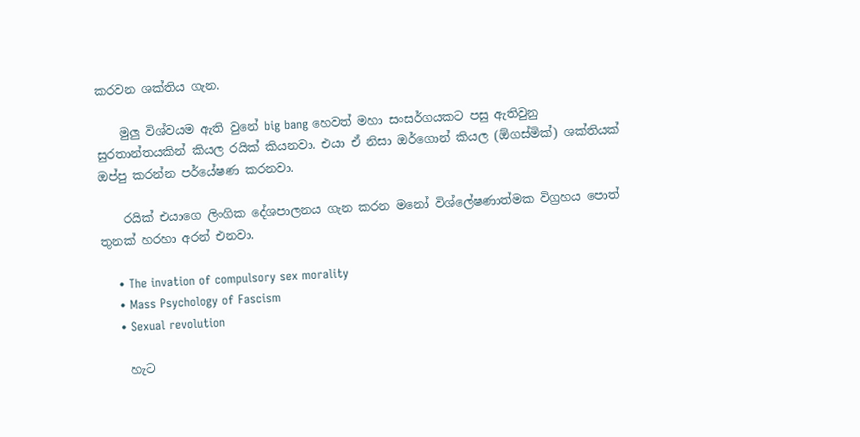කරවන ශක්තිය ගැන.

    මුලු විශ්වයම ඇති වුනේ big bang හෙවත් මහා සංසර්ගයකට පසු ඇතිවුනු සුරතාන්තයකින් කියල රයික් කියනවා. එයා ඒ නිසා ඔර්ගොන් කියල (ඕගස්මික්) ශක්තියක් ඔප්පු කරන්න පර්යේෂණ කරනවා.

    රයික් එයාගෙ ලිංගික දේශපාලනය ගැන කරන ‍මනෝ විශ්ලේෂණාත්මක විග්‍රහය පොත් තුනක් හරහා අරන් එනවා.

    • The invation of compulsory sex morality
    • Mass Psychology of Fascism
    • Sexual revolution

    හැට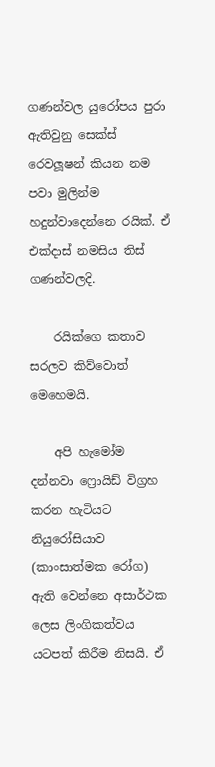ගණන්වල යුරෝපය පුරා ඇතිවුනු සෙක්ස් රෙවලූෂන් කියන නම පවා මුලින්ම හදුන්වාදෙන්නෙ රයික්. ඒ එක්දාස් නමසිය තිස් ගණන්වලදි.

    රයික්ගෙ කතාව සරලව කිව්වොත් මෙහෙමයි.

    අපි හැමෝම දන්නවා ෆ්‍රොයිඩ් විග්‍රහ කරන හැටියට නියු‍රෝසියාව (කාංසාත්මක රෝග) ඇති වෙන්නෙ අසාර්ථක ලෙස ලිංගිකත්වය යටපත් කිරීම නිසයි. ඒ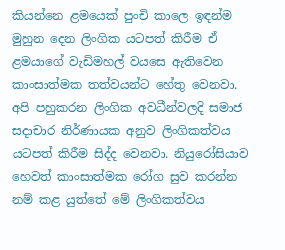කියන්නෙ ළමයෙක් පුංචි කාලෙ ඉඳන්ම මුහුන දෙන ලිංගික යටපත් කිරීම ඒ ළමයාගේ වැඩිමහල් වයසෙ ඇතිවෙන කාංසාත්මක තත්වයන්ට හේතු වෙනවා. අපි පහුකරන ලිංගික අවධීන්වලදි සමාජ සදාචාර නිර්ණායක අනුව ලිංගිකත්වය යටපත් කිරීම සිද්ද වෙනවා. නියුරෝසියාව හෙවත් කාංසාත්මක රෝග සුව කරන්න නම් කළ යුත්තේ මේ ලිංගිකත්වය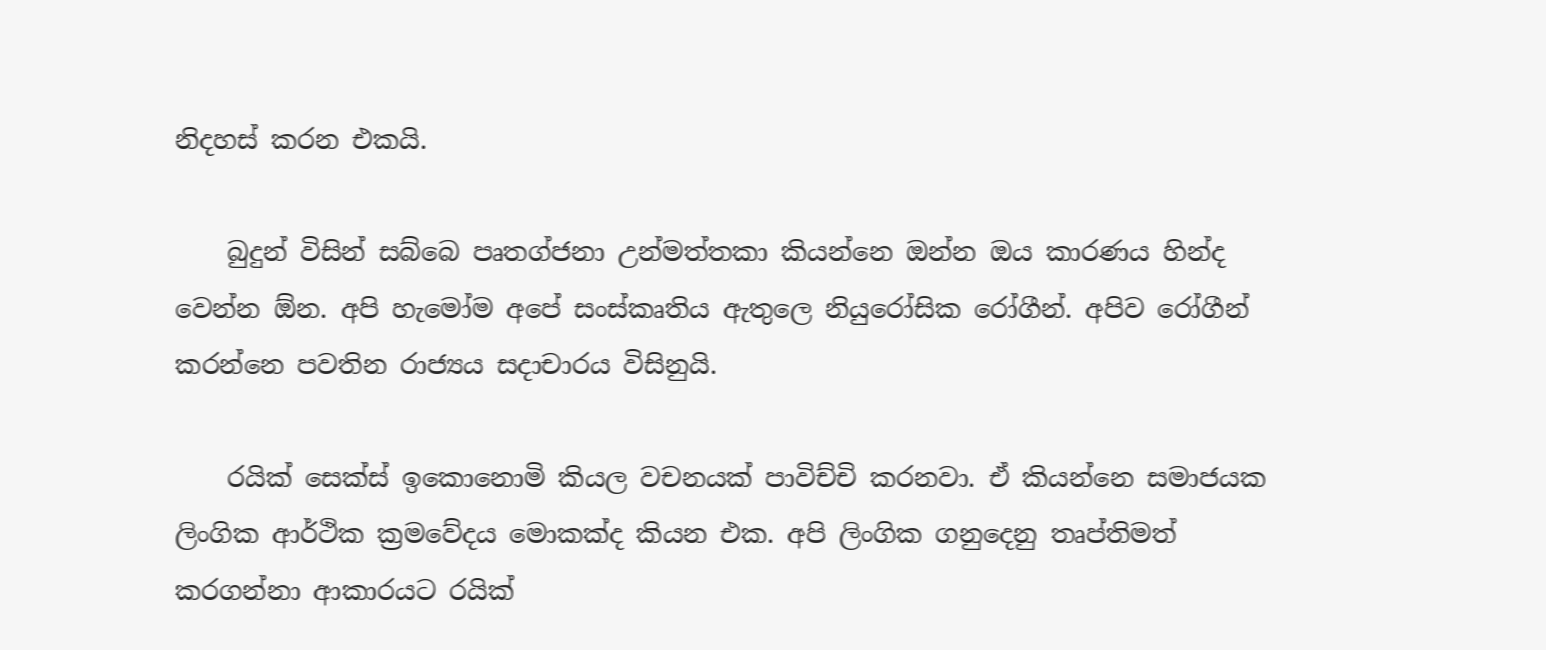නිදහස් කරන එකයි.

    බුදුන් විසින් සබ්බෙ පෘතග්ජනා උන්මත්තකා කියන්නෙ ඔන්න ඔය කාරණය හින්ද වෙන්න ඕන. අපි හැමෝම අපේ සංස්කෘතිය ඇතුලෙ නියුරෝසික රෝගීන්. අපිව රෝගීන් කරන්නෙ පවතින රාජ්‍යය සදාචාරය විසිනුයි.

    රයික් සෙක්ස් ඉකොනොමි කියල වචනයක් පාවිච්චි කරනවා. ඒ කියන්නෙ සමාජයක ලිංගික ආර්ථික ක්‍රමවේදය මොකක්ද කියන එක. අපි ලිංගික ගනුදෙනු තෘප්තිමත් කරගන්නා ආකාරයට රයික්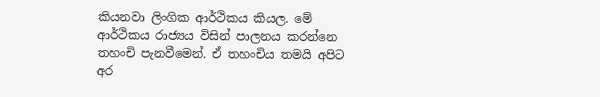කියනවා ලිංගික ආර්ථිකය කියල. මේ ආර්ථිකය රාජ්‍යය විසින් පාලනය කරන්නෙ තහංචි පැනවීමෙන්. ඒ තහංචිය තමයි අපිට අර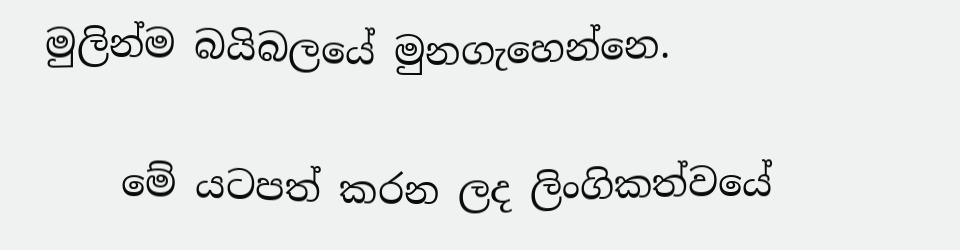මුලින්ම බයිබලයේ මුනගැහෙන්නෙ.

    මේ යටපත් කරන ලද ලිංගිකත්වයේ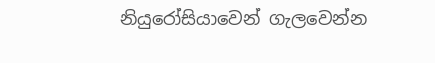නියුරෝසියාවෙන් ගැලවෙන්න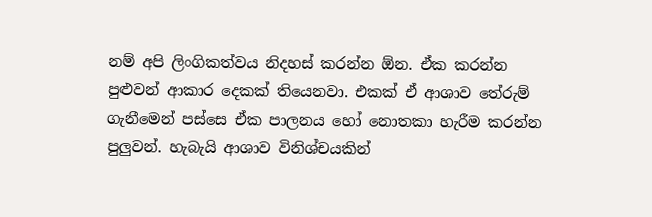නම් අපි ලිංගිකත්වය නිදහස් කරන්න ඕන. ඒක කරන්න පුළුවන් ආකාර දෙකක් තියෙනවා. එකක් ඒ ආශාව තේරුම් ගැනීමෙන් පස්සෙ ඒක පාලනය හෝ නොතකා හැරීම කරන්න පුලුවන්. හැබැයි ආශාව විනිශ්චයකින්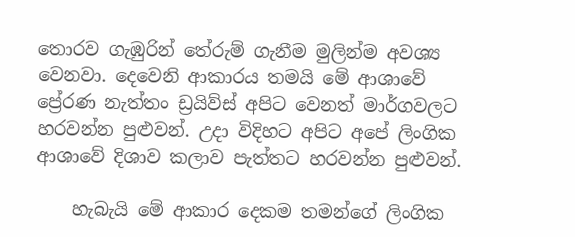තොරව ගැඹුරින් තේරුම් ගැනීම මුලින්ම අවශ්‍ය වෙනවා. දෙවෙනි ආකාරය තමයි මේ ආශාවේ ප්‍රේරණ නැත්තං ඩ්‍රයිව්ස් අපිට වෙනත් මාර්ගවලට හරවන්න පුළුවන්. උදා විදිහට අපිට අපේ ලිංගික ආශාවේ දිශාව කලාව පැත්තට හරවන්න පුළුවන්.

    හැබැයි මේ ආකාර දෙකම තමන්‍ගේ ලිංගික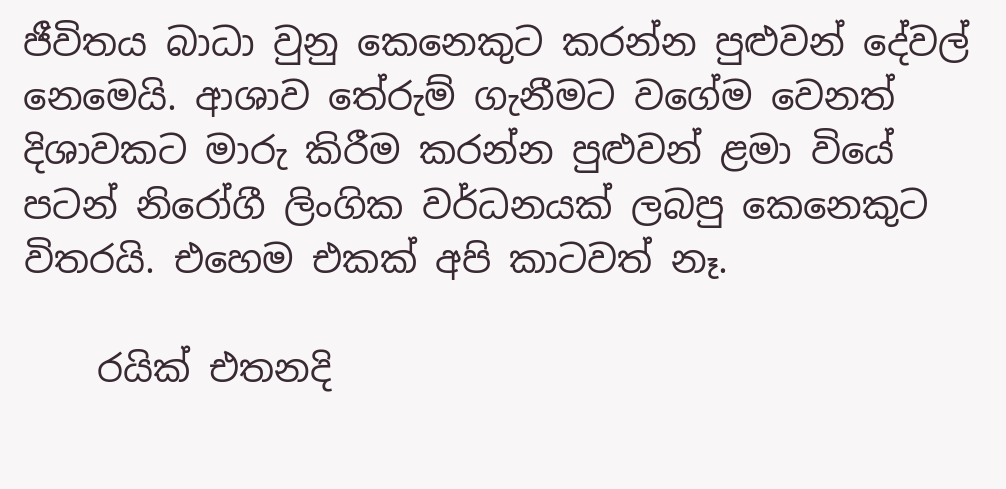ජීවිතය බාධා වුනු කෙනෙකුට කරන්න පුළුවන් දේවල් නෙමෙයි. ආශාව තේරුම් ගැනීමට වගේම වෙනත් දිශාවකට මාරු කිරීම කරන්න පුළුවන් ළමා වියේ පටන් නිරෝගී ලිංගික වර්ධනයක් ලබපු කෙනෙකුට විතරයි. එහෙම එකක් අපි කාටවත් නෑ.

    රයික් එතනදි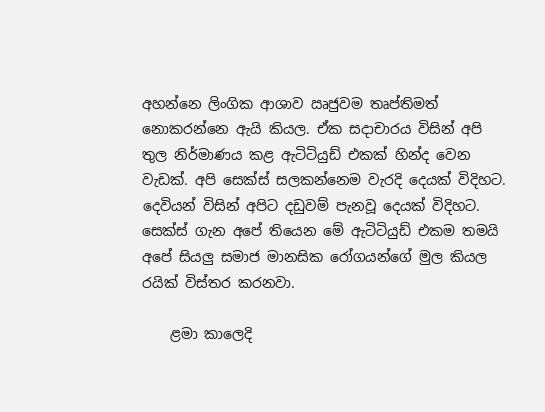අහන්නෙ ලිංගික ආශාව ඍජුවම තෘප්තිමත් නොකරන්නෙ ඇයි කියල. ඒක සදාචාරය විසින් අපි තුල නිර්මාණය කළ ඇටිටියුඩ් එකක් හින්ද වෙන වැඩක්. අපි සෙක්ස් සලකන්නෙම වැරදි දෙයක් විදිහට. දෙවියන් විසින් අපිට දඩුවම් පැනවූ දෙයක් විදිහට. සෙක්ස් ගැන අපේ තියෙන මේ ඇටිටියුඩ් එකම තමයි අපේ සියලු සමාජ මානසික රෝගයන්ගේ මුල කියල රයික් විස්තර කරනවා.

    ළමා කාලෙදි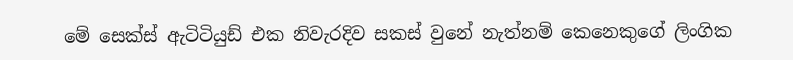මේ සෙක්ස් ඇටිටියුඩ් එක නිවැරදිව සකස් වුනේ නැත්නම් කෙනෙකුගේ ලිංගික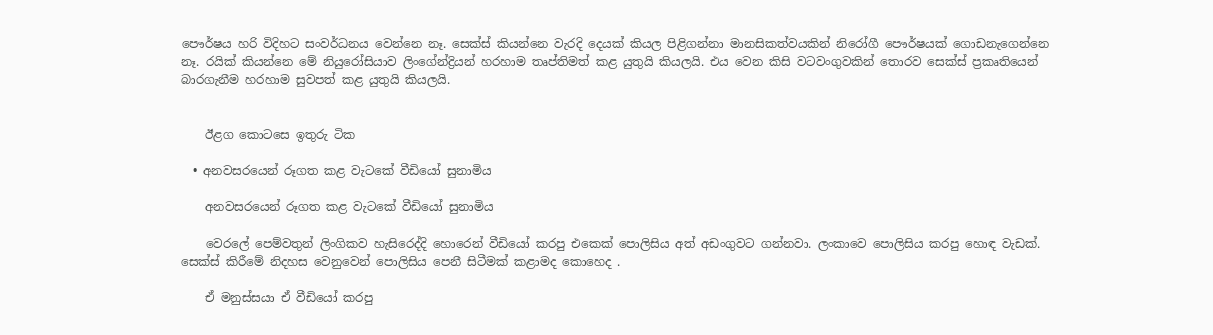පෞර්ෂය හරි විදිහට සංවර්ධනය වෙන්නෙ නෑ. සෙක්ස් කියන්නෙ වැරදි දෙයක් කියල පිළිගන්නා මානසිකත්වයකින් නිරෝගී පෞර්ෂයක් ගොඩනැගෙන්නෙ නෑ. රයික් කියන්නෙ මේ නියුරෝසියාව ලි‍ංගේන්ද්‍රියන් හරහාම තෘප්තිමත් කළ යුතුයි කියලයි. එය වෙන කිසි වටවංගුවකින් තොරව සෙක්ස් ප්‍රකෘතියෙන් බාරගැනීම හරහාම සුවපත් කළ යුතුයි කියලයි.


    ඊළග කොටසෙ ඉතුරු ටික

  • අනවසරයෙන් රූගත කළ වැටකේ වීඩියෝ සුනාමිය

    අනවසරයෙන් රූගත කළ වැටකේ වීඩියෝ සුනාමිය

    වෙරලේ පෙම්වතුන් ලිංගිකව හැසිරෙද්දි හොරෙන් වීඩියෝ කරපු එකෙක් පොලිසිය අත් අඩංගුවට ගන්නවා. ලංකාවෙ පොලිසිය කරපු හොඳ වැඩක්. සෙක්ස් කිරීමේ නිදහස වෙනුවෙන් පොලිසිය පෙනී සිටීමක් කළාමද කොහෙද .

    ඒ මනුස්සයා ඒ වීඩියෝ කරපු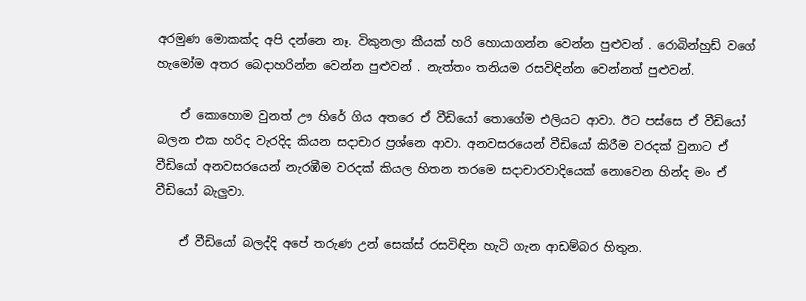අරමුණ මොකක්ද අපි දන්නෙ නෑ. විකුනලා කීයක් හරි හොයාගන්න වෙන්න පුළුවන් . රොබින්හුඩ් වගේ හැමෝම අතර බෙදාහරින්න වෙන්න පුළුවන් . නැත්තං තනියම රසවිඳින්න වෙන්නත් පුළුවන්.

    ඒ කොහොම වුනත් ඌ හිරේ ගිය අතරෙ ඒ වීඩියෝ තොගේම එලියට ආවා. ඊට පස්සෙ ඒ වීඩියෝ බලන එක හරිද වැරදිද කියන සදාචාර ප්‍රශ්නෙ ආවා. අනවසරයෙන් වීඩියෝ කිරීම වරදක් වුනාට ඒ වීඩියෝ අනවසරයෙන් නැරඹීම වරදක් කියල හිතන තරමෙ සදාචාරවාදියෙක් නොවෙන හින්ද මං ඒ වීඩියෝ බැලුවා.

    ඒ වීඩියෝ බලද්දි අපේ තරුණ උන් සෙක්ස් රසවිඳින හැටි ගැන ආඩම්බර හිතුන.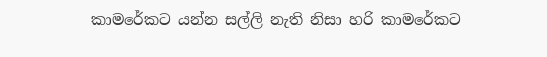කාමරේකට යන්න සල්ලි නැති නිසා හරි කාමරේකට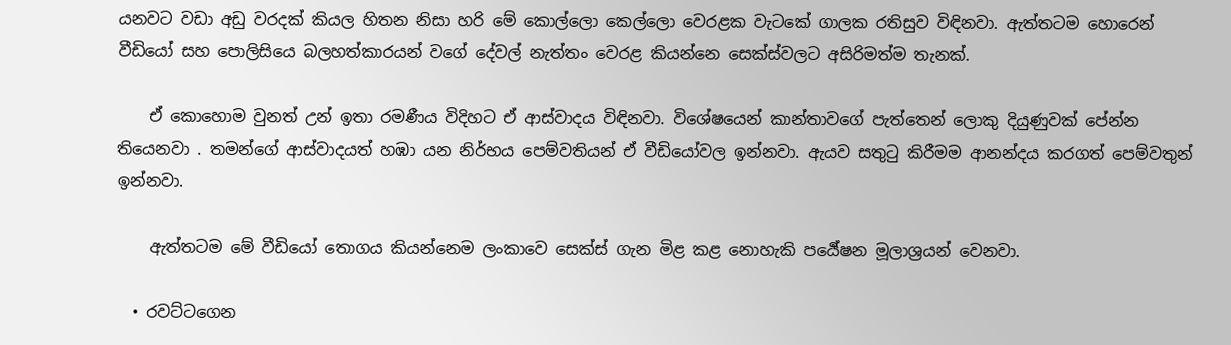යනවට වඩා අඩු වරදක් කියල හිතන නිසා හරි මේ කොල්ලො කෙල්ලො වෙරළක වැටකේ ගාලක රතිසුව විඳිනවා. ඇත්තටම හොරෙන් වීඩියෝ සහ පොලිසියෙ බලහත්කාරයන් වගේ දේවල් නැත්තං වෙරළ කියන්නෙ සෙක්ස්වලට අසිරිමත්ම තැනක්.

    ඒ කොහොම වුනත් උන් ඉතා රමණීය විදිහට ඒ ආස්වාදය විඳිනවා. විශේෂයෙන් කාන්තාවගේ පැත්තෙන් ලොකු දියුණුවක් පේන්න තියෙනවා . තමන්ගේ ආස්වාදයත් හඹා යන නිර්භය පෙම්වතියන් ඒ වීඩියෝවල ඉන්නවා. ඇයව සතුටු කිරීමම ආනන්දය කරගත් පෙම්වතුන් ඉන්නවා.

    ඇත්තටම මේ වීඩියෝ තොගය කියන්නෙම ලංකාවෙ සෙක්ස් ගැන මිළ කළ නොහැකි පර්‍යේෂන මූලාශ්‍රයන් වෙනවා.

  • රවට්ටගෙන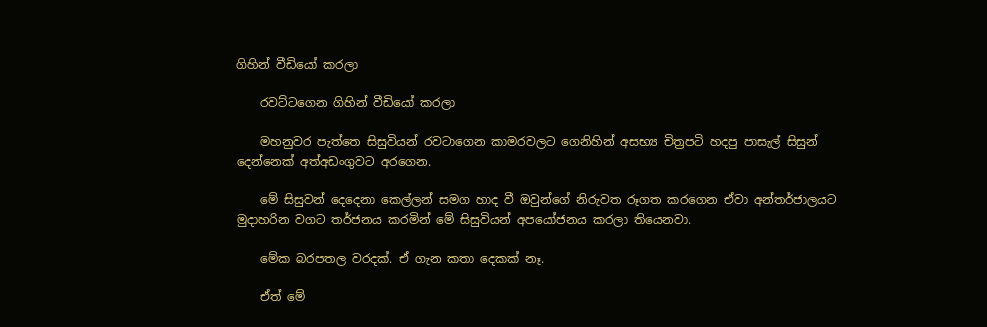ගිහින් වීඩියෝ කරලා

    රවට්ටගෙන ගිහින් වීඩියෝ කරලා

    මහනුවර පැත්තෙ සිසුවියන් රවටාගෙන කාමරවලට ගෙනිහින් අසභ්‍ය චිත්‍රපටි හදපු පාසැල් සිසුන් දෙන්නෙක් අත්අඩංගුවට අරගෙන.

    මේ සිසුවන් දෙදෙනා කෙල්ලන් සමග හාද වී ඔවුන්ගේ නිරුවත රූගත කරගෙන ඒවා අන්තර්ජාලයට මුදාහරින වගට තර්ජනය කරමින් මේ සිසුවියන් අපයෝජනය කරලා තියෙනවා.

    මේක බරපතල වරදක්. ඒ ගැන කතා දෙකක් නෑ.

    ඒත් මේ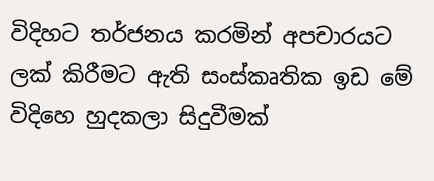විදිහට තර්ජනය කරමින් අපචාරයට ලක් කිරීමට ඇති සංස්කෘතික ඉඩ මේ විදිහෙ හුදකලා සිදුවීමක්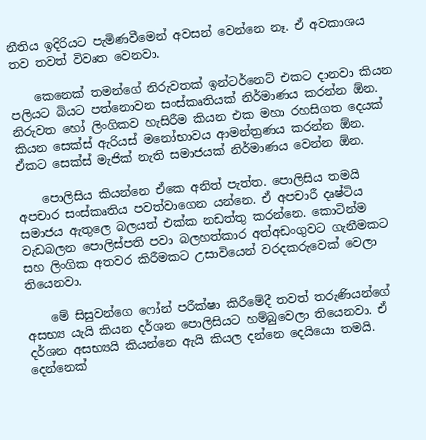නීතිය ඉදිරියට පැමිණවීමෙන් අවසන් වෙන්නෙ නෑ. ඒ අවකාශය තව තවත් විවෘත වෙනවා.

    කෙනෙක් තමන්ගේ නිරුවතක් ඉන්ටර්නෙට් එකට දානවා කියන පලියට බියට පත්නොවන සංස්කෘතියක් නිර්මාණය කරන්න ඕන. නිරුවත හෝ ලිංගිකව හැසිරීම කියන එක මහා රහසිගත දෙයක් කියන සෙක්ස් ඇරියස් මනෝභාවය ආමන්ත්‍රණය කරන්න ඕන. ඒකට සෙක්ස් මැජික් නැති සමාජයක් නිර්මාණය වෙන්න ඕන.

    පොලිසිය කියන්නෙ ඒකෙ අනිත් පැත්ත. පොලිසිය තමයි අපචාර සංස්කෘතිය පවත්වාගෙන යන්නෙ. ඒ අපචාරී දෘෂ්ටිය සමාජය ඇතුලෙ බලයත් එක්ක නඩත්තු කරන්නෙ. කොටින්ම වැඩබලන පොලිස්පති පවා බලහත්කාර අත්අඩංගුවට ගැනීමකට සහ ලිංගික අතවර කිරීමකට උසාවියෙන් වරදකරුවෙක් වෙලා තියෙනවා.

    මේ සිසුවන්ගෙ ෆෝන් පරීක්ෂා කිරීමේදී තවත් තරුණියන්ගේ අසභ්‍ය යැයි කියන දර්ශන පොලිසියට හම්බුවෙලා තියෙනවා. ඒ දර්ශන අසභ්‍යයි කියන්නෙ ඇයි කියල දන්නෙ දෙයියො තමයි. දෙන්නෙක්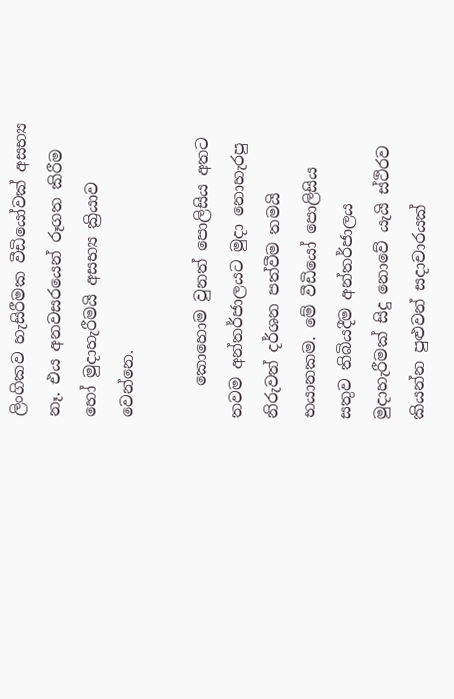ලිංගිකව හැසිරීමක වීඩියෝවක් අසභ්‍ය නෑ. එය අනවසරයෙන් රූගත කිරීම හෝ මුදාහැරීමයි අසභ්‍ය ක්‍රියාව වෙන්නෙ.

    කොහොම වුනත් පොලිසිය අතට තවම අන්තර්ජාලයට මුදා නොහැරපු නිරුවත් දර්ශන පත්වීම තමයි භයානකම. මේ වීඩියෝ පොලිසිය සතුව තිබියදීම අන්තර්ජාලය මුදාහැරීමක් සිදු නොවේ යැයි ස්ථිරව කියන්න පුළුවන් සදාචාරයක්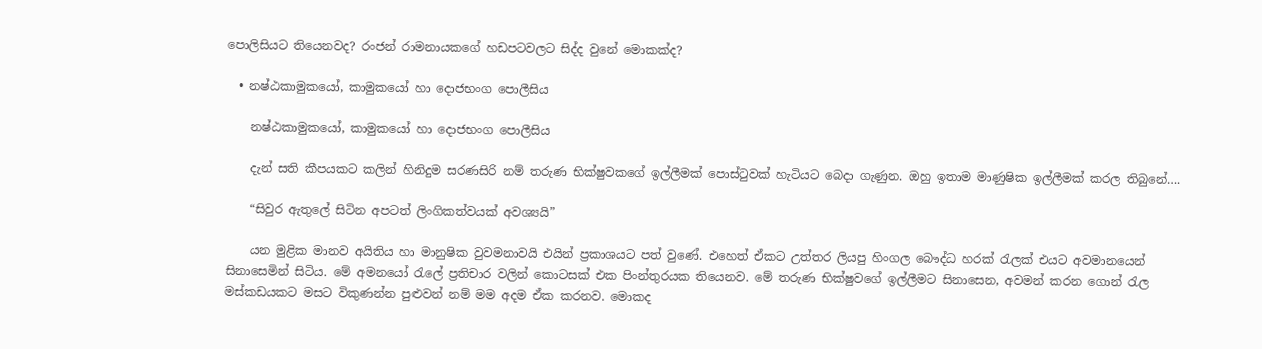පොලිසියට තියෙනවද? රංජන් රාමනායකගේ හඩපටවලට සිද්ද වුනේ මොකක්ද?

  • නෂ්ඨකාමුකයෝ, කාමුකයෝ හා දොජභංග පොලීසිය

    නෂ්ඨකාමුකයෝ, කාමුකයෝ හා දොජභංග පොලීසිය

    දැන් සති කීපයකට කලින් හිනිදුම සරණසිරි නම් තරුණ භික්ෂුවකගේ ඉල්ලීමක් පොස්ටුවක් හැටියට බෙදා ගැණුන. ඔහු ඉතාම මාණුෂික ඉල්ලීමක් කරල තිබුනේ….

    “සිවුර ඇතුලේ සිටින අපටත් ලිංගිකත්වයක් අවශ්‍යයි”

    යන මුළික මානව අයිතිය හා මානුෂික වුවමනාවයි එයින් ප්‍රකාශයට පත් වුණේ. එහෙත් ඒකට උත්තර ලියපු හිංගල බෞද්ධ හරක් රැලක් එයට අවමානයෙන් සිනාසෙමින් සිටිය. මේ අමනයෝ රැලේ ප්‍රතිචාර වලින් කොටසක් එක පිංන්තුරයක තියෙනව. මේ තරුණ භික්ෂුවගේ ඉල්ලීමට සිනාසෙන, අවමන් කරන ගොන් රැල මස්කඩයකට මසට විකුණන්න පුළුවන් නම් මම අදම ඒක කරනව. මොකද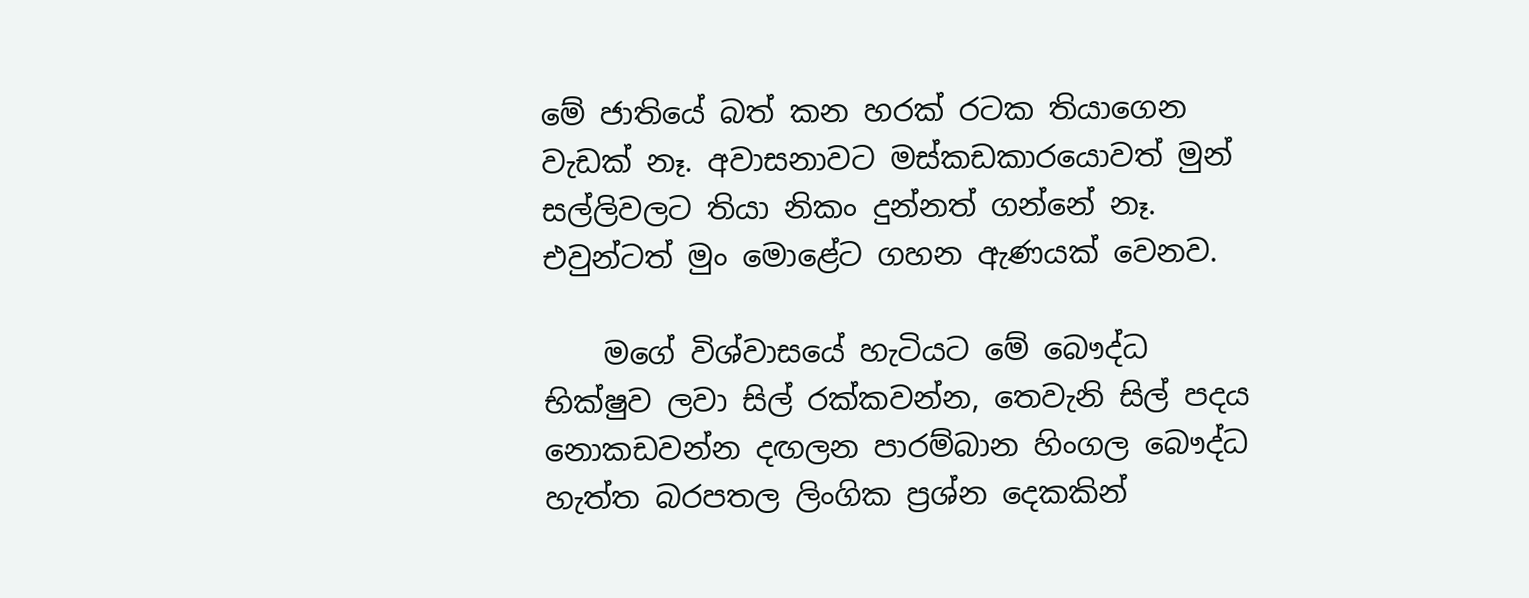මේ ජාතියේ බත් කන හරක් රටක තියාගෙන වැඩක් නෑ. අවාසනාවට මස්කඩකාරයොවත් මුන් සල්ලිවලට තියා නිකං දුන්නත් ගන්නේ නෑ. එවුන්ටත් මුං මොළේට ගහන ඇණයක් වෙනව.

    මගේ විශ්වාසයේ හැටියට මේ බෞද්ධ භික්ෂුව ලවා සිල් රක්කවන්න, තෙවැනි සිල් පදය නොකඩවන්න දඟලන පාරම්බාන හිංගල බෞද්ධ හැත්ත බරපතල ලිංගික ප්‍රශ්න දෙකකින්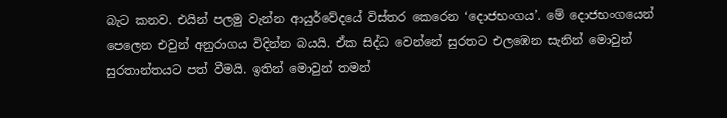බැට කනව. එයින් පලමු වැන්න ආයුර්වේදයේ විස්තර කෙරෙන ‘දොජභංගය’. මේ දොජභංගයෙන් පෙලෙන එවුන් අනුරාගය විදින්න බයයි. ඒක සිද්ධ වෙන්නේ සුරතට එලඹෙන සැනින් මොවුන් සුරතාන්තයට පත් වීමයි. ඉතින් මොවුන් තමන්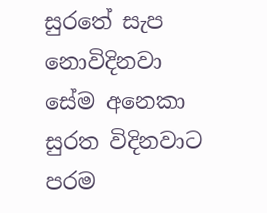සුරතේ සැප නොවිදිනවා සේම අනෙකා සුරත විදිනවාට පරම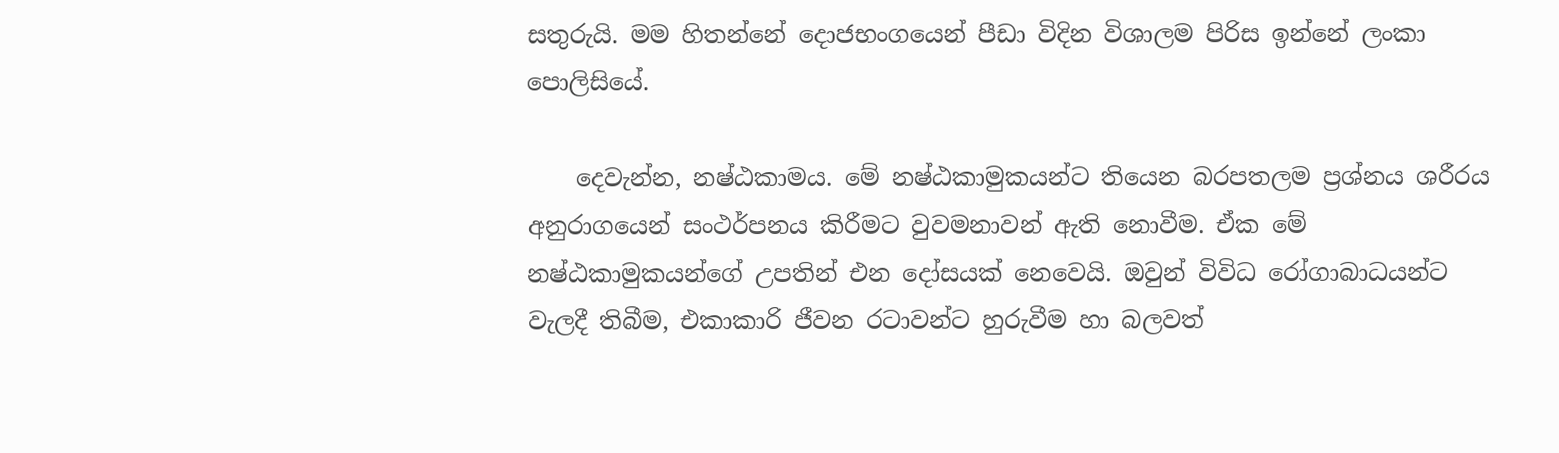සතුරුයි. මම හිතන්නේ දොජභංගයෙන් පීඩා විදින විශාලම පිරිස ඉන්නේ ලංකා පොලිසියේ.

    දෙවැන්න, නෂ්ඨකාමය. මේ නෂ්ඨකාමුකයන්ට තියෙන බරපතලම ප්‍රශ්නය ශරීරය අනුරාගයෙන් සංථර්පනය කිරීමට වුවමනාවන් ඇති නොවීම. ඒක මේ නෂ්ඨකාමුකයන්ගේ උපතින් එන දෝසයක් නෙවෙයි. ඔවුන් විවිධ රෝගාබාධයන්ට වැලදී තිබීම, එකාකාරි ජීවන රටාවන්ට හුරුවීම හා බලවත්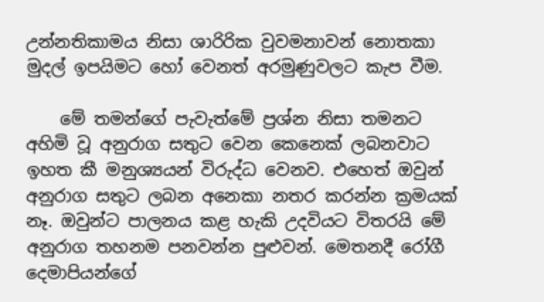උන්නතිකාමය නිසා ශාරිරික වුවමනාවන් නොතකා මුදල් ඉපයිමට හෝ වෙනත් අරමුණුවලට කැප වීම.

    මේ තමන්ගේ පැවැත්මේ ප්‍රශ්න නිසා තමනට අහිමි වූ අනුරාග සතුට වෙන කෙනෙක් ලබනවාට ඉහත කී මනුශ්‍යයන් විරුද්ධ වෙනව. එහෙත් ඔවුන් අනුරාග සතුට ලබන අනෙකා නතර කරන්න ක්‍රමයක් නෑ. ඔවුන්ට පාලනය කළ හැකි උදවියට විතරයි මේ අනුරාග තහනම පනවන්න පුළුවන්. මෙතනදී රෝගී දෙමාපියන්ගේ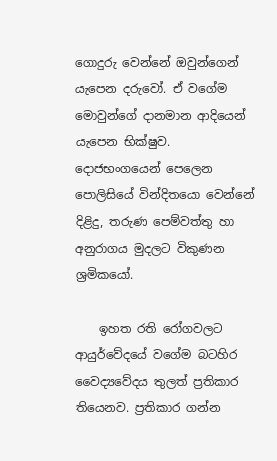ගොදුරු වෙන්නේ ඔවුන්ගෙන් යැපෙන දරුවෝ. ඒ වගේම මොවුන්ගේ දානමාන ආදියෙන් යැපෙන භික්ෂුව. දොජභංගයෙන් පෙලෙන පොලිසියේ වින්දිතයො වෙන්නේ දිළිදු, තරුණ පෙම්වත්තු හා අනුරාගය මුදලට විකුණන ශ්‍රමිකයෝ.

    ඉහත රති රෝගවලට ආයුර්වේදයේ වගේම බටහිර වෛද්‍යවේදය තුලත් ප්‍රතිකාර තියෙනව. ප්‍රතිකාර ගන්න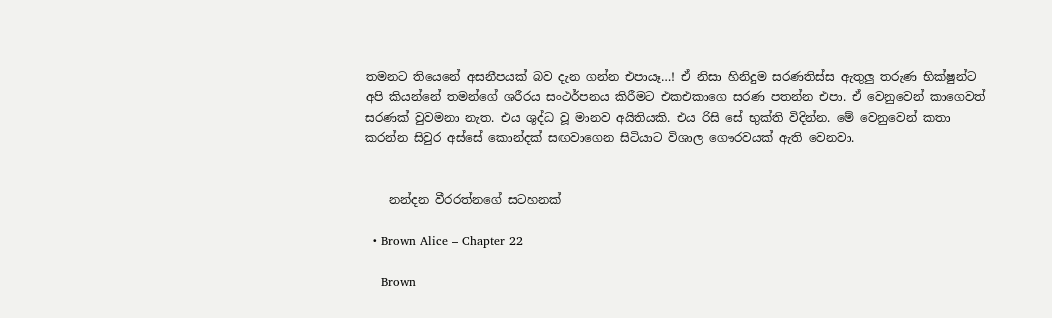තමනට තියෙනේ අසනීපයක් බව දැන ගන්න එපායෑ…! ඒ නිසා හිනිදුම සරණතිස්ස ඇතුලු තරුණ භික්ෂුන්ට අපි කියන්නේ තමන්ගේ ශරීරය සංථර්පනය කිරීමට එකඑකාගෙ සරණ පතන්න එපා. ඒ වෙනුවෙන් කාගෙවත් සරණක් වුවමනා නැත. එය ශුද්ධ වූ මානව අයිතියකි. එය රිසි සේ භුක්ති විදින්න. මේ වෙනුවෙන් කතා කරන්න සිවුර අස්සේ කොන්දක් සඟවාගෙන සිටියාට විශාල ගෞරවයක් ඇති වෙනවා.


    නන්දන වීරරත්නගේ සටහනක්

  • Brown Alice – Chapter 22

    Brown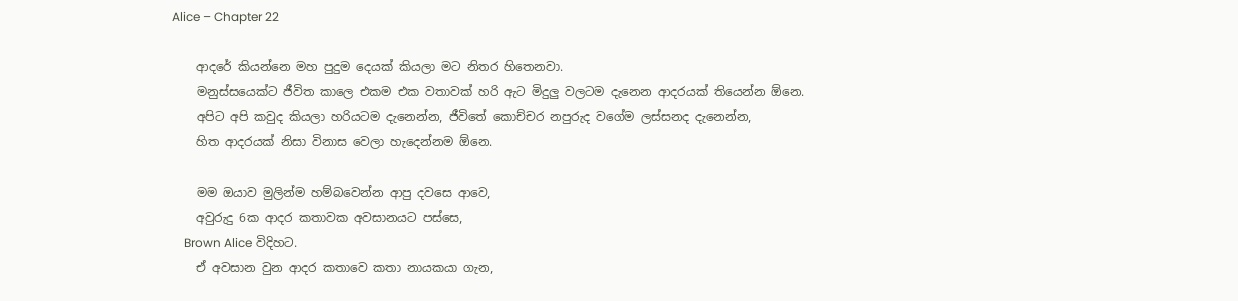Alice – Chapter 22

    ආදරේ කියන්නෙ මහ පුදුම දෙයක් කියලා මට නිතර හිතෙනවා.
    මනුස්සයෙක්ට ජීවිත කාලෙ එකම එක වතාවක් හරි ඇට මිදුලු වලටම දැනෙන ආදරයක් තියෙන්න ඕනෙ.
    අපිට අපි කවුද කියලා හරියටම දැනෙන්න, ජීවිතේ කොච්චර නපුරුද වගේම ලස්සනද දැනෙන්න,
    හිත ආදරයක් නිසා විනාස වෙලා හැදෙන්නම ඕනෙ.

    මම ඔයාව මුලින්ම හම්බවෙන්න ආපු දවසෙ ආවෙ,
    අවුරුදු 6ක ආදර කතාවක අවසානයට පස්සෙ,
    Brown Alice විදිහට.
    ඒ අවසාන වුන ආදර කතාවෙ කතා නායකයා ගැන,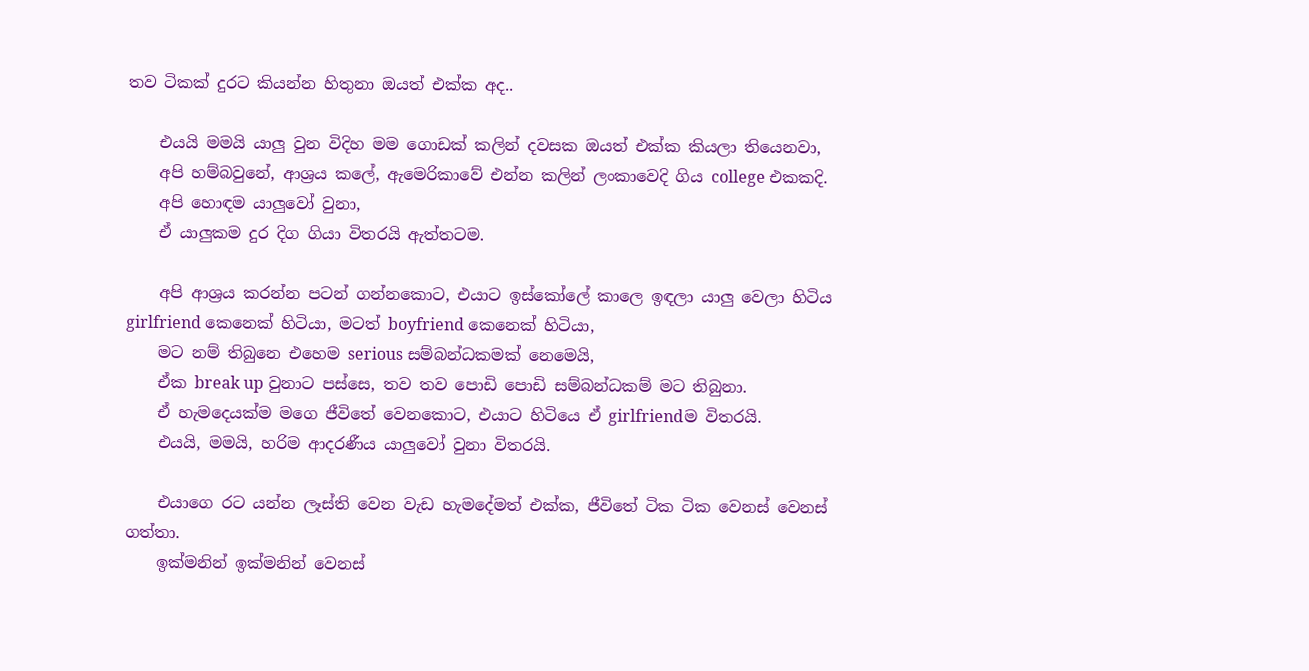තව ටිකක් දුරට කියන්න හිතුනා ඔයත් එක්ක අද..

    එයයි මමයි යාලු වුන විදිහ මම ගොඩක් කලින් දවසක ඔයත් එක්ක කියලා තියෙනවා,
    අපි හම්බවුනේ, ආශ්‍රය කලේ, ඇමෙරිකාවේ එන්න කලින් ලංකාවෙදි ගිය college එකකදි.
    අපි හොඳම යාලුවෝ වුනා,
    ඒ යාලුකම දුර දිග ගියා විතරයි ඇත්තටම.

    අපි ආශ්‍රය කරන්න පටන් ගන්නකොට, එයාට ඉස්කෝලේ කාලෙ ඉඳලා යාලු වෙලා හිටිය girlfriend කෙනෙක් හිටියා, මටත් boyfriend කෙනෙක් හිටියා,
    මට නම් තිබුනෙ එහෙම serious සම්බන්ධකමක් නෙමෙයි,
    ඒක break up වුනාට පස්සෙ, තව තව පොඩි පොඩි සම්බන්ධකම් මට තිබුනා.
    ඒ හැමදෙයක්ම මගෙ ජීවිතේ වෙනකොට, එයාට හිටියෙ ඒ girlfriendම විතරයි.
    එයයි, මමයි, හරිම ආදරණීය යාලුවෝ වුනා විතරයි.

    එයාගෙ රට යන්න ලෑස්ති වෙන වැඩ හැමදේමත් එක්ක, ජීවිතේ ටික ටික වෙනස් වෙනස් ගත්තා.
    ඉක්මනින් ඉක්මනින් වෙනස්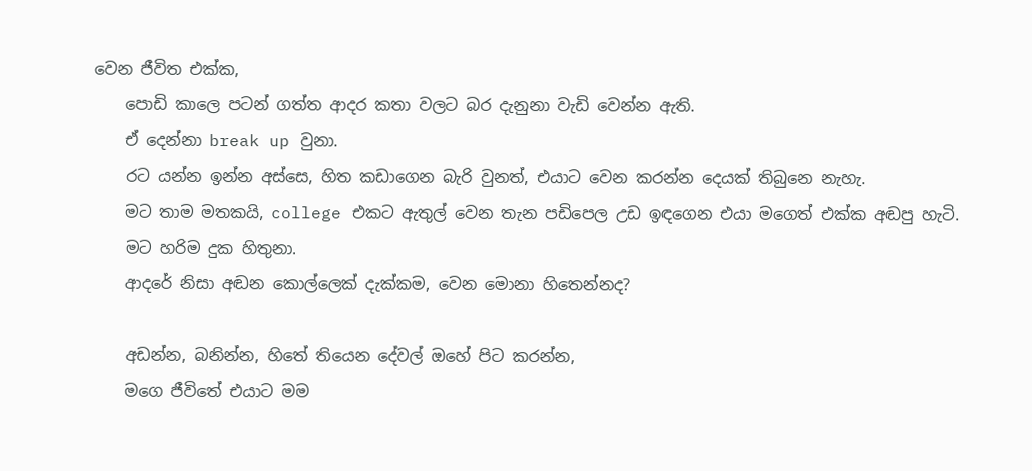වෙන ජීවිත එක්ක,
    පොඩි කාලෙ පටන් ගත්ත ආදර කතා වලට බර දැනුනා වැඩි වෙන්න ඇති.
    ඒ දෙන්නා break up වුනා.
    රට යන්න ඉන්න අස්සෙ, හිත කඩාගෙන බැරි වුනත්, එයාට වෙන කරන්න දෙයක් තිබුනෙ නැහැ.
    මට තාම මතකයි, college එකට ඇතුල් වෙන තැන පඩිපෙල උඩ ඉඳගෙන එයා මගෙත් එක්ක අඬපු හැටි.
    මට හරිම දුක හිතුනා.
    ආදරේ නිසා අඬන කොල්ලෙක් දැක්කම, වෙන මොනා හිතෙන්නද?

    අඩන්න, බනින්න, හිතේ තියෙන දේවල් ඔහේ පිට කරන්න,
    මගෙ ජීවිතේ එයාට මම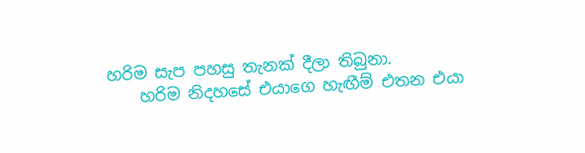හරිම සැප පහසු තැනක් දීලා තිබුනා.
    හරිම නිදහසේ එයාගෙ හැඟීම් එතන එයා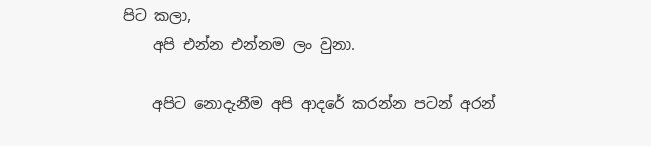පිට කලා,
    අපි එන්න එන්නම ලං වුනා.

    අපිට නොදැනීම අපි ආදරේ කරන්න පටන් අරන්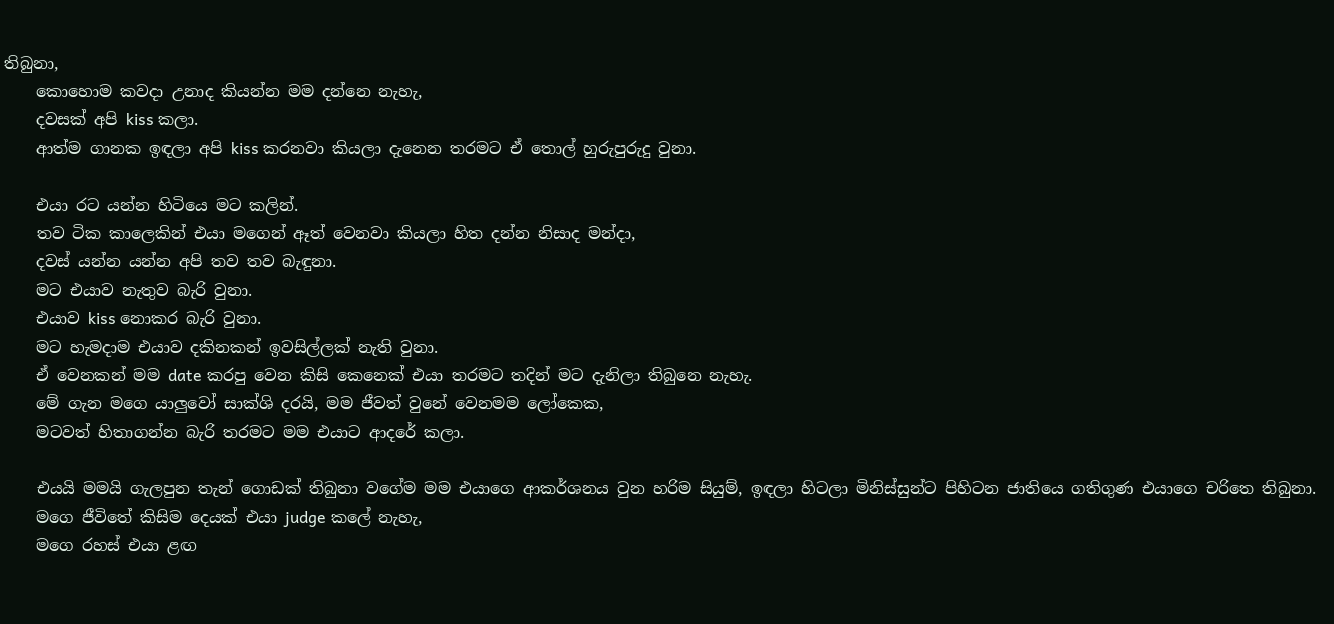තිබුනා,
    කොහොම කවදා උනාද කියන්න මම දන්නෙ නැහැ,
    දවසක් අපි kiss කලා.
    ආත්ම ගානක ඉඳලා අපි kiss කරනවා කියලා දැනෙන තරමට ඒ තොල් හුරුපුරුදු වුනා.

    එයා රට යන්න හිටියෙ මට කලින්.
    තව ටික කාලෙකින් එයා මගෙන් ඈත් වෙනවා කියලා හිත දන්න නිසාද මන්දා,
    දවස් යන්න යන්න අපි තව තව බැඳුනා.
    මට එයාව නැතුව බැරි වුනා.
    එයාව kiss නොකර බැරි වුනා.
    මට හැමදාම එයාව දකිනකන් ඉවසිල්ලක් නැති වුනා.
    ඒ වෙනකන් මම date කරපු වෙන කිසි කෙනෙක් එයා තරමට තදින් මට දැනිලා තිබුනෙ නැහැ.
    මේ ගැන මගෙ යාලුවෝ සාක්ශි දරයි, මම ජීවත් වුනේ වෙනමම ලෝකෙක,
    මටවත් හිතාගන්න බැරි තරමට මම එයාට ආදරේ කලා.

    එයයි මමයි ගැලපුන තැන් ගොඩක් තිබුනා වගේම මම එයාගෙ ආකර්ශනය වුන හරිම සියුම්, ඉඳලා හිටලා මිනිස්සුන්ට පිහිටන ජාතියෙ ගතිගුණ එයාගෙ චරිතෙ තිබුනා.
    මගෙ ජීවිතේ කිසිම දෙයක් එයා judge කලේ නැහැ,
    මගෙ රහස් එයා ළඟ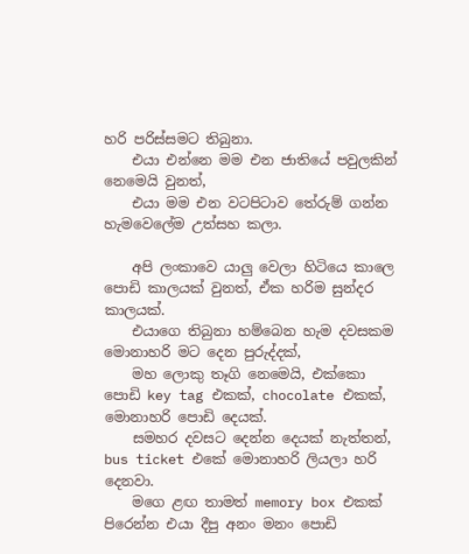හරි පරිස්සමට තිබුනා.
    එයා එන්නෙ මම එන ජාතියේ පවුලකින් නෙමෙයි වුනත්,
    එයා මම එන වටපිටාව තේරුම් ගන්න හැමවෙලේම උත්සහ කලා.

    අපි ලංකාවෙ යාලු වෙලා හිටියෙ කාලෙ පොඩි කාලයක් වුනත්, ඒක හරිම සුන්දර කාලයක්.
    එයාගෙ තිබුනා හම්බෙන හැම දවසකම මොනාහරි මට දෙන පුරුද්දක්,
    මහ ලොකු තෑගි නෙමෙයි, එක්කො පොඩි key tag එකක්, chocolate එකක්, මොනාහරි පොඩි දෙයක්.
    සමහර දවසට දෙන්න දෙයක් නැත්තන්, bus ticket එකේ මොනාහරි ලියලා හරි දෙනවා.
    මගෙ ළඟ තාමත් memory box එකක් පිරෙන්න එයා දීපු අනං මනං පොඩි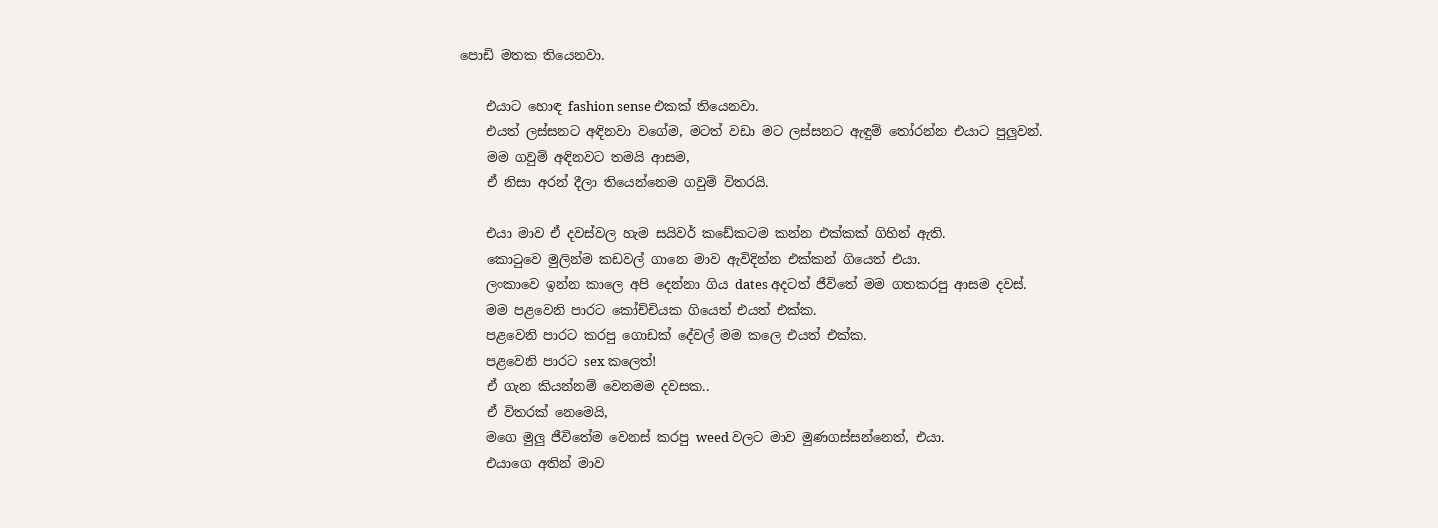පොඩි මතක තියෙනවා.

    එයාට හොඳ fashion sense එකක් තියෙනවා.
    එයත් ලස්සනට අඳිනවා වගේම, මටත් වඩා මට ලස්සනට ඇඳුම් තෝරන්න එයාට පුලුවන්.
    මම ගවුම් අඳිනවට තමයි ආසම,
    ඒ නිසා අරන් දීලා තියෙන්නෙම ගවුම් විතරයි.

    එයා මාව ඒ දවස්වල හැම සයිවර් කඩේකටම කන්න එක්කක් ගිහින් ඇති.
    කොටුවෙ මුලින්ම කඩවල් ගානෙ මාව ඇවිදින්න එක්කන් ගියෙත් එයා.
    ලංකාවෙ ඉන්න කාලෙ අපි දෙන්නා ගිය dates අදටත් ජීවිතේ මම ගතකරපු ආසම දවස්.
    මම පළවෙනි පාරට කෝච්චියක ගියෙත් එයත් එක්ක.
    පළවෙනි පාරට කරපු ගොඩක් දේවල් මම කලෙ එයත් එක්ක.
    පළවෙනි පාරට sex කලෙත්!
    ඒ ගැන කියන්නම් වෙනමම දවසක..
    ඒ විතරක් නෙමෙයි,
    මගෙ මුලු ජීවිතේම වෙනස් කරපු weed වලට මාව මුණගස්සන්නෙත්, එයා.
    එයාගෙ අතින් මාව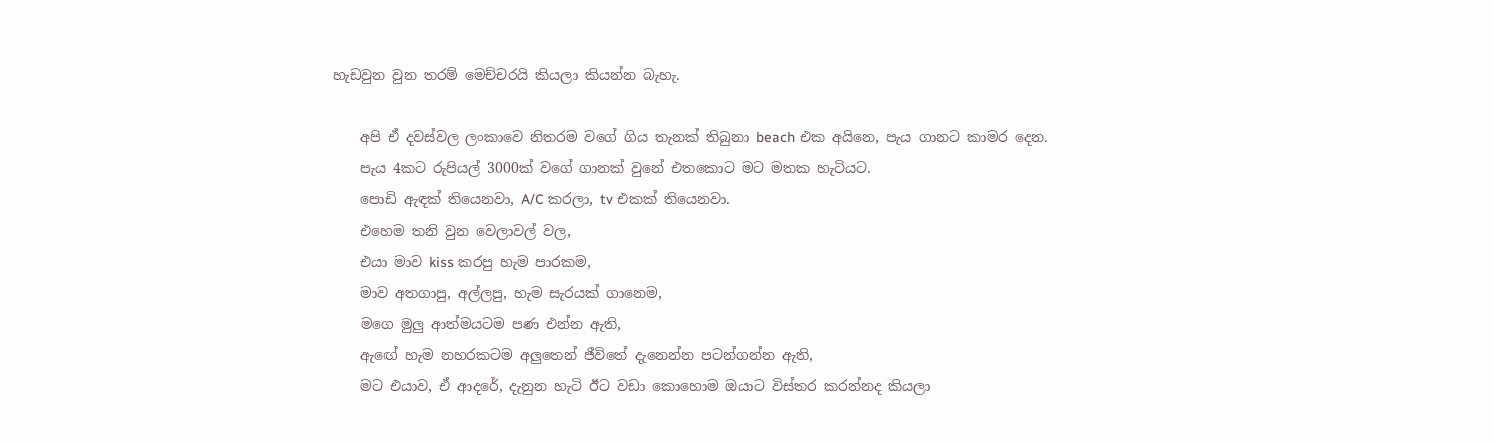හැඩවුන වුන තරම් මෙච්චරයි කියලා කියන්න බැහැ.

    අපි ඒ දවස්වල ලංකාවෙ නිතරම වගේ ගිය තැනක් තිබුනා beach එක අයිනෙ, පැය ගානට කාමර දෙන.
    පැය 4කට රුපියල් 3000ක් වගේ ගානක් වුනේ එතකොට මට මතක හැටියට.
    පොඩි ඇඳක් තියෙනවා, A/C කරලා, tv එකක් තියෙනවා.
    එහෙම තනි වුන වෙලාවල් වල,
    එයා මාව kiss කරපු හැම පාරකම,
    මාව අතගාපු, අල්ලපු, හැම සැරයක් ගානෙම,
    මගෙ මුලු ආත්මයටම පණ එන්න ඇති,
    ඇඟේ හැම නහරකටම අලුතෙන් ජීවිතේ දැනෙන්න පටන්ගන්න ඇති,
    මට එයාව, ඒ ආදරේ, දැනුන හැටි ඊට වඩා කොහොම ඔයාට විස්තර කරන්නද කියලා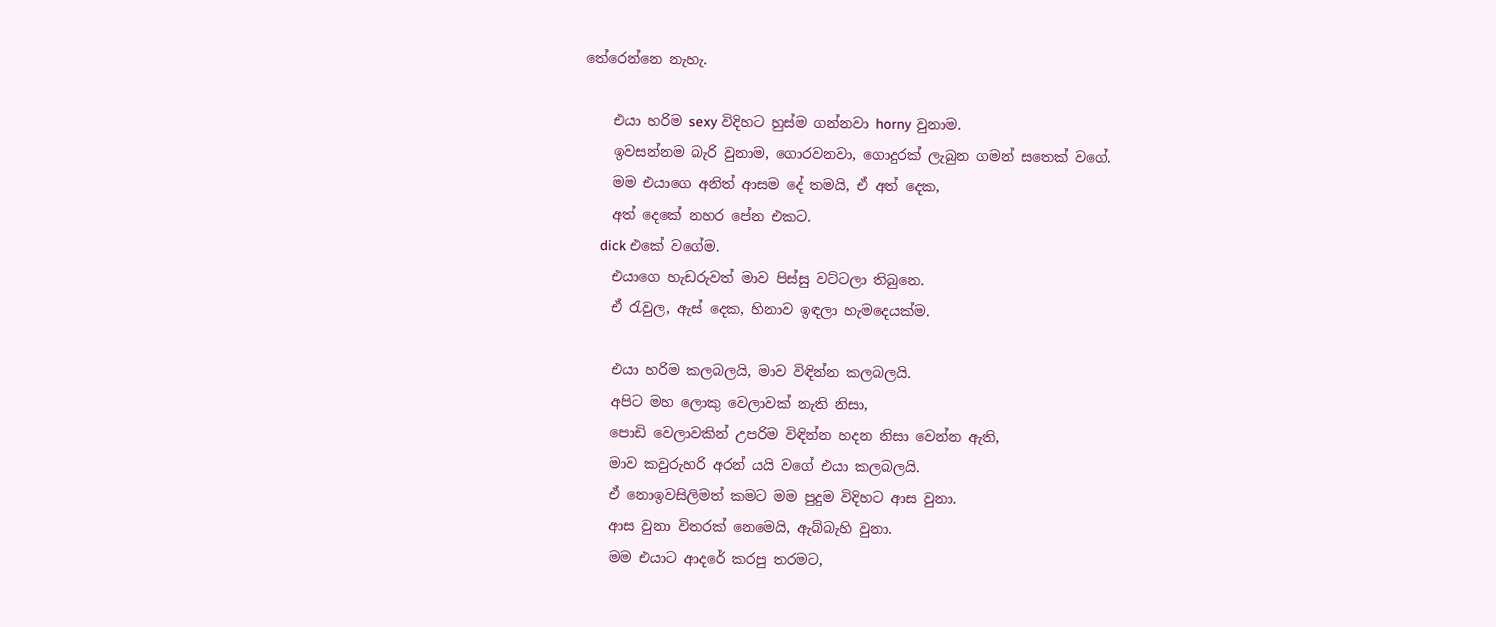තේරෙන්නෙ නැහැ.

    එයා හරිම sexy විදිහට හුස්ම ගන්නවා horny වුනාම.
    ඉවසන්නම බැරි වුනාම, ගොරවනවා, ගොදුරක් ලැබුන ගමන් සතෙක් වගේ.
    මම එයාගෙ අනිත් ආසම දේ තමයි, ඒ අත් දෙක,
    අත් දෙකේ නහර පේන එකට.
    dick එකේ වගේම.
    එයාගෙ හැඩරුවත් මාව පිස්සු වට්ටලා තිබුනෙ.
    ඒ රැවුල, ඇස් දෙක, හිනාව ඉඳලා හැමදෙයක්ම.

    එයා හරිම කලබලයි, මාව විඳින්න කලබලයි.
    අපිට මහ ලොකු වෙලාවක් නැති නිසා,
    පොඩි වෙලාවකින් උපරිම විඳින්න හදන නිසා වෙන්න ඇති,
    මාව කවුරුහරි අරන් යයි වගේ එයා කලබලයි.
    ඒ නොඉවසිලිමත් කමට මම පුදුම විදිහට ආස වුනා.
    ආස වුනා විතරක් නෙමෙයි, ඇබ්බැහි වුනා.
    මම එයාට ආදරේ කරපු තරමට,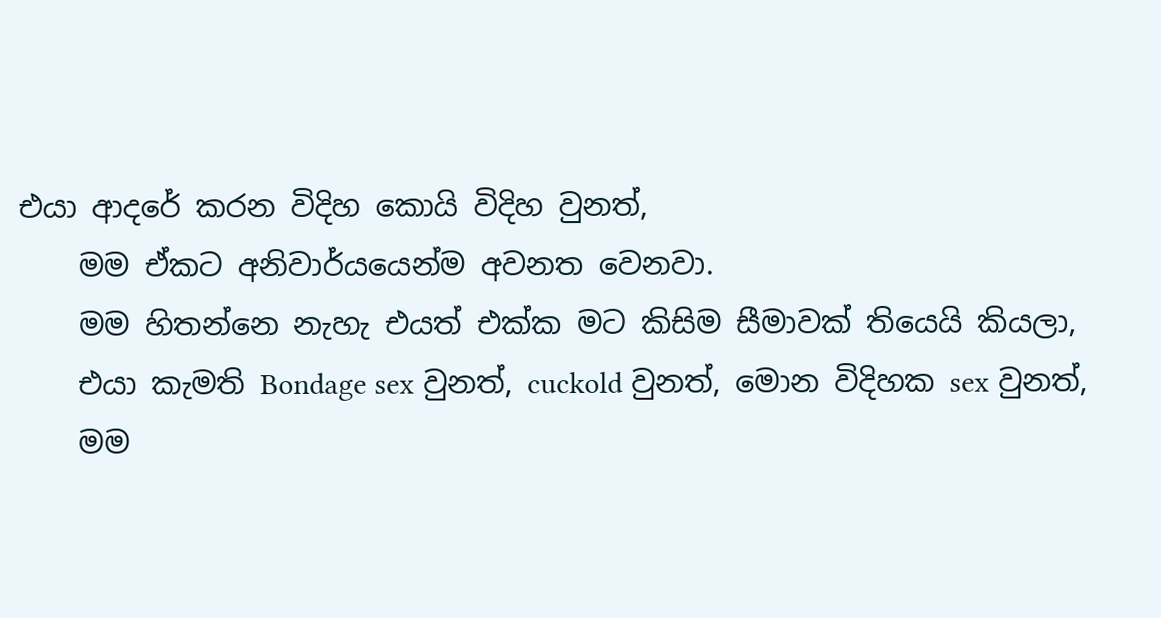එයා ආදරේ කරන විදිහ කොයි විදිහ වුනත්,
    මම ඒකට අනිවාර්යයෙන්ම අවනත වෙනවා.
    මම හිතන්නෙ නැහැ එයත් එක්ක මට කිසිම සීමාවක් තියෙයි කියලා,
    එයා කැමති Bondage sex වුනත්, cuckold වුනත්, මොන විදිහක sex වුනත්,
    මම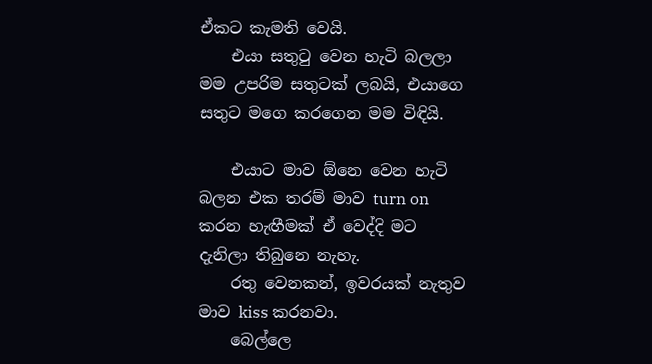ඒකට කැමති වෙයි.
    එයා සතුටු වෙන හැටි බලලා මම උපරිම සතුටක් ලබයි, එයාගෙ සතුට මගෙ කරගෙන මම විඳියි.

    එයාට මාව ඕනෙ වෙන හැටි බලන එක තරම් මාව turn on කරන හැඟීමක් ඒ වෙද්දි මට දැනිලා තිබුනෙ නැහැ.
    රතු වෙනකන්, ඉවරයක් නැතුව මාව kiss කරනවා.
    බෙල්ලෙ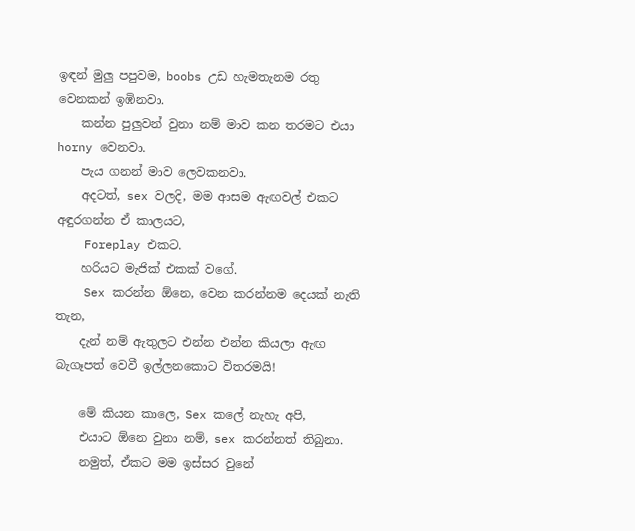ඉඳන් මුලු පපුවම, boobs උඩ හැමතැනම රතු වෙනකන් ඉඹිනවා.
    කන්න පුලුවන් වුනා නම් මාව කන තරමට එයා horny වෙනවා.
    පැය ගනන් මාව ලෙවකනවා.
    අදටත්, sex වලදි, මම ආසම ඇඟවල් එකට අඳුරගන්න ඒ කාලයට,
    Foreplay එකට.
    හරියට මැජික් එකක් වගේ.
    Sex කරන්න ඕනෙ, වෙන කරන්නම දෙයක් නැති තැන,
    දැන් නම් ඇතුලට එන්න එන්න කියලා ඇඟ බැගෑපත් වෙවී ඉල්ලනකොට විතරමයි!

    මේ කියන කාලෙ, Sex කලේ නැහැ අපි,
    එයාට ඕනෙ වුනා නම්, sex කරන්නත් තිබුනා.
    නමුත්, ඒකට මම ඉස්සර වුනේ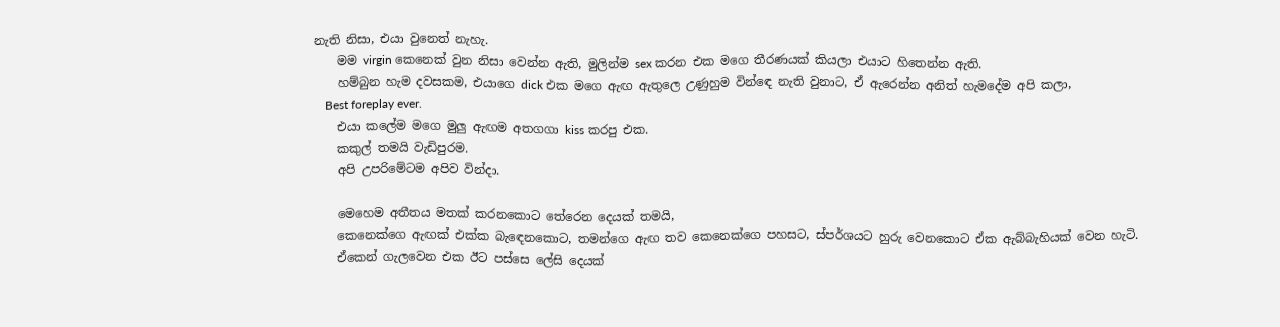නැති නිසා, එයා වුනෙත් නැහැ.
    මම virgin කෙනෙක් වුන නිසා වෙන්න ඇති, මුලින්ම sex කරන එක මගෙ තීරණයක් කියලා එයාට හිතෙන්න ඇති.
    හම්බුන හැම දවසකම, එයාගෙ dick එක මගෙ ඇඟ ඇතුලෙ උණුහුම වින්ඳෙ නැති වුනාට, ඒ ඇරෙන්න අනිත් හැමදේම අපි කලා,
    Best foreplay ever.
    එයා කලේම මගෙ මුලු ඇඟම අතගගා kiss කරපු එක.
    කකුල් තමයි වැඩිපුරම.
    අපි උපරිමේටම අපිව වින්දා.

    මෙහෙම අතීතය මතක් කරනකොට තේරෙන දෙයක් තමයි,
    කෙනෙක්ගෙ ඇඟක් එක්ක බැඳෙනකොට, තමන්ගෙ ඇඟ තව කෙනෙක්ගෙ පහසට, ස්පර්ශයට හුරු වෙනකොට ඒක ඇබ්බැහියක් වෙන හැටි.
    ඒකෙන් ගැලවෙන එක ඊට පස්සෙ ලේසි දෙයක්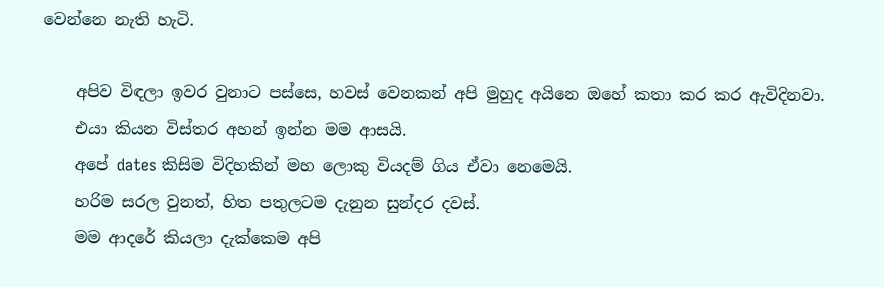වෙන්නෙ නැති හැටි.

    අපිව විඳලා ඉවර වුනාට පස්සෙ, හවස් වෙනකන් අපි මුහුද අයිනෙ ඔහේ කතා කර කර ඇවිදිනවා.
    එයා කියන විස්තර අහන් ඉන්න මම ආසයි.
    අපේ dates කිසිම විදිහකින් මහ ලොකු වියදම් ගිය ඒවා නෙමෙයි.
    හරිම සරල වුනත්, හිත පතුලටම දැනුන සුන්දර දවස්.
    මම ආදරේ කියලා දැක්කෙම අපි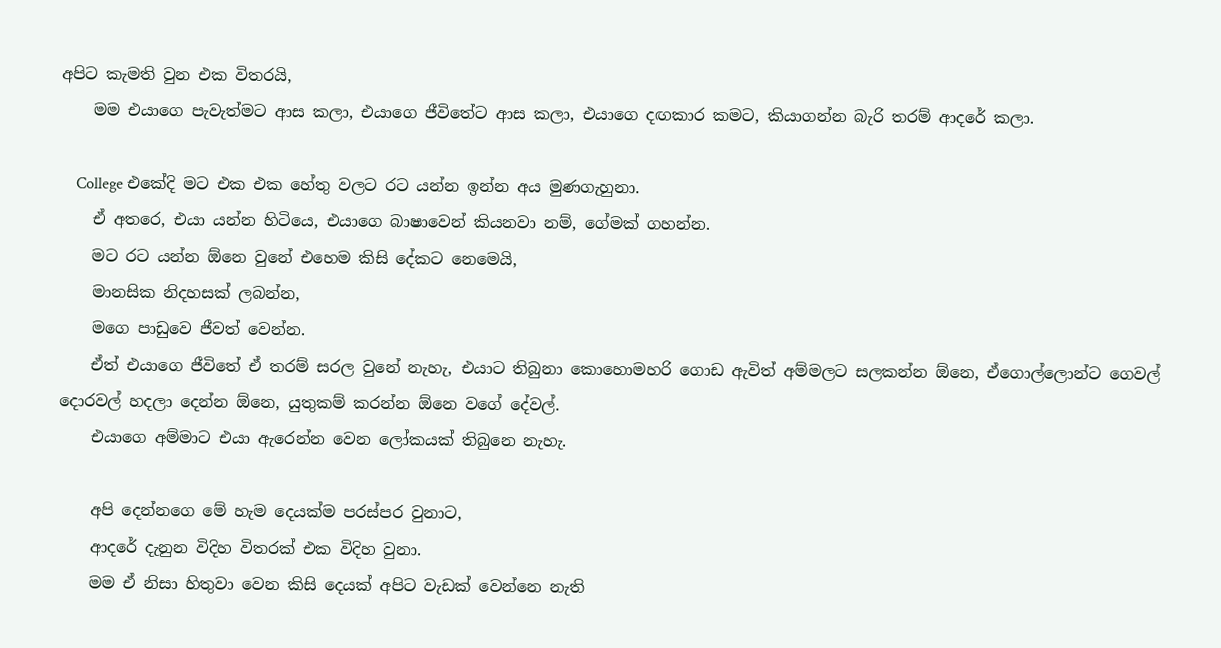අපිට කැමති වුන එක විතරයි,
    මම එයාගෙ පැවැත්මට ආස කලා, එයාගෙ ජීවිතේට ආස කලා, එයාගෙ දඟකාර කමට, කියාගන්න බැරි තරම් ආදරේ කලා.

    College එකේදි මට එක එක හේතු වලට රට යන්න ඉන්න අය මුණගැහුනා.
    ඒ අතරෙ, එයා යන්න හිටියෙ, එයාගෙ බාෂාවෙන් කියනවා නම්, ගේමක් ගහන්න.
    මට රට යන්න ඕනෙ වුනේ එහෙම කිසි දේකට නෙමෙයි,
    මානසික නිදහසක් ලබන්න,
    මගෙ පාඩුවෙ ජීවත් වෙන්න.
    ඒත් එයාගෙ ජීවිතේ ඒ තරම් සරල වුනේ නැහැ, එයාට තිබුනා කොහොමහරි ගොඩ ඇවිත් අම්මලට සලකන්න ඕනෙ, ඒගොල්ලොන්ට ගෙවල් දොරවල් හදලා දෙන්න ඕනෙ, යුතුකම් කරන්න ඕනෙ වගේ දේවල්.
    එයාගෙ අම්මාට එයා ඇරෙන්න වෙන ලෝකයක් තිබුනෙ නැහැ.

    අපි දෙන්නගෙ මේ හැම දෙයක්ම පරස්පර වුනාට,
    ආදරේ දැනුන විදිහ විතරක් එක විදිහ වුනා.
    මම ඒ නිසා හිතුවා වෙන කිසි දෙයක් අපිට වැඩක් වෙන්නෙ නැති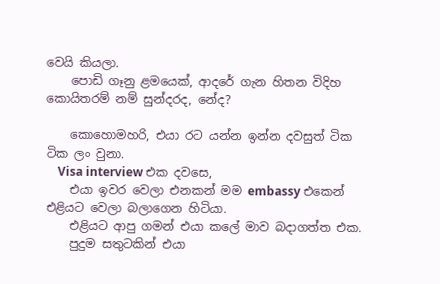වෙයි කියලා.
    පොඩි ගෑනු ළමයෙක්, ආදරේ ගැන හිතන විදිහ කොයිතරම් නම් සුන්දරද, නේද?

    කොහොමහරි, එයා රට යන්න ඉන්න දවසුත් ටික ටික ලං වුනා.
    Visa interview එක දවසෙ,
    එයා ඉවර වෙලා එනකන් මම embassy එකෙන් එළියට වෙලා බලාගෙන හිටියා.
    එළියට ආපු ගමන් එයා කලේ මාව බදාගත්ත එක.
    පුදුම සතුටකින් එයා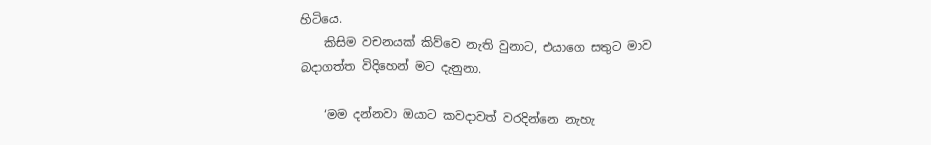හිටියෙ.
    කිසිම වචනයක් කිව්වෙ නැති වුනාට, එයාගෙ සතුට මාව බදාගත්ත විදිහෙන් මට දැනුනා.

    ‘මම දන්නවා ඔයාට කවදාවත් වරදින්නෙ නැහැ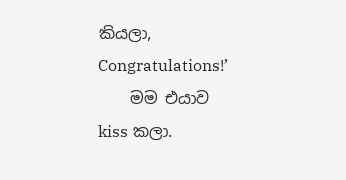කියලා, Congratulations!’
    මම එයාව kiss කලා.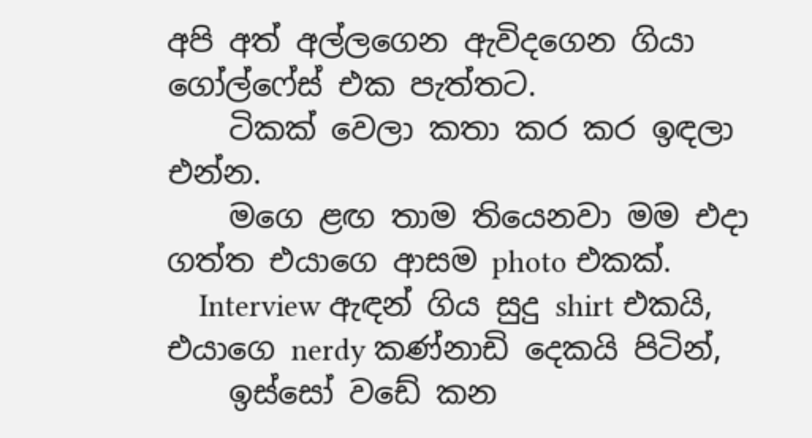අපි අත් අල්ලගෙන ඇවිදගෙන ගියා ගෝල්ෆේස් එක පැත්තට.
    ටිකක් වෙලා කතා කර කර ඉඳලා එන්න.
    මගෙ ළඟ තාම තියෙනවා මම එදා ගත්‍ත එයාගෙ ආසම photo එකක්.
    Interview ඇඳන් ගිය සුදු shirt එකයි, එයාගෙ nerdy කණ්නාඩි දෙකයි පිටින්,
    ඉස්සෝ වඩේ කන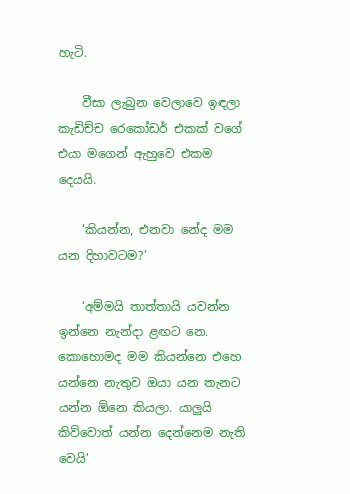හැටි.

    වීසා ලැබුන වෙලාවෙ ඉඳලා කැඩිච්ච රෙකෝඩර් එකක් වගේ එයා මගෙන් ඇහුවෙ එකම දෙයයි.

    ‘කියන්න, එනවා නේද මම යන දිහාවටම?’

    ‘අම්මයි තාත්තායි යවන්න ඉන්නෙ නැන්දා ළඟට නෙ. කොහොමද මම කියන්නෙ එහෙ යන්නෙ නැතුව ඔයා යන තැනට යන්න ඕනෙ කියලා. යාලුයි කිව්වොත් යන්න දෙන්නෙම නැති වෙයි’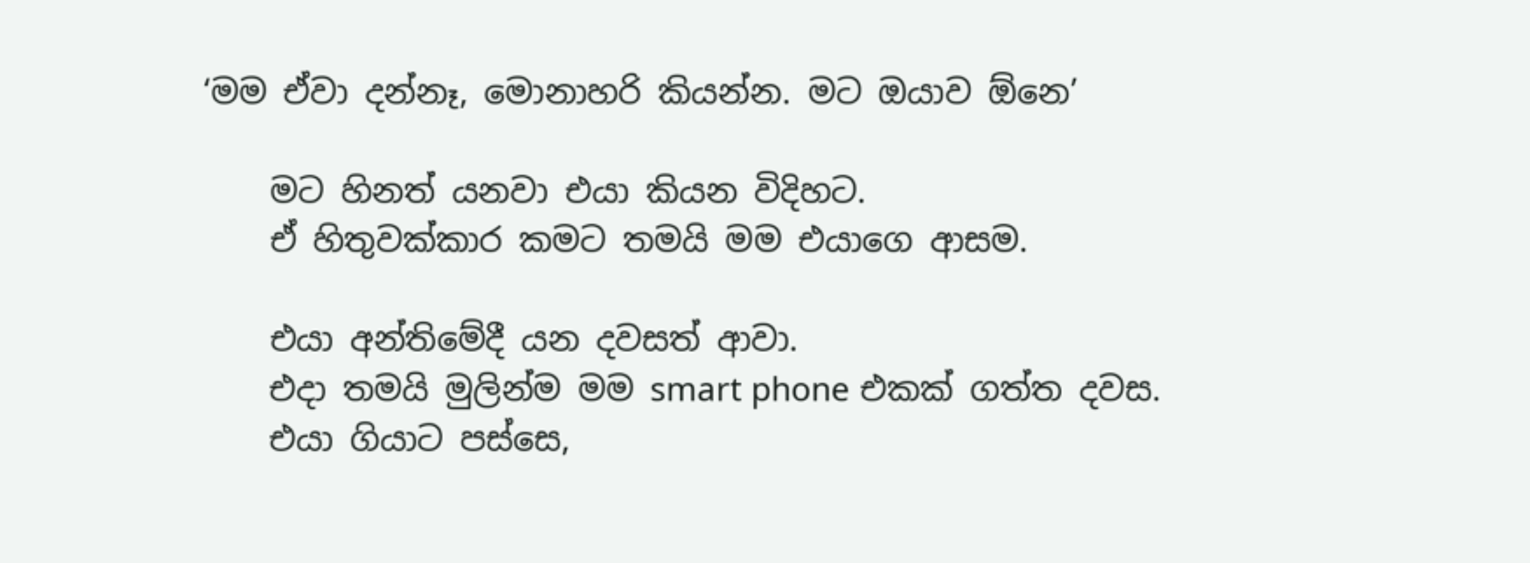‘මම ඒවා දන්නෑ, මොනාහරි කියන්න. මට ඔයාව ඕනෙ’

    මට හිනත් යනවා එයා කියන විදිහට.
    ඒ හිතුවක්කාර කමට තමයි මම එයාගෙ ආසම.

    එයා අන්තිමේදී යන දවසත් ආවා.
    එදා තමයි මුලින්ම මම smart phone එකක් ගත්ත දවස.
    එයා ගියාට පස්සෙ,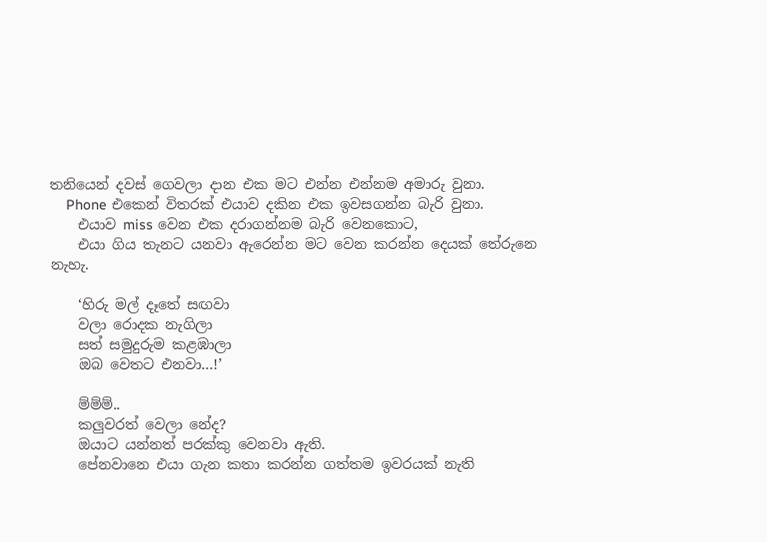තනියෙන් දවස් ගෙවලා දාන එක මට එන්න එන්නම අමාරු වුනා.
    Phone එකෙන් විතරක් එයාව දකින එක ඉවසගන්න බැරි වුනා.
    එයාව miss වෙන එක දරාගන්නම බැරි වෙනකොට,
    එයා ගිය තැනට යනවා ඇරෙන්න මට වෙන කරන්න දෙයක් තේරුනෙ නැහැ.

    ‘හිරු මල් දෑතේ සඟවා
    වලා රොදක නැගිලා
    සත් සමුදුරුම කළඹාලා
    ඔබ වෙතට එනවා…!’

    ම්ම්ම්..
    කලුවරත් වෙලා නේද?
    ඔයාට යන්නත් පරක්කු වෙනවා ඇති.
    පේනවානෙ එයා ගැන කතා කරන්න ගත්තම ඉවරයක් නැති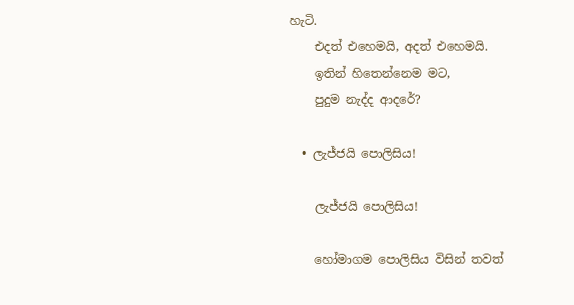හැටි.
    එදත් එහෙමයි, අදත් එහෙමයි.
    ඉතින් හිතෙන්නෙම මට,
    පුදුම නැද්ද ආදරේ?

  • ලැජ්ජයි පොලිසිය!

    ලැජ්ජයි පොලිසිය!

    හෝමාගම පොලිසිය විසින් තවත්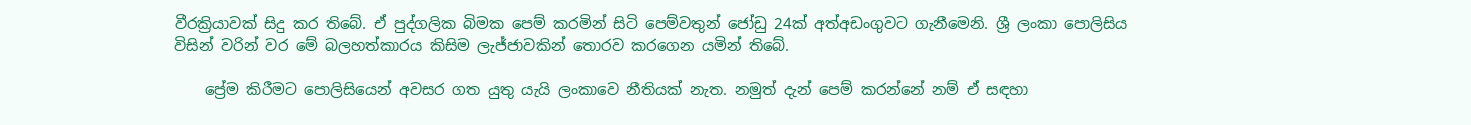වීරක්‍රියාවක් සිදු කර තිබේ. ඒ පුද්ගලික බිමක පෙම් කරමින් සිටි පෙම්වතුන් ජෝඩු 24ක් අත්අඩංගුවට ගැනීමෙනි. ශ්‍රී ලංකා පොලිසිය විසින් වරින් වර මේ බලහත්කාරය කිසිම ලැජ්ජාවකින් තොරව කරගෙන යමින් තිබේ.

    ප්‍රේම කිරීමට පොලිසියෙන් අවසර ගත යුතු යැයි ලංකාවෙ නීතියක් නැත. නමුත් දැන් පෙම් කරන්නේ නම් ඒ සඳහා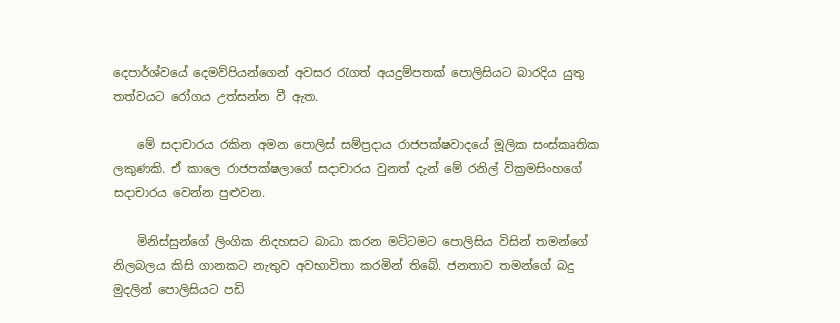දෙපාර්ශ්වයේ දෙමව්පියන්ගෙන් අවසර රැගත් අයදුම්පතක් පොලිසියට බාරදිය යුතු තත්වයට‍ රෝගය උත්සන්න වී ඇත.

    මේ සදාචාරය රකින අමන පොලිස් සම්ප්‍රදාය රාජපක්ෂවාදයේ මූලික සංස්කෘතික ලකුණකි. ඒ කාලෙ රාජපක්ෂලාගේ සදාචාරය වුනත් දැන් මේ රනිල් වික්‍රමසිංහගේ සදාචාරය වෙන්න පුළුවන.

    මිනිස්සුන්ගේ ලිංගික නිදහසට බාධා කරන මට්ටමට පොලිසිය විසින් තමන්ගේ නිලබලය කිසි ගානකට නැතුව අවභාවිතා කරමින් තිබේ. ජනතාව තමන්ගේ බදු මුදලින් පොලිසියට පඩි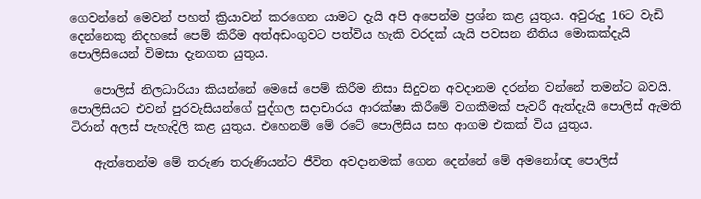ගෙවන්නේ මෙවන් පහත් ක්‍රියාවන් කරගෙන යාමට දැයි අපි අපෙන්ම ප්‍රශ්න කළ යුතුය. අවුරුදු 16ට වැඩි දෙන්නෙකු නිදහසේ පෙම් කිරීම අත්අඩංගුවට පත්විය හැකි වරදක් යැයි පවසන නීතිය මොකක්දැයි පොලිසියෙන් විමසා දැනගත යුතුය.

    පොලිස් නිලධාරියා කියන්නේ මෙසේ පෙම් කිරීම නිසා සිදුවන අවදානම දරන්න වන්නේ තමන්ට බවයි. පොලිසියට එවන් පුරවැසියන්ගේ පුද්ගල සදාචාරය ආරක්ෂා කිරීමේ වගකීමක් පැවරී ඇත්දැයි පොලිස් ඇමති ටිරාන් අලස් පැහැදිලි කළ යුතුය. එහෙනම් මේ රටේ පොලිසිය සහ ආගම එකක් විය යුතුය.

    ඇත්තෙන්ම මේ තරුණ තරුණියන්ට ජීවිත අවදානමක් ගෙන දෙන්නේ මේ අමනෝඥ පොලිස්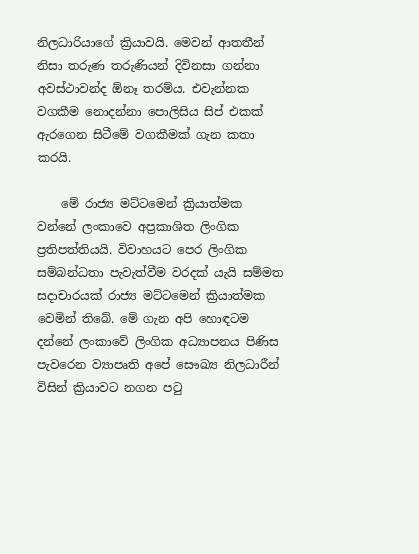නිලධාරියාගේ ක්‍රියාවයි. මෙවන් ආතතීන් නිසා තරුණ තරුණියන් දිවිනසා ගන්නා අවස්ථාවන්ද ඕනෑ තරම්ය. එවැන්නක වගකීම නොදන්නා පොලිසිය සිප් එකක් ඇරගෙන සිටීමේ වගකීමක් ගැන කතා කරයි.

    මේ රාජ්‍ය මට්ටමෙන් ක්‍රියාත්මක වන්නේ ලංකාවෙ අප්‍රකාශිත ලිංගික ප්‍රතිපත්තියයි. විවාහයට පෙර ලිංගික සම්බන්ධතා පැවැත්වීම වරදක් යැයි සම්මත සදාචාරයක් රාජ්‍ය මට්ටමෙන් ක්‍රියාත්මක වෙමින් තිබේ. මේ ගැන අපි හොඳටම දන්නේ ලංකාවේ ලිංගික අධ්‍යාපනය පිණිස පැවරෙන ව්‍යාපෘති අපේ සෞඛ්‍ය නිලධාරීන් විසින් ක්‍රියාවට නගන පටු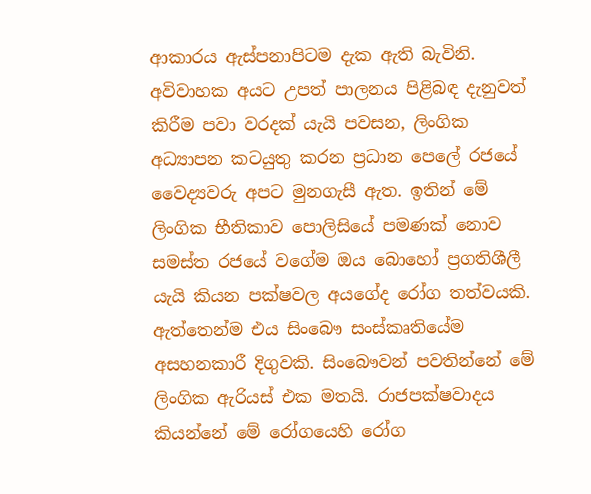ආකාරය ඇස්පනාපිටම දැක ඇති බැවිනි. අවිවාහක අයට උපත් පාලනය පිළිබඳ දැනුවත් කිරීම පවා වරදක් යැයි පවසන, ලිංගික අධ්‍යාපන කටයුතු කරන ප්‍රධාන පෙලේ රජයේ වෛද්‍යවරු අපට මුනගැසී ඇත. ඉතින් මේ ලිංගික භීතිකාව පොලිසියේ පමණක් නොව සමස්ත රජයේ වගේම ඔය බොහෝ ප්‍රගතිශීලී යැයි කියන පක්ෂවල අයගේද රෝග තත්වයකි. ඇත්තෙන්ම එය සිංබෞ සංස්කෘතියේම අසහනකාරී දිගුවකි. සිංබෞවන් පවතින්නේ මේ ලිංගික ඇරියස් එක මතයි. රාජපක්ෂවාදය කියන්නේ මේ රෝගයෙහි රෝග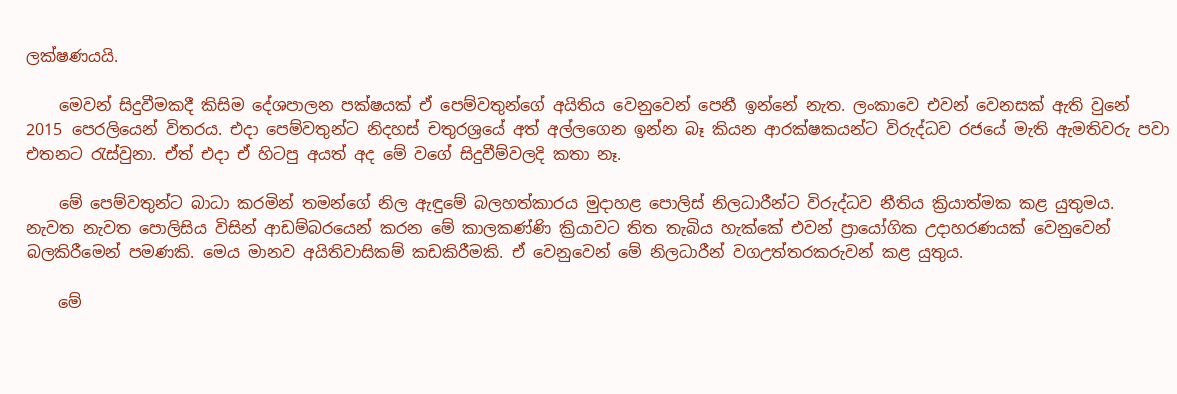ලක්ෂණයයි.

    මෙවන් සිදුවීමකදී කිසිම දේශපාලන පක්ෂයක් ඒ පෙම්වතුන්ගේ අයිතිය වෙනුවෙන් පෙනී ඉන්නේ නැත. ලංකාවෙ එවන් වෙනසක් ඇති වුනේ 2015 පෙරලියෙන් විතරය. එදා පෙම්වතුන්ට නිදහස් චතුරශ්‍රයේ අත් අල්ලගෙන ඉන්න බෑ කියන ආරක්ෂකයන්ට විරුද්ධව රජයේ මැති ඇමතිවරු පවා එතනට රැස්වුනා. ඒත් එදා ඒ හිටපු අයත් අද මේ වගේ සිදුවීම්වලදි කතා නෑ.

    මේ පෙම්වතුන්ට බාධා කරමින් තමන්ගේ නිල ඇඳුමේ බලහත්කාරය මුදාහළ පොලිස් නිලධාරීන්ට විරුද්ධව නීතිය ක්‍රියාත්මක කළ යුතුමය. නැවත නැවත පොලිසිය විසින් ආඩම්බරයෙන් කරන මේ කාලකණ්ණි ක්‍රියාවට තිත තැබිය හැක්කේ එවන් ප්‍රායෝගික උදාහරණයක් වෙනුවෙන් බලකිරීමෙන් පමණකි. මෙය මානව අයිතිවාසිකම් කඩකිරීමකි. ඒ වෙනුවෙන් මේ නිලධාරීන් වගඋත්තරකරුවන් කළ යුතුය.

    මේ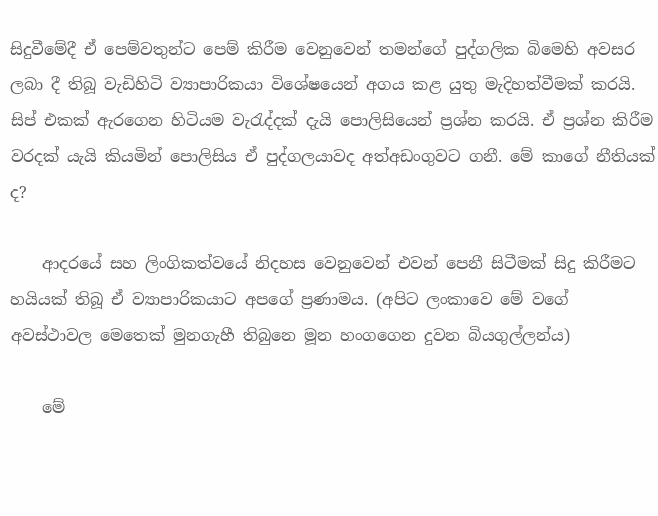සිදුවීමේදී ඒ පෙම්වතුන්ට පෙම් කිරීම වෙනුවෙන් තමන්ගේ පුද්ගලික බිමෙහි අවසර ලබා දී තිබූ වැඩිහිටි ව්‍යාපාරිකයා විශේෂයෙන් අගය කළ යුතු මැදිහත්වීමක් කරයි. සිප් එකක් ඇරගෙන හිටියම වැරැද්දක් දැයි පොලිසියෙන් ප්‍රශ්න කරයි. ඒ ප්‍රශ්න කිරීම වරදක් යැයි කියමින් පොලිසිය ඒ පුද්ගලයාවද අත්අඩංගුවට ගනී. මේ කාගේ නීතියක් ද?

    ආදරයේ සහ ලිංගිකත්වයේ නිදහස වෙනුවෙන් එවන් පෙනී සිටීමක් සිදු කිරීමට හයියක් තිබූ ඒ ව්‍යාපාරිකයාට අපගේ ප්‍රණාමය. (අපිට ලංකාවෙ මේ වගේ අවස්ථාවල මෙතෙක් මුනගැහී තිබුනෙ මූන හංගගෙන දුවන බියගුල්ලන්ය)

    මේ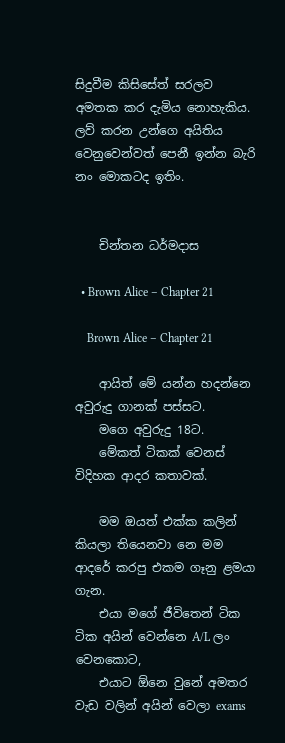සිදුවීම කිසිසේත් සරලව අමතක කර දැමිය නොහැකිය. ලව් කරන උන්ගෙ අයිතිය වෙනුවෙන්වත් පෙනී ඉන්න බැරි නං මොකටද ඉතිං.


    චින්තන ධර්මදාස

  • Brown Alice – Chapter 21

    Brown Alice – Chapter 21

    ආයිත් මේ යන්න හදන්නෙ අවුරුදු ගානක් පස්සට.
    මගෙ අවුරුදු 18ට.
    මේකත් ටිකක් වෙනස් විදිහක ආදර කතාවක්.

    මම ඔයත් එක්ක කලින් කියලා තියෙනවා නෙ මම ආදරේ කරපු එකම ගෑනු ළමයා ගැන.
    එයා මගේ ජීවිතෙන් ටික ටික අයින් වෙන්නෙ A/L ලං වෙනකොට,
    එයාට ඕනෙ වුනේ අමතර වැඩ වලින් අයින් වෙලා exams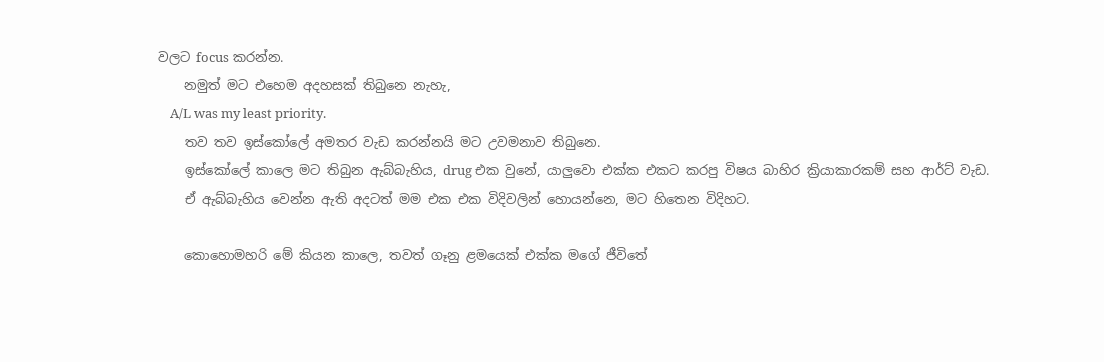වලට focus කරන්න.
    නමුත් මට එහෙම අදහසක් තිබුනෙ නැහැ,
    A/L was my least priority.
    තව තව ඉස්කෝලේ අමතර වැඩ කරන්නයි මට උවමනාව තිබුනෙ.
    ඉස්කෝලේ කාලෙ මට තිබුන ඇබ්බැහිය, drug එක වුනේ, යාලුවො එක්ක එකට කරපු විෂය බාහිර ක්‍රියාකාරකම් සහ ආර්ට් වැඩ.
    ඒ ඇබ්බැහිය වෙන්න ඇති අදටත් මම එක එක විදිවලින් හොයන්නෙ, මට හිතෙන විදිහට.

    කොහොමහරි මේ කියන කාලෙ, තවත් ගෑනු ළමයෙක් එක්ක මගේ ජීවිතේ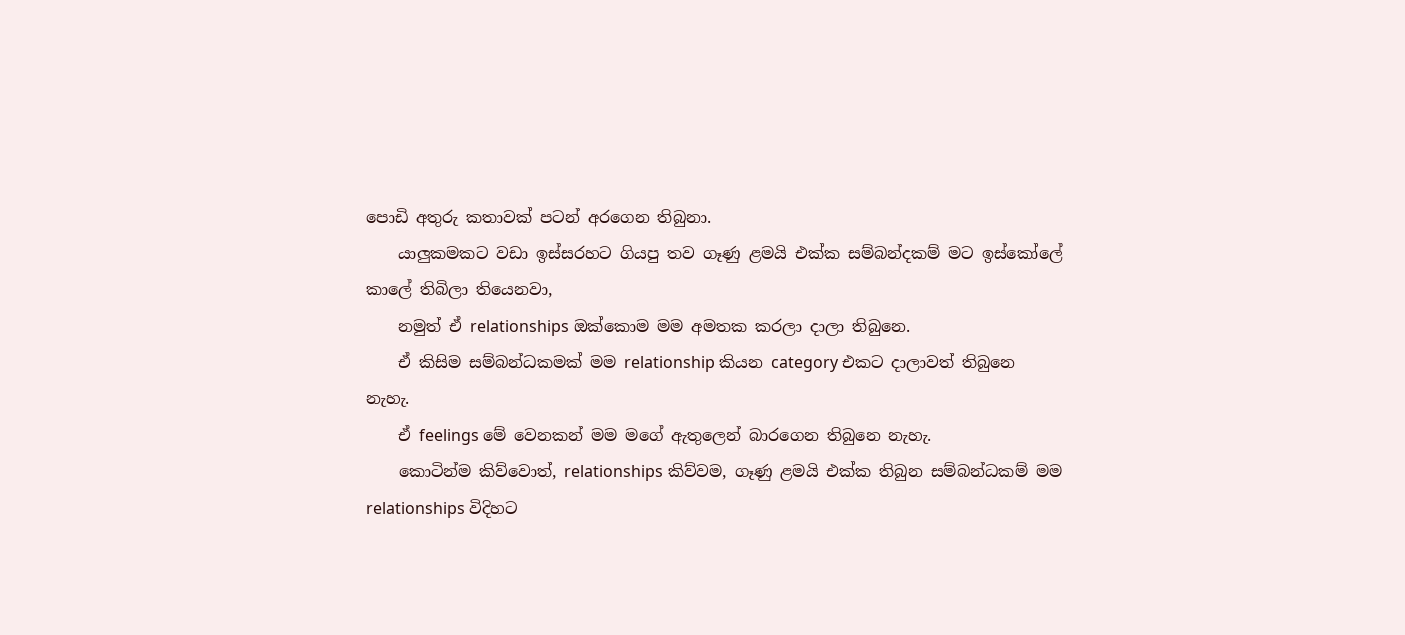පොඩි අතුරු කතාවක් පටන් අරගෙන තිබුනා.
    යාලුකමකට වඩා ඉස්සරහට ගියපු තව ගෑණු ළමයි එක්ක සම්බන්දකම් මට ඉස්කෝලේ කාලේ තිබිලා තියෙනවා,
    නමුත් ඒ relationships ඔක්කොම මම අමතක කරලා දාලා තිබුනෙ.
    ඒ කිසිම සම්බන්ධකමක් මම relationship කියන category එකට දාලාවත් තිබුනෙ නැහැ.
    ඒ feelings මේ වෙනකන් මම මගේ ඇතුලෙන් බාරගෙන තිබුනෙ නැහැ.
    කොටින්ම කිව්වොත්, relationships කිව්වම, ගෑණු ළමයි එක්ක තිබුන සම්බන්ධකම් මම relationships විදිහට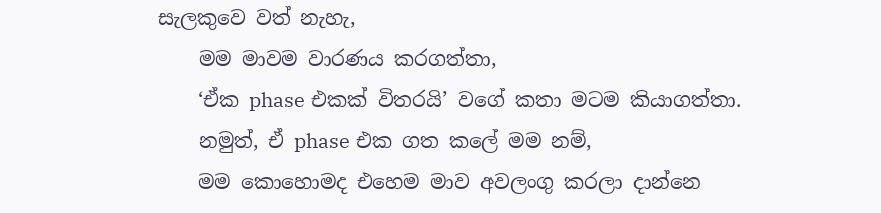සැලකුවෙ වත් නැහැ,
    මම මාවම වාරණය කරගත්තා,
    ‘ඒක phase එකක් විතරයි’ වගේ කතා මටම කියාගත්තා.
    නමුත්, ඒ phase එක ගත කලේ මම නම්,
    මම කොහොමද එහෙම මාව අවලංගු කරලා දාන්නෙ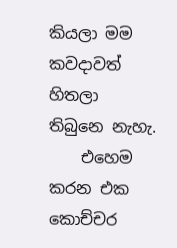කියලා මම කවදාවත් හිතලා තිබුනෙ නැහැ.
    එහෙම කරන එක කොච්චර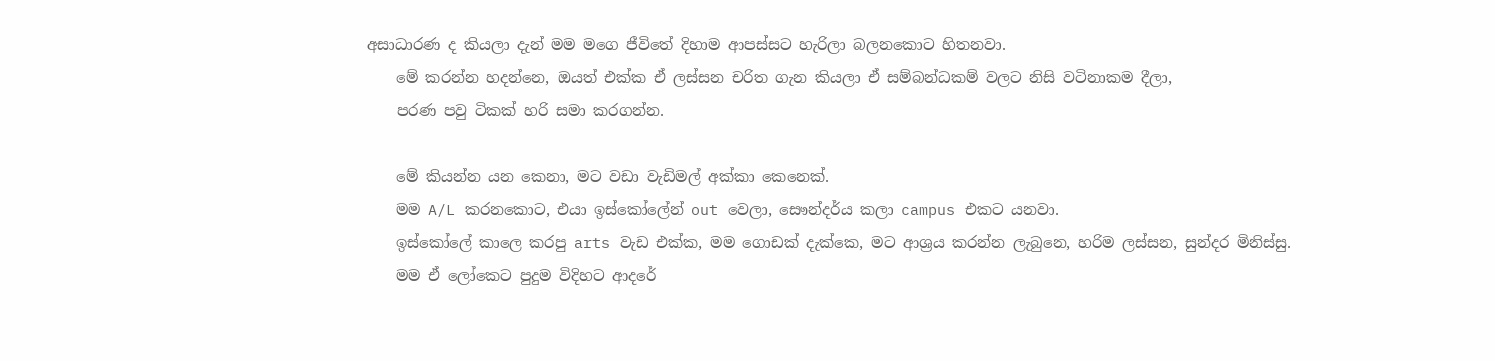අසාධාරණ ද කියලා දැන් මම මගෙ ජීවිතේ දිහාම ආපස්සට හැරිලා බලනකොට හිතනවා.
    මේ කරන්න හදන්නෙ, ඔයත් එක්ක ඒ ලස්සන චරිත ගැන කියලා ඒ සම්බන්ධකම් වලට නිසි වටිනාකම දීලා,
    පරණ පවු ටිකක් හරි සමා කරගන්න.

    මේ කියන්න යන කෙනා, මට වඩා වැඩිමල් අක්කා කෙනෙක්.
    මම A/L කරනකොට, එයා ඉස්කෝලේන් out වෙලා, සෞන්දර්ය කලා campus එකට යනවා.
    ඉස්කෝලේ කාලෙ කරපු arts වැඩ එක්ක, මම ගොඩක් දැක්කෙ, මට ආශ්‍රය කරන්න ලැබුනෙ, හරිම ලස්සන, සුන්දර මිනිස්සු.
    මම ඒ ලෝකෙට පුදුම විදිහට ආදරේ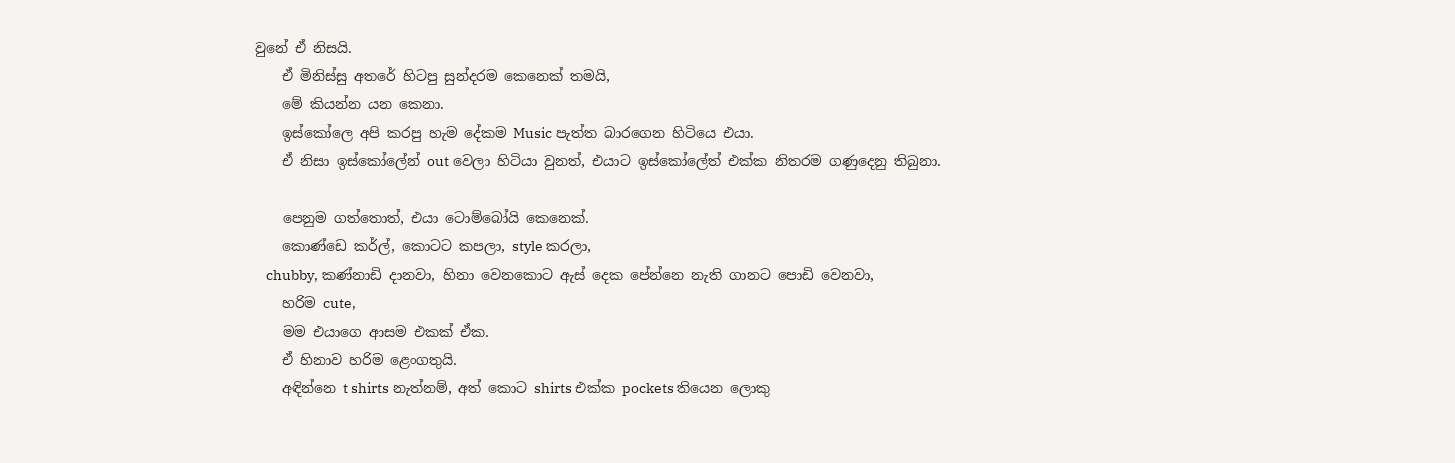වුනේ ඒ නිසයි.
    ඒ මිනිස්සු අතරේ හිටපු සුන්දරම කෙනෙක් තමයි,
    මේ කියන්න යන කෙනා.
    ඉස්කෝලෙ අපි කරපු හැම දේකම Music පැත්ත බාරගෙන හිටියෙ එයා.
    ඒ නිසා ඉස්කෝලේන් out වෙලා හිටියා වුනත්, එයාට ඉස්කෝලේත් එක්ක නිතරම ගණුදෙනු තිබුනා.

    පෙනුම ගත්තොත්, එයා ටොම්බෝයි කෙනෙක්.
    කොණ්ඩෙ කර්ල්, කොටට කපලා, style කරලා,
    chubby, කණ්නාඩි දානවා, හිනා වෙනකොට ඇස් දෙක පේන්නෙ නැති ගානට පොඩි වෙනවා,
    හරිම cute,
    මම එයාගෙ ආසම එකක් ඒක.
    ඒ හිනාව හරිම ළෙංගතුයි.
    අඳින්නෙ t shirts නැත්නම්, අත් කොට shirts එක්ක pockets තියෙන ලොකු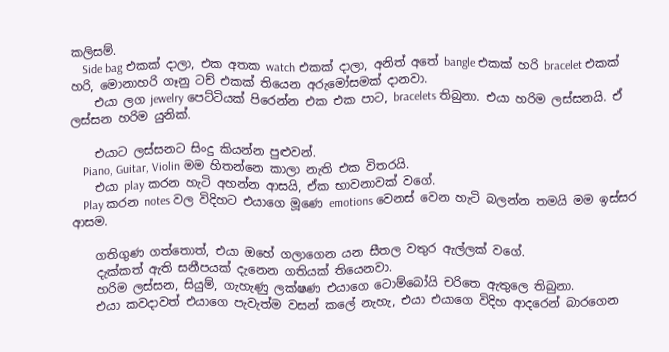කලිසම්.
    Side bag එකක් දාලා, එක අතක watch එකක් දාලා, අනිත් අතේ bangle එකක් හරි bracelet එකක් හරි, මොනාහරි ගෑනු ටච් එකක් තියෙන අරුමෝසමක් දානවා.
    එයා ලග jewelry පෙට්ටියක් පිරෙන්න එක එක පාට, bracelets තිබුනා. එයා හරිම ලස්සනයි. ඒ ලස්සන හරිම යුනික්.

    එයාට ලස්සනට සිංදු කියන්න පුළුවන්.
    Piano, Guitar, Violin මම හිතන්නෙ කාලා නැති එක විතරයි.
    එයා play කරන හැටි අහන්න ආසයි, ඒක භාවනාවක් වගේ.
    Play කරන notes වල විදිහට එයාගෙ මූණෙ emotions වෙනස් වෙන හැටි බලන්න තමයි මම ඉස්සර ආසම.

    ගතිගුණ ගත්තොත්, එයා ඔහේ ගලාගෙන යන සීතල වතුර ඇල්ලක් වගේ.
    දැක්කත් ඇති සනීපයක් දැනෙන ගතියක් තියෙනවා.
    හරිම ලස්සන, සියුම්, ගැහැණු ලක්ෂණ එයාගෙ ටොම්බෝයි චරිතෙ ඇතුලෙ තිබුනා.
    එයා කවදාවත් එයාගෙ පැවැත්ම වසන් කලේ නැහැ, එයා එයාගෙ විදිහ ආදරෙන් බාර‍ගෙන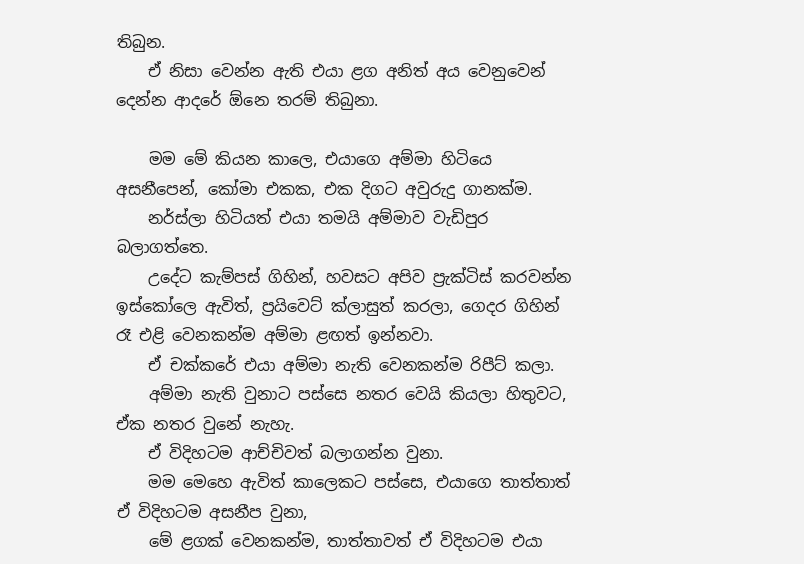තිබුන.
    ඒ නිසා වෙන්න ඇති එයා ළග අනිත් අය වෙනුවෙන් දෙන්න ආදරේ ඕනෙ තරම් තිබුනා.

    මම මේ කියන කාලෙ, එයාගෙ අම්මා හිටියෙ අසනීපෙන්, කෝමා එකක, එක දිගට අවුරුදු ගානක්ම.
    නර්ස්ලා හිටියත් එයා තමයි අම්මාව වැඩිපුර බලාගත්තෙ.
    උදේට කැම්පස් ගිහින්, හවසට අපිව ප්‍රැක්ටිස් කරවන්න ඉස්කෝලෙ ඇවිත්, ප්‍රයිවෙට් ක්ලාසුත් කරලා, ගෙදර ගිහින් රෑ එළි වෙනකන්ම අම්මා ළඟත් ඉන්නවා.
    ඒ චක්කරේ එයා අම්මා නැති වෙනකන්ම රිපීට් කලා.
    අම්මා නැති වුනාට පස්සෙ නතර වෙයි කියලා හිතුවට, ඒක නතර වුනේ නැහැ.
    ඒ විදිහටම ආච්චිවත් බලාගන්න වුනා.
    මම මෙහෙ ඇවිත් කාලෙකට පස්සෙ, එයාගෙ තාත්තාත් ඒ විදිහටම අසනීප වුනා,
    මේ ළගක් වෙනකන්ම, තාත්තාවත් ඒ විදිහටම එයා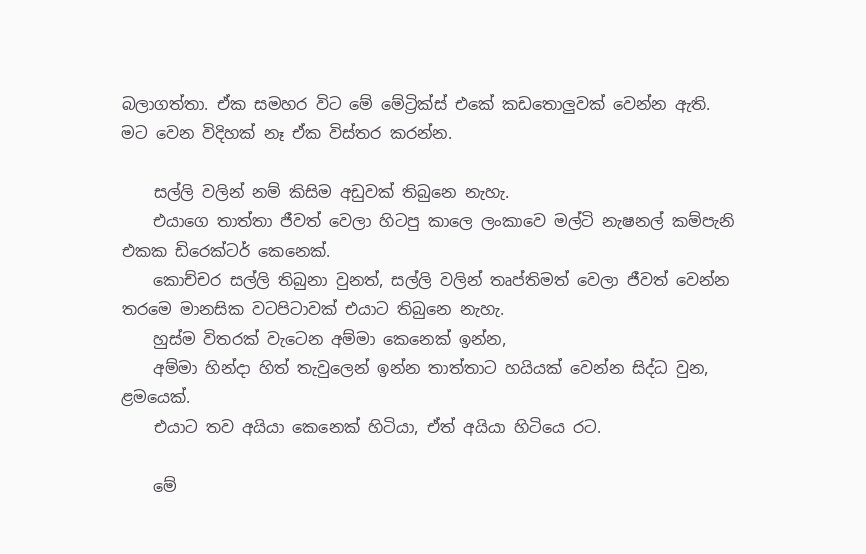බලාගත්තා. ඒක සමහර විට මේ මේට්‍රික්ස් එකේ කඩතොලුවක් වෙන්න ඇති. මට වෙන විදිහක් නෑ ඒක විස්තර කරන්න.

    සල්ලි වලින් නම් කිසිම අඩුවක් තිබුනෙ නැහැ.
    එයාගෙ තාත්තා ජීවත් වෙලා හිටපු කාලෙ ලංකාවෙ මල්ටි නැෂනල් කම්පැනි එකක ඩිරෙක්ටර් කෙනෙක්.
    කොච්චර සල්ලි තිබුනා වුනත්, සල්ලි වලින් තෘප්තිමත් වෙලා ජීවත් වෙන්න තරමෙ මානසික වටපිටාවක් එයාට තිබුනෙ නැහැ.
    හුස්ම විතරක් වැටෙන අම්මා කෙනෙක් ඉන්න,
    අම්මා හින්දා හිත් තැවුලෙන් ඉන්න තාත්තාට හයියක් වෙන්න සිද්ධ වුන, ළමයෙක්.
    එයාට තව අයියා කෙනෙක් හිටියා, ඒත් අයියා හිටියෙ රට.

    මේ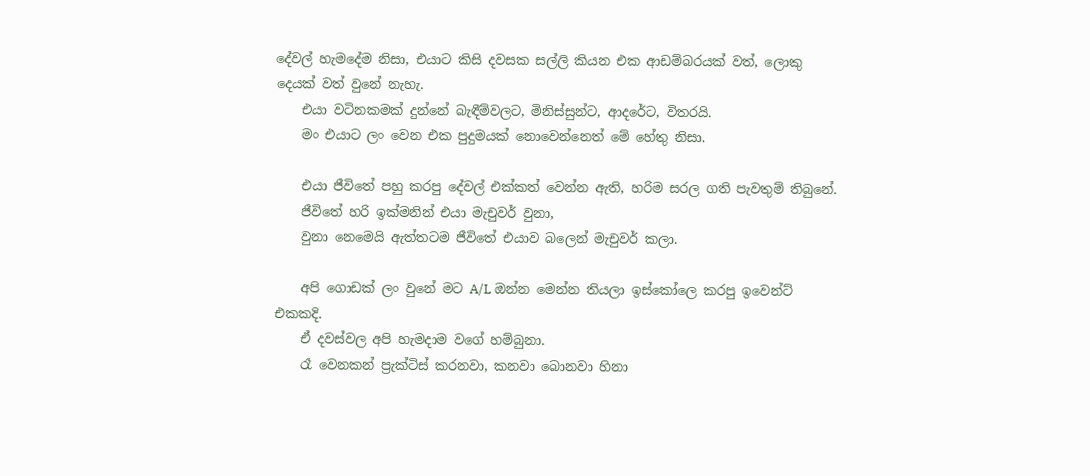දේවල් හැමදේම නිසා, එයාට කිසි දවසක සල්ලි කියන එක ආඩම්බරයක් වත්, ලොකු දෙයක් වත් වුනේ නැහැ.
    එයා වටිනකමක් දුන්නේ බැඳීම්වලට, මිනිස්සුන්ට, ආදරේට, විතරයි.
    මං එයාට ලං වෙන එක පුදුමයක් නොවෙන්නෙත් මේ හේතු නිසා.

    එයා ජීවිතේ පහු කරපු දේවල් එක්කත් වෙන්න ඇති, හරිම සරල ගති පැවතුම් තිබුනේ.
    ජීවිතේ හරි ඉක්මනින් එයා මැචුවර් වුනා,
    වුනා නෙමෙයි ඇත්තටම ජීවිතේ එයාව බලෙන් මැචුවර් කලා.

    අපි ගොඩක් ලං වුනේ මට A/L ඔන්න මෙන්න තියලා ඉස්කෝලෙ කරපු ඉවෙන්ට් එකකදි.
    ඒ දවස්වල අපි හැමදාම වගේ හම්බුනා.
    රෑ වෙනකන් ප්‍රැක්ටිස් කරනවා, කනවා බොනවා හිනා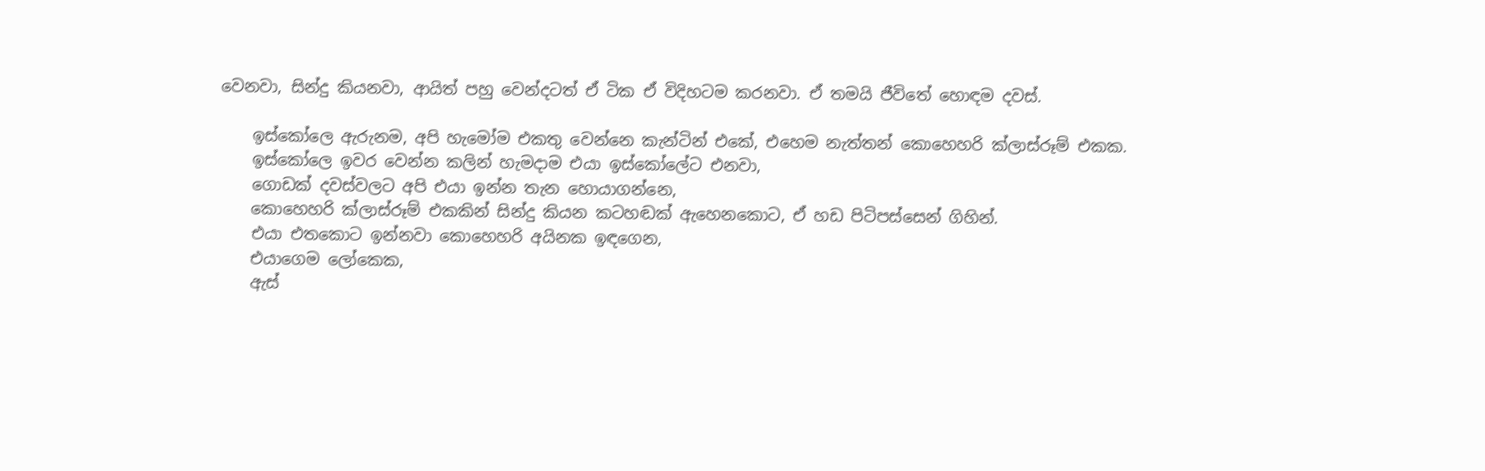වෙනවා, සින්දු කියනවා, ආයිත් පහු වෙන්දටත් ඒ ටික ඒ විදිහටම කරනවා. ඒ තමයි ජීවිතේ හොඳම දවස්.

    ඉස්කෝලෙ ඇරුනම, අපි හැමෝම එකතු වෙන්නෙ කැන්ටින් එකේ, එහෙම නැත්තන් කොහෙහරි ක්ලාස්රූම් එකක.
    ඉස්කෝලෙ ඉවර වෙන්න කලින් හැමදාම එයා ඉස්කෝලේට එනවා,
    ගොඩක් දවස්වලට අපි එයා ඉන්න තැන හොයාගන්නෙ,
    කොහෙහරි ක්ලාස්රූම් එකකින් සින්දු කියන කටහඬක් ඇහෙනකොට, ඒ හඩ පිටිපස්සෙන් ගිහින්.
    එයා එතකොට ඉන්නවා කොහෙහරි අයිනක ඉඳගෙන,
    එයාගෙම ලෝකෙක,
    ඇස්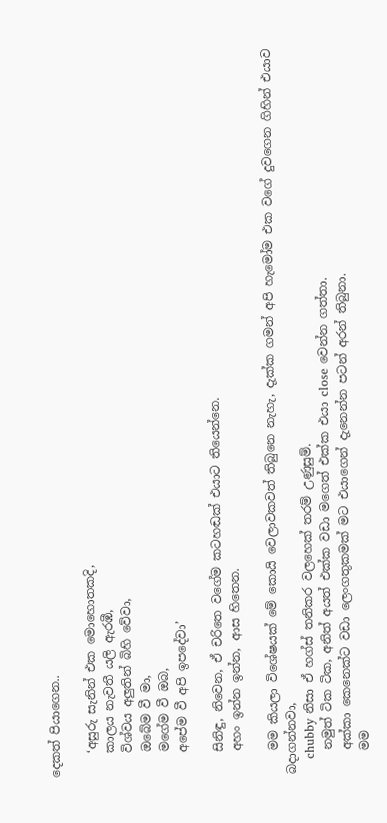දෙකත් පියාගෙන..

    ‘අසුරු සැනින් එක මොහොතකදි,
    කාලය නැවතී යලි ඇරඹී,
    විශ්වය අලුතින් බිහි වේවා,
    ඔබේම වී මා,
    මගේම වී ඔබ,
    අපේම වී අපි ඉපදේවා’

    සිනිඳු, නිවෙන, ඒ චරිතෙ වගේම කටහඬක් එයාට තියෙන්නෙ.
    අහං ඉන්න ඉන්න, ආස හිතෙන.

    මම කියලා විශේෂයක් මේ කොයි වෙලාවකවත් තිබුනෙ නැහැ, දැක්ක ගමන් අපි හැමෝම එක වගේ දුවගෙන ගිහින් එයාව බදාගන්නවා,
    chubby නිසා ඒ හග්ස් තනිකර වලහෙක් තරම් උණුසුම්.
    නමුත් ටික ටික, අනිත් අයත් එක්ක වඩා මගෙත් එක්ක එයා close වෙන්න ගත්තා.
    අක්කා කෙනෙක්ට වඩා ලෙංගතුකමක් මට එයාගෙන් දැනෙන්න පටන් අරන් තිබුනා.
    මම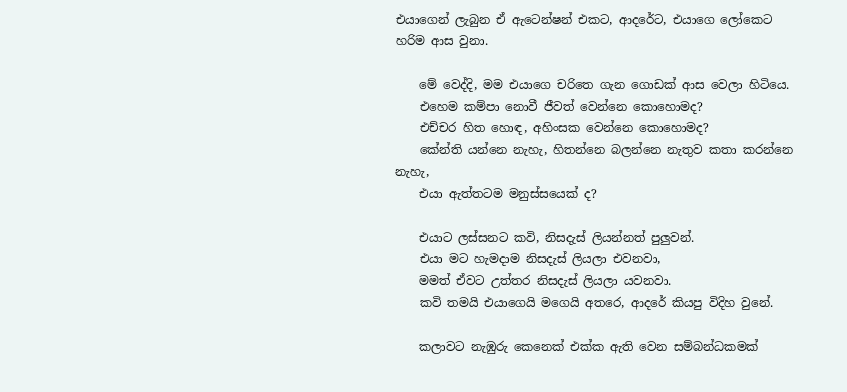එයාගෙන් ලැබුන ඒ ඇ‍ටෙන්ෂන් එකට, ආදරේට, එයාගෙ ලෝකෙට හරිම ආස වුනා.

    මේ වෙද්දි, මම එයාගෙ චරිතෙ ගැන ගොඩක් ආස වෙලා හිටියෙ.
    එහෙම කම්පා නොවී ජීවත් වෙන්නෙ කොහොමද?
    එච්චර හිත හොඳ, අහිංසක වෙන්නෙ කොහොමද?
    කේන්ති යන්නෙ නැහැ, හිතන්නෙ බලන්නෙ නැතුව කතා කරන්නෙ නැහැ,
    එයා ඇත්තටම මනුස්සයෙක් ද?

    එයාට ලස්සනට කවි, නිසදැස් ලියන්නත් පුලුවන්.
    එයා මට හැමදාම නිසදැස් ලියලා එවනවා,
    මමත් ඒවට උත්තර නිසදැස් ලියලා යවනවා.
    කවි තමයි එයාගෙයි මගෙයි අතරෙ, ආදරේ කියපු විදිහ වුනේ.

    කලාවට නැඹුරු කෙනෙක් එක්ක ඇති වෙන සම්බන්ධකමක්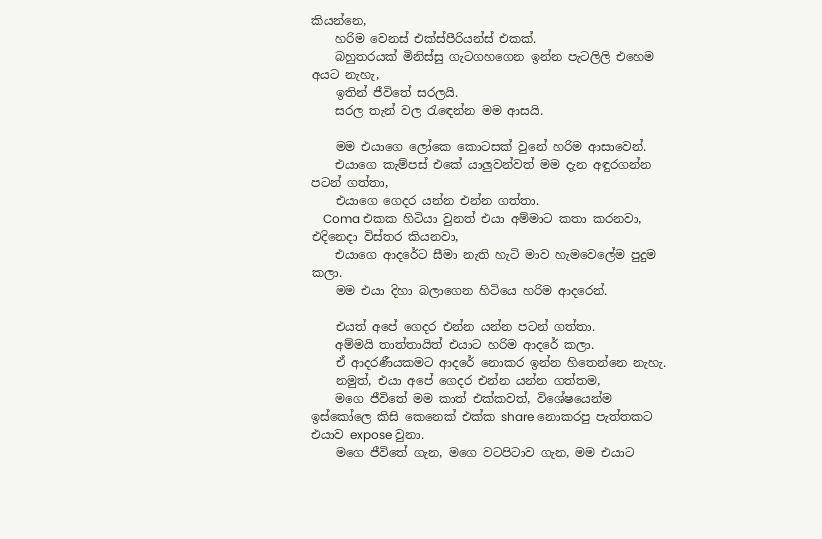කියන්නෙ,
    හරිම වෙනස් එක්ස්පීරියන්ස් එකක්.
    බහුතරයක් මිනිස්සු ගැටගහගෙන ඉන්න පැටලිලි එහෙම අයට නැහැ,
    ඉතින් ජීවිතේ සරලයි.
    සරල තැන් වල රැඳෙන්න මම ආසයි.

    මම එයාගෙ ලෝකෙ කොටසක් වුනේ හරිම ආසාවෙන්.
    එයාගෙ කැම්පස් එකේ යාලුවන්වත් මම දැන අඳුරගන්න පටන් ගත්තා,
    එයාගෙ ගෙදර යන්න එන්න ගත්තා.
    Coma එකක හිටියා වුනත් එයා අම්මාට කතා කරනවා, එදිනෙදා විස්තර කියනවා,
    එයාගෙ ආදරේට සීමා නැති හැටි මාව හැමවෙලේම පුදුම කලා.
    මම එයා දිහා බලාගෙන හිටියෙ හරිම ආදරෙන්.

    එයත් අපේ ගෙදර එන්න යන්න පටන් ගත්තා.
    අම්මයි තාත්තායිත් එයාට හරිම ආදරේ කලා.
    ඒ ආදරණීයකමට ආදරේ නොකර ඉන්න හිතෙන්නෙ නැහැ.
    නමුත්, එයා අපේ ගෙදර එන්න යන්න ගත්තම,
    මගෙ ජීවිතේ මම කාත් එක්කවත්, විශේෂයෙන්ම ඉස්කෝලෙ කිසි කෙනෙක් එක්ක share නොකරපු පැත්තකට එයාව expose වුනා.
    මගෙ ජීවිතේ ගැන, මගෙ වටපිටාව ගැන, මම එයාට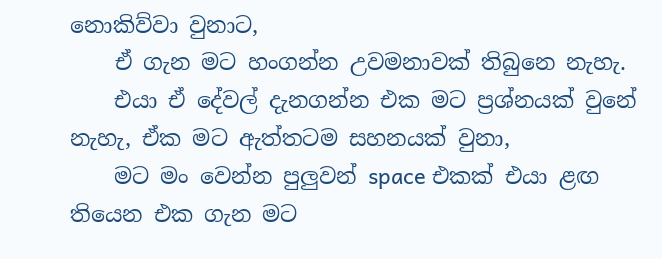නොකිව්වා වුනාට,
    ඒ ගැන මට හංගන්න උවමනාවක් තිබුනෙ නැහැ.
    එයා ඒ දේවල් දැනගන්න එක මට ප්‍රශ්නයක් වුනේ නැහැ, ඒක මට ඇත්තටම සහනයක් වුනා,
    මට මං වෙන්න පුලුවන් space එකක් එයා ළඟ තියෙන එක ගැන මට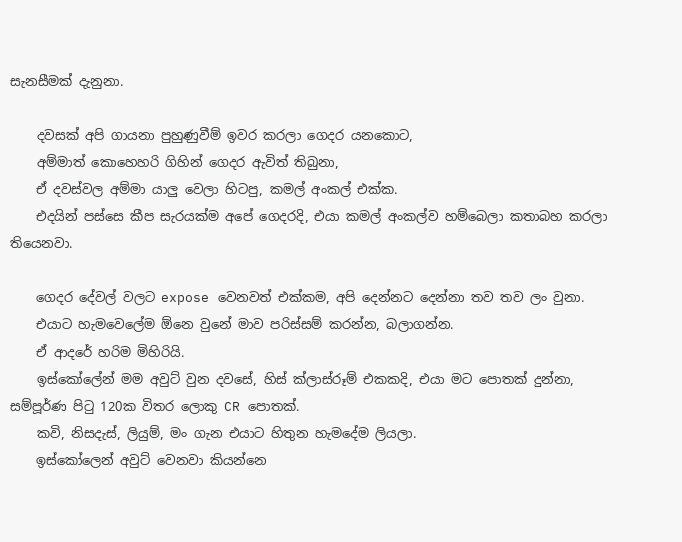සැනසීමක් දැනුනා.

    දවසක් අපි ගායනා පුහුණුවීම් ඉවර කරලා ගෙදර යනකොට,
    අම්මාත් කොහෙහරි ගිහින් ගෙදර ඇවිත් තිබුනා,
    ඒ දවස්වල අම්මා යාලු වෙලා හිටපු, කමල් අංකල් එක්ක.
    එදයින් පස්සෙ කීප සැරයක්ම අපේ ගෙදරදි, එයා කමල් අංකල්ව හම්බෙලා කතාබහ කරලා තියෙනවා.

    ගෙදර දේවල් වලට expose වෙනවත් එක්කම, අපි දෙන්නට දෙන්නා තව තව ලං වුනා.
    එයාට හැමවෙලේම ඕනෙ වුනේ මාව පරිස්සම් කරන්න, බලාගන්න.
    ඒ ආදරේ හරිම මිහිරියි.
    ඉස්කෝලේන් මම අවුට් වුන දවසේ, හිස් ක්ලාස්රූම් එකකදි, එයා මට පොතක් දුන්නා, සම්පූර්ණ පිටු 120ක විතර ලොකු CR පොතක්.
    කවි, නිසදැස්, ලියුම්, මං ගැන එයාට හිතුන හැමදේම ලියලා.
    ඉස්කෝලෙන් අවුට් වෙනවා කියන්නෙ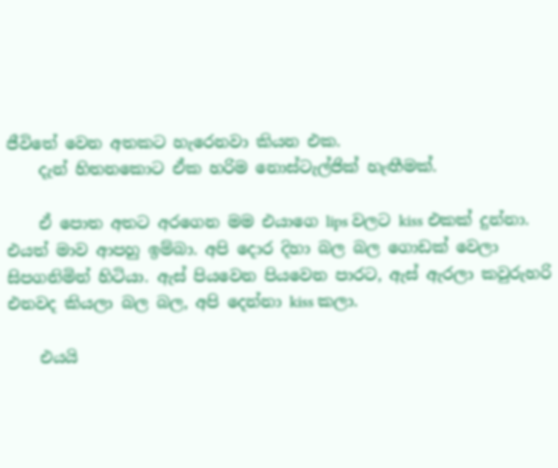ජීවිතේ වෙන අතකට හැරෙනවා කියන එක.
    දැන් හිතනකොට ඒක හරිම නොස්ටැල්ජික් හැඟීමක්.

    ඒ පොත අතට අරගෙන මම එයාගෙ lips වලට kiss එකක් දුන්නා. එයත් මාව ආපහු ඉම්බා. අපි දොර දිහා බල බල ගොඩක් වෙලා සිපගනිමින් හිටියා. ඇස් පියවෙන පියවෙන පාරට, ඇස් ඇරලා කවුරුහරි එනවද කියලා බල බල, අපි දෙන්නා kiss කලා.

    එයයි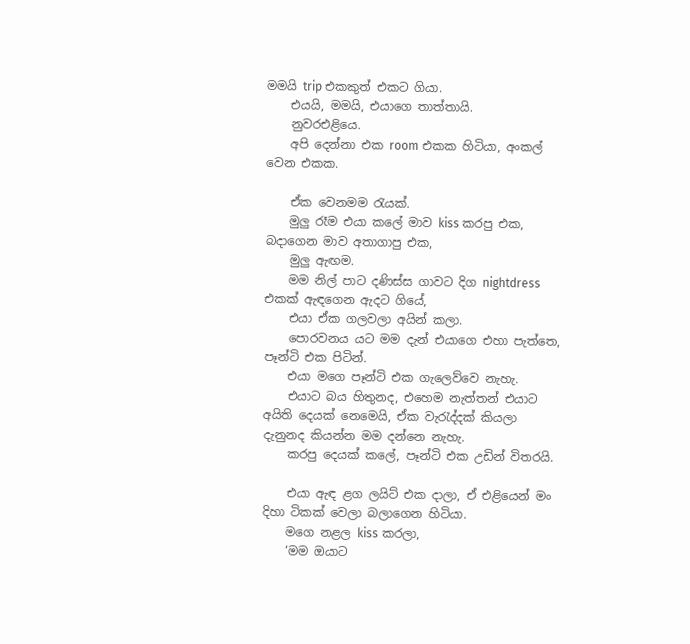මමයි trip එකකුත් එකට ගියා.
    එයයි, මමයි, එයාගෙ තාත්තායි.
    නුවරඑළියෙ.
    අපි දෙන්නා එක room එකක හිටියා, අංකල් වෙන එකක.

    ඒක වෙනමම රැයක්.
    මුලු රෑම එයා කලේ මාව kiss කරපු එක, බදාගෙන මාව අතාගාපු එක,
    මුලු ඇඟම.
    මම නිල් පාට දණිස්ස ගාවට දිග nightdress එකක් ඇඳගෙන ඇදට ගියේ,
    එයා ඒක ගලවලා අයින් කලා.
    පොරවනය යට මම දැන් එයාගෙ එහා පැත්තෙ, පෑන්ටි එක පිටින්.
    එයා මගෙ පෑන්ටි එක ගැලෙව්වෙ නැහැ.
    එයාට බය හිතුනද, එහෙම නැත්තන් එයාට අයිති දෙයක් නෙමෙයි, ඒක වැරැද්දක් කියලා දැනුනද කියන්න මම දන්නෙ නැහැ.
    කරපු දෙයක් කලේ, පෑන්ටි එක උඩින් විතරයි.

    එයා ඇඳ ළග ලයිට් එක දාලා, ඒ එළියෙන් මං දිහා ටිකක් වෙලා බලාගෙන හිටියා.
    මගෙ නළල kiss කරලා,
    ‘මම ඔයාට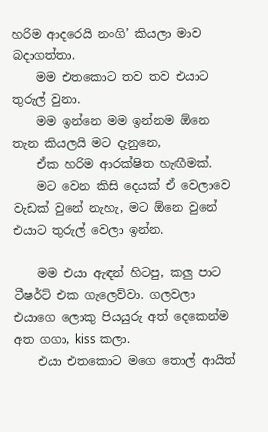හරිම ආදරෙයි නංගි’ කියලා මාව බදාගත්තා.
    මම එතකොට තව තව එයාට තුරුල් වුනා.
    මම ඉන්නෙ මම ඉන්නම ඕනෙ තැන කියලයි මට දැනුනෙ,
    ඒක හරිම ආරක්ෂිත හැඟීමක්.
    මට වෙන කිසි දෙයක් ඒ වෙලාවෙ වැඩක් වුනේ නැහැ, මට ඕනෙ වුනේ එයාට තුරුල් වෙලා ඉන්න.

    මම එයා ඇඳන් හිටපු, කලු පාට ටීෂර්ට් එක ගැලෙව්වා. ගලවලා එයාගෙ ලොකු පියයුරු අත් දෙකෙන්ම අත ගගා, kiss කලා.
    එයා එතකොට මගෙ තොල් ආයිත්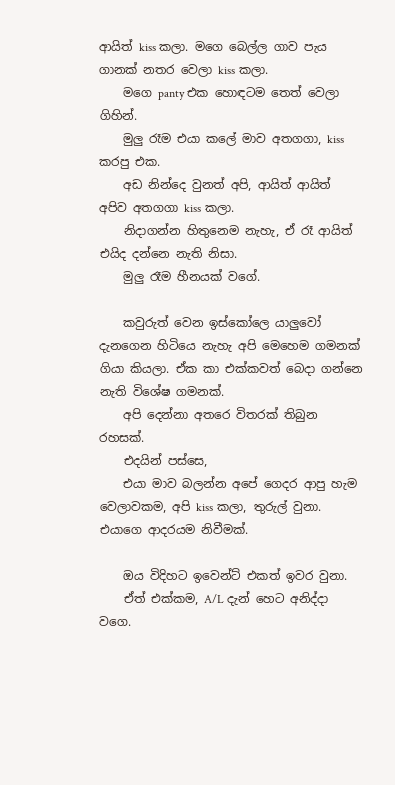ආයිත් kiss කලා. මගෙ බෙල්ල ගාව පැය ගානක් නතර වෙලා kiss කලා.
    මගෙ panty එක හොඳටම තෙත් වෙලා ගිහින්.
    මුලු රෑම එයා කලේ මාව අතගගා, kiss කරපු එක.
    අඩ නින්දෙ වුනත් අපි, ආයිත් ආයිත් අපිව අතගගා kiss කලා.
    නිදාගන්න හිතුනෙම නැහැ, ඒ රෑ ආයිත් එයිද දන්නෙ නැති නිසා.
    මුලු රෑම හීනයක් වගේ.

    කවුරුත් වෙන ඉස්කෝලෙ යාලුවෝ දැනගෙන හිටියෙ නැහැ අපි මෙහෙම ගමනක් ගියා කියලා. ඒක කා එක්කවත් බෙදා ගන්නෙ නැති විශේෂ ගමනක්.
    අපි දෙන්නා අතරෙ විතරක් තිබුන රහසක්.
    එදයින් පස්සෙ,
    එයා මාව බලන්න අපේ ගෙදර ආපු හැම වෙලාවකම, අපි kiss කලා, තුරුල් වුනා. එයාගෙ ආදරයම නිවීමක්.

    ඔය විදිහට ඉවෙන්ට් එකත් ඉවර වුනා.
    ඒත් එක්කම, A/L දැන් හෙට අනිද්දා වගෙ.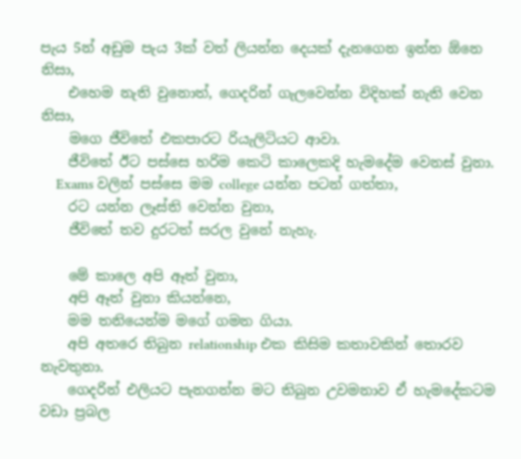පැය 5න් අඩුම පැය 3ක් වත් ලියන්න දෙයක් දැනගෙන ඉන්න ඕනෙ නිසා,
    එහෙම නැති වුනොත්, ගෙදරින් ගැලවෙන්න විදිහක් නැති වෙන නිසා,
    මගෙ ජීවිතේ එකපාරට රියැලිටියට ආවා.
    ජීවිතේ ඊට පස්සෙ හරිම කෙටි කාලෙකදි හැමදේම වෙනස් වුනා.
    Exams වලින් පස්සෙ මම college යන්න පටන් ගත්තා,
    රට යන්න ලෑස්ති වෙන්න වුනා,
    ජීවිතේ තව දුරටත් සරල වුනේ නැහැ.

    මේ කාලෙ අපි ඈත් වුනා,
    අපි ඈත් වුනා කියන්නෙ,
    මම තනියෙන්ම මගේ ගමන ගියා.
    අපි අතරෙ තිබුන relationship එක කිසිම කතාවකින් තොරව නැවතුනා.
    ගෙදරින් එලියට පැනගන්න මට තිබුන උවමනාව ඒ හැමදේකටම වඩා ප්‍රබල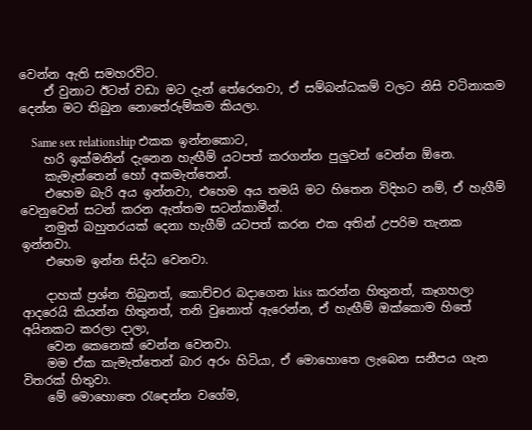වෙන්න ඇති සමහරවිට.
    ඒ වුනාට ඊටත් වඩා මට දැන් තේරෙනවා, ඒ සම්බන්ධකම් වලට නිසි වටිනාකම දෙන්න මට තිබුන නොතේරුම්කම කියලා.

    Same sex relationship එකක ඉන්නකොට,
    හරි ඉක්මනින් දැනෙන හැඟීම් යටපත් කරගන්න පුලුවන් වෙන්න ඕනෙ.
    කැමැත්‍තෙන් හෝ අකමැත්තෙන්.
    එහෙම බැරි අය ඉන්නවා, එහෙම අය තමයි මට හිතෙන විදිහට නම්, ඒ හැගීම් වෙනුවෙන් සටන් කරන ඇත්තම සටන්කාමීන්.
    නමුත් බහුතරයක් දෙනා හැගීම් යටපත් කරන එක අතින් උපරිම තැනක ඉන්නවා.
    එහෙම ඉන්න සිද්ධ වෙනවා.

    දාහක් ප්‍රශ්න තිබුනත්, කොච්චර බදාගෙන kiss කරන්න හිතුනත්, කෑගහලා ආදරෙයි කියන්න හිතුනත්, තනි වුනොත් ඇරෙන්න, ඒ හැඟීම් ඔක්කොම හිතේ අයිනකට කරලා දාලා,
    වෙන කෙනෙක් වෙන්න වෙනවා.
    මම ඒක කැමැත්තෙන් බාර අරං හිටියා, ඒ මොහොතෙ ලැබෙන සනීපය ගැන විතරක් හිතුවා.
    මේ මොහොතෙ රැඳෙන්න වගේම,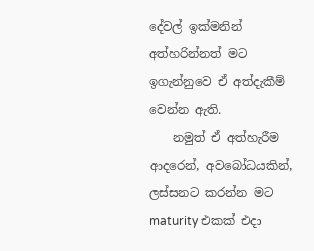දේවල් ඉක්මනින් අත්හරින්නත් මට ඉගැන්නුවෙ ඒ අත්දැකීම් වෙන්න ඇති.
    නමුත් ඒ අත්හැරීම ආදරෙන්, අවබෝධයකින්, ලස්සනට කරන්න මට maturity එකක් එදා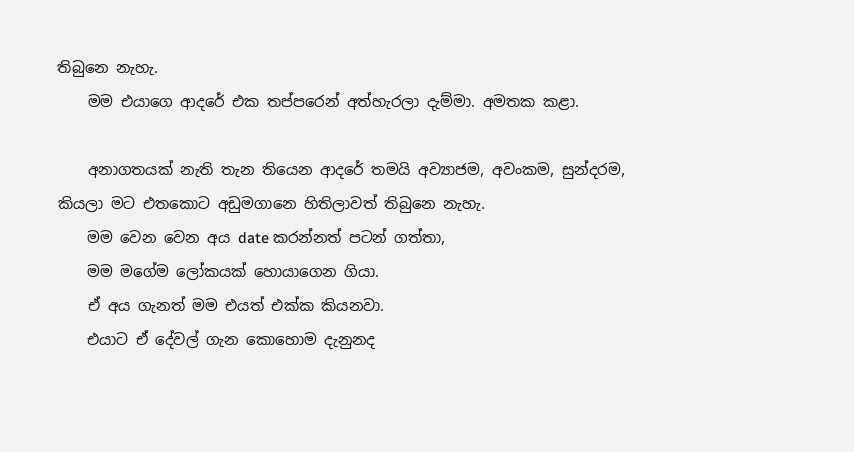තිබුනෙ නැහැ.
    මම එයාගෙ ආදරේ එක තප්පරෙන් අත්හැරලා දැම්මා. අමතක කළා.

    අනාගතයක් නැති තැන තියෙන ආදරේ තමයි අව්‍යාජම, අවංකම, සුන්දරම, කියලා මට එතකොට අඩුමගානෙ හිතිලාවත් තිබුනෙ නැහැ.
    මම වෙන වෙන අය date කරන්නත් පටන් ගත්‍තා,
    මම මගේම ලෝකයක් හොයාගෙන ගියා.
    ඒ අය ගැනත් මම එයත් එක්ක කියනවා.
    එයාට ඒ දේවල් ගැන කොහොම දැනුනද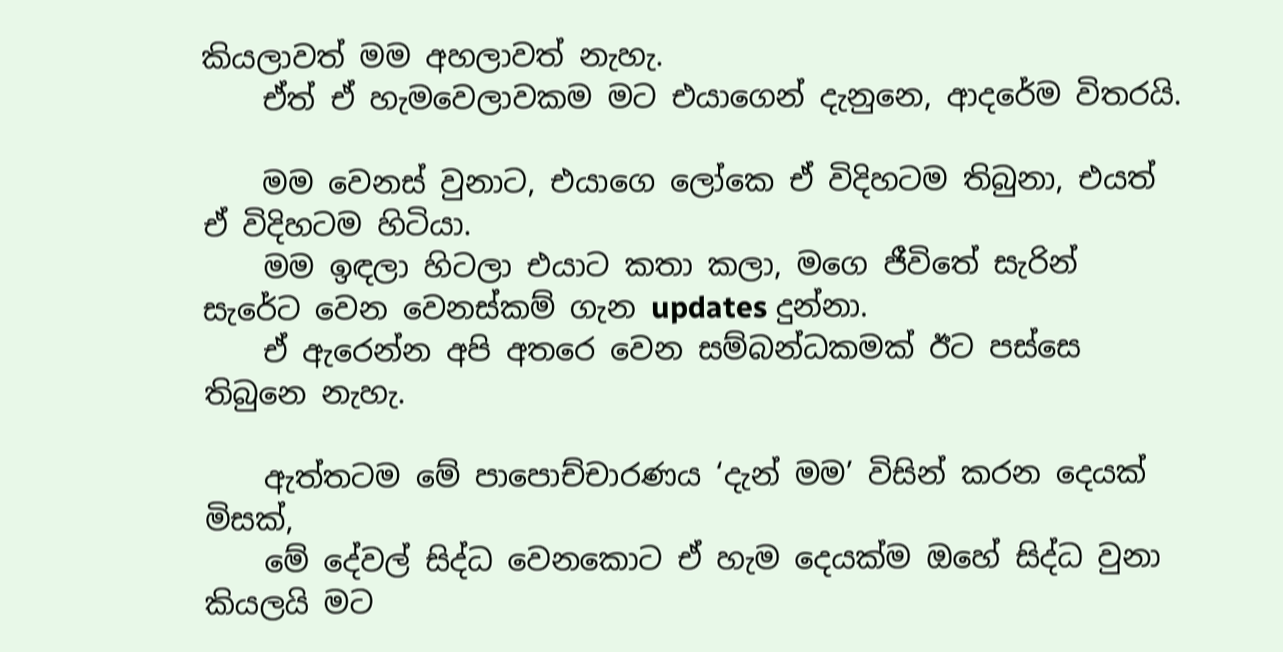කියලාවත් මම අහලාවත් නැහැ.
    ඒත් ඒ හැමවෙලාවකම මට එයාගෙන් දැනුනෙ, ආදරේම විතරයි.

    මම වෙනස් වුනාට, එයාගෙ ලෝකෙ ඒ විදිහටම තිබුනා, එයත් ඒ විදිහටම හිටියා.
    මම ඉඳලා හිටලා එයාට කතා කලා, මගෙ ජීවිතේ සැරින් සැරේට වෙන වෙනස්කම් ගැන updates දුන්නා.
    ඒ ඇරෙන්න අපි අතරෙ වෙන සම්බන්ධකමක් ඊට පස්සෙ තිබුනෙ නැහැ.

    ඇත්තටම මේ පාපොච්චාරණය ‘දැන් මම’ විසින් කරන දෙයක් මිසක්,
    මේ දේවල් සිද්ධ වෙනකොට ඒ හැම දෙයක්ම ඔහේ සිද්ධ වුනා කියලයි මට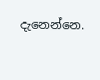දැනෙන්නෙ.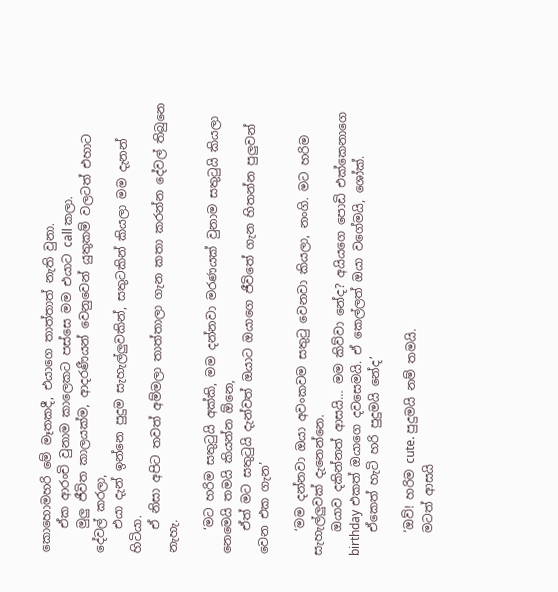කොහොමහරි මේ මෑතකදී, එයාගෙ තාත්තාත් නැති වුනා.
    ඒක ආරංචි වුනාම කාලෙකට පස්සෙ මම එයාට call කලා.
    මුලු ජීවිත කාලයක්ම, ආදරණීයන් වෙනුවෙන් යුතුකම් වලටත් එහාට දේවල් කරලා,
    එයා දැන් ඉන්නෙ පුදුම සැහැල්ලුවකින්, සතුටකින් කියලා මම දැනන් හිටියා.
    ඒ නිසා අපිට තවත් අම්මලා තාත්තාලා ගැන කතා කරන්න දේවල් තිබුනෙ නැහැ.

    ‘මට හරිම සතුටුයි අක්කි, මම දන්නවා මරණයක් වුනාම සතුටුයි කියලා නෙමෙයි තමයි කියන්න ඕනෙ,
    ඒත් මට සතුටුයි දැන්වත් ඔයාට ඔයාගෙ ජීවිතේ ගැන හිතන්න පුලුවන් වෙන එක ගැන’

    ‘මම දන්නවා ඔයා අවංකවම සතුටු වෙනවා කියලා, නංගි. මට හරිම සැහැල්ලුවක් දැනෙන්නෙ.
    ඔයාව දකින්නත් ආසයි… මම කිව්වා නේද? අයියගෙ පොඩි එක්කෙනාගෙ birthday එකත් ඔයාගෙ දවසෙමයි. ඒ කෙල්ලත් ඔයා වගේමයි, ශෝක්.
    ඒකෙත් හැටි හරි පුදුමයි නේද’

    ‘ඔව්! හරිම cute. පුදුමයි නම් තමයි.
    මටත් ආසයි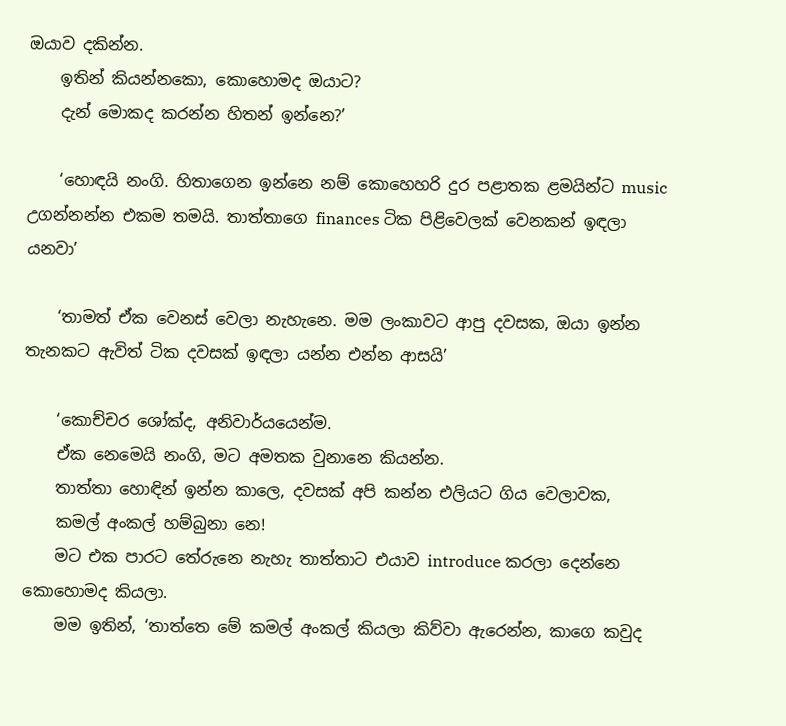ඔයාව දකින්න.
    ඉතින් කියන්නකො, කොහොමද ඔයාට?
    දැන් මොකද කරන්න හිතන් ඉන්නෙ?’

    ‘හොඳයි නංගි. හිතාගෙන ඉන්නෙ නම් කොහෙහරි දුර පළාතක ළමයින්ට music උගන්නන්න එකම තමයි. තාත්තාගෙ finances ටික පිළිවෙලක් වෙනකන් ඉඳලා යනවා’

    ‘තාමත් ඒක වෙනස් වෙලා නැහැනෙ. මම ලංකාවට ආපු දවසක, ඔයා ඉන්න තැනකට ඇවිත් ටික දවසක් ඉඳලා යන්න එන්න ආසයි’

    ‘කොච්චර ශෝක්ද, අනිවාර්යයෙන්ම.
    ඒක නෙමෙයි නංගි, මට අමතක වුනානෙ කියන්න.
    තාත්තා හොඳින් ඉන්න කාලෙ, දවසක් අපි කන්න එලියට ගිය වෙලාවක,
    කමල් අංකල් හම්බුනා නෙ!
    මට එක පාරට තේරුනෙ නැහැ තාත්තාට එයාව introduce කරලා දෙන්නෙ කොහොමද කියලා.
    මම ඉතින්, ‘තාත්තෙ මේ කමල් අංකල් කියලා කිව්වා ඇරෙන්න, කාගෙ කවුද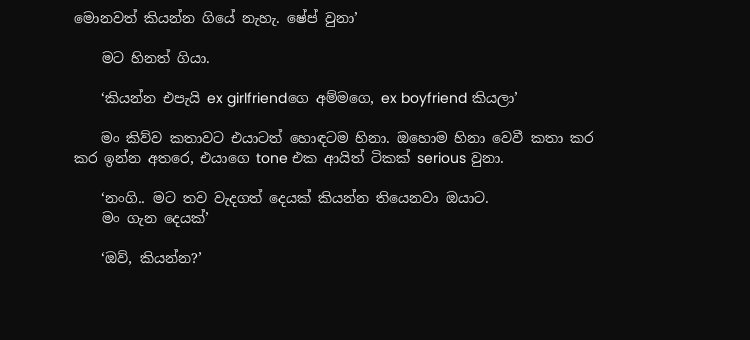මොනවත් කියන්න ගියේ නැහැ. ෂේප් වුනා’

    මට හිනත් ගියා.

    ‘කියන්න එපැයි ex girlfriendගෙ අම්මගෙ, ex boyfriend කියලා’

    මං කිව්ව කතාවට එයාටත් හොඳටම හිනා. ඔහොම හිනා වෙවී කතා කර කර ඉන්න අතරෙ, එයාගෙ tone එක ආයිත් ටිකක් serious වුනා.

    ‘නංගි.. මට තව වැදගත් දෙයක් කියන්න තියෙනවා ඔයාට.
    මං ගැන දෙයක්’

    ‘ඔව්, කියන්න?’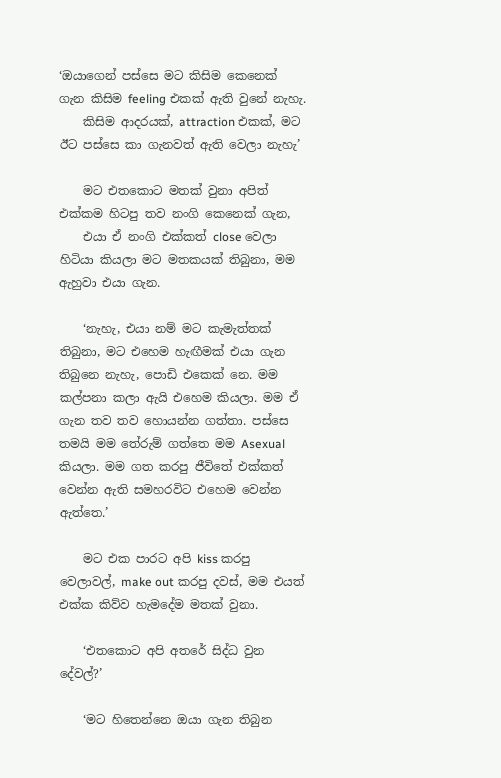‘ඔයාගෙන් පස්සෙ මට කිසිම කෙනෙක් ගැන කිසිම feeling එකක් ඇති වුනේ නැහැ.
    කිසිම ආදරයක්, attraction එකක්, මට ඊට පස්සෙ කා ගැනවත් ඇති වෙලා නැහැ’

    මට එතකොට මතක් වුනා අපිත් එක්කම හිටපු තව නංගි කෙනෙක් ගැන,
    එයා ඒ නංගි එක්කත් close වෙලා හිටියා කියලා මට මතකයක් තිබුනා, මම ඇහුවා එයා ගැන.

    ‘නැහැ, එයා නම් මට කැමැත්තක් තිබුනා, මට එහෙම හැඟීමක් එයා ගැන තිබුනෙ නැහැ, පොඩි එකෙක් නෙ. මම කල්පනා කලා ඇයි එහෙම කියලා. මම ඒ ගැන තව තව හොයන්න ගත්තා. පස්සෙ තමයි මම තේරුම් ගත්තෙ මම Asexual කියලා. මම ගත කරපු ජීවිතේ එක්කත් වෙන්න ඇති සමහරවිට එහෙම වෙන්න ඇත්තෙ.’

    මට එක පාරට අපි kiss කරපු වෙලාවල්, make out කරපු දවස්, මම එයත් එක්ක කිව්ව හැමදේම මතක් වුනා.

    ‘එතකොට අපි අතරේ සිද්ධ වුන දේවල්?’

    ‘මට හිතෙන්නෙ ඔයා ගැන තිබුන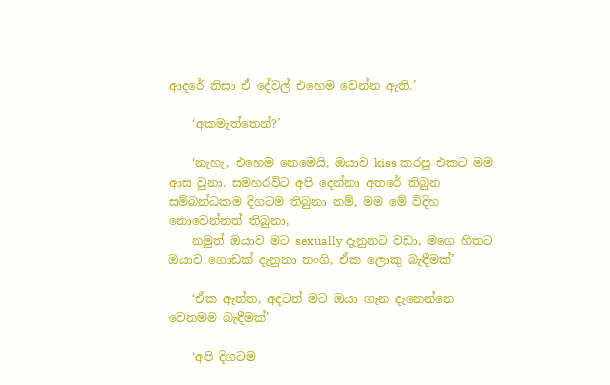ආදරේ නිසා ඒ දේවල් එහෙම වෙන්න ඇති.’

    ‘අකමැත්තෙන්?’

    ‘නැහැ, එහෙම නෙමෙයි, ඔයාව kiss කරපු එකට මම ආස වුනා. සමහරවිට අපි දෙන්නා අතරේ තිබුන සම්බන්ධකම දිගටම තිබුනා නම්, මම මේ විදිහ නොවෙන්නත් තිබුනා,
    නමුත් ඔයාව මට sexually දැනුනට වඩා, මගෙ හිතට ඔයාව ගොඩක් දැනුනා නංගි, ඒක ලොකු බැඳීමක්’

    ‘ඒක ඇත්ත, අදටත් මට ඔයා ගැන දැනෙන්නෙ වෙනමම බැඳීමක්’

    ‘අපි දිගටම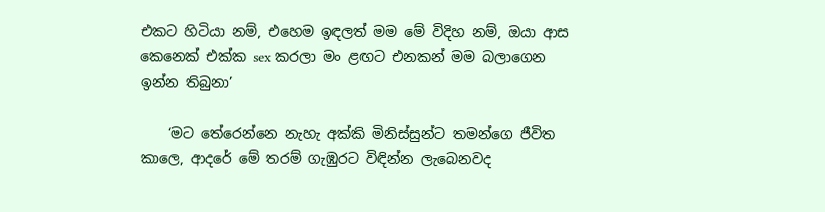එකට හිටියා නම්, එහෙම ඉඳලත් මම මේ විදිහ නම්, ඔයා ආස කෙනෙක් එක්ක sex කරලා මං ළඟට එනකන් මම බලාගෙන ඉන්න තිබුනා’

    ‘මට තේරෙන්නෙ නැහැ අක්කි මිනිස්සුන්ට තමන්ගෙ ජීවිත කාලෙ, ආදරේ මේ තරම් ගැඹුරට විඳින්න ලැබෙනවද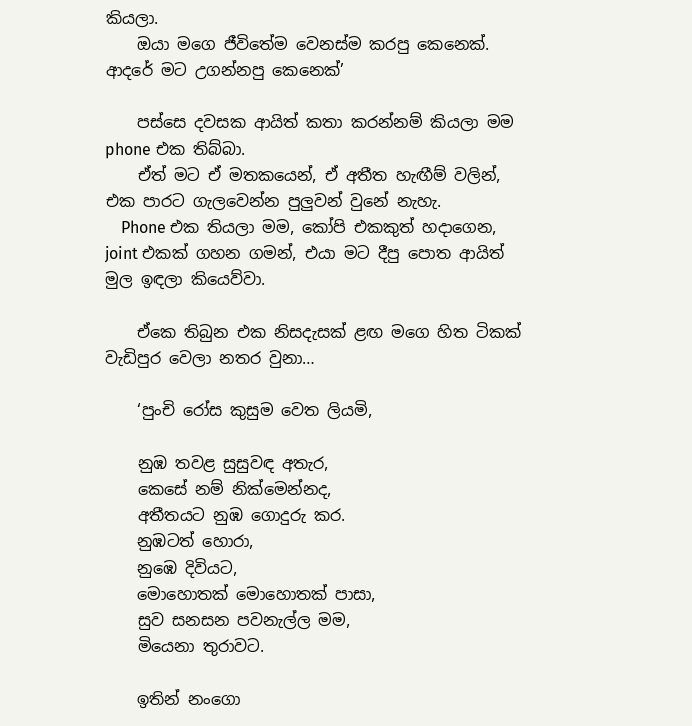කියලා.
    ඔයා මගෙ ජීවිතේම වෙනස්ම කරපු කෙනෙක්. ආදරේ මට උගන්නපු කෙනෙක්’

    පස්සෙ දවසක ආයිත් කතා කරන්නම් කියලා මම phone එක තිබ්බා.
    ඒත් මට ඒ මතකයෙන්, ඒ අතීත හැඟීම් වලින්, එක පාරට ගැලවෙන්න පුලුවන් වුනේ නැහැ.
    Phone එක තියලා මම, කෝපි එකකුත් හදාගෙන, joint එකක් ගහන ගමන්, එයා මට දීපු පොත ආයිත් මුල ඉඳලා කියෙව්වා.

    ඒකෙ තිබුන එක නිසදැසක් ළඟ මගෙ හිත ටිකක් වැඩිපුර වෙලා නතර වුනා…

    ‘පුංචි රෝස කුසුම වෙත ලියමි,

    නුඹ තවළ සුසුවඳ අතැර,
    කෙසේ නම් නික්මෙන්නද,
    අතීතයට නුඹ ගොදුරු කර.
    නුඹටත් හොරා,
    නුඹෙ දිවියට,
    මොහොතක් මොහොතක් පාසා,
    සුව සනසන පවනැල්ල මම,
    මියෙනා තුරාවට.

    ඉතින් නංගො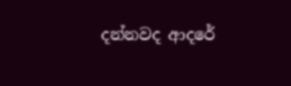දන්නවද ආදරේ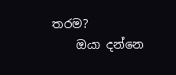තරම?
    ඔයා දන්නෙ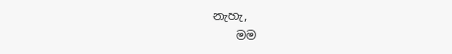නැහැ,
    මම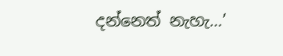දන්නෙත් නැහැ…’